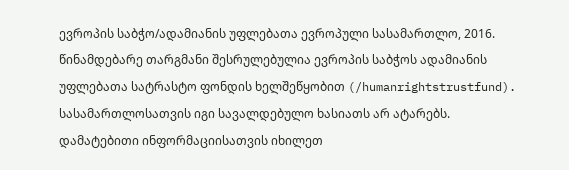ევროპის საბჭო/ადამიანის უფლებათა ევროპული სასამართლო, 2016. წინამდებარე თარგმანი შესრულებულია ევროპის საბჭოს ადამიანის უფლებათა სატრასტო ფონდის ხელშეწყობით (/humanrightstrustfund). სასამართლოსათვის იგი სავალდებულო ხასიათს არ ატარებს. დამატებითი ინფორმაციისათვის იხილეთ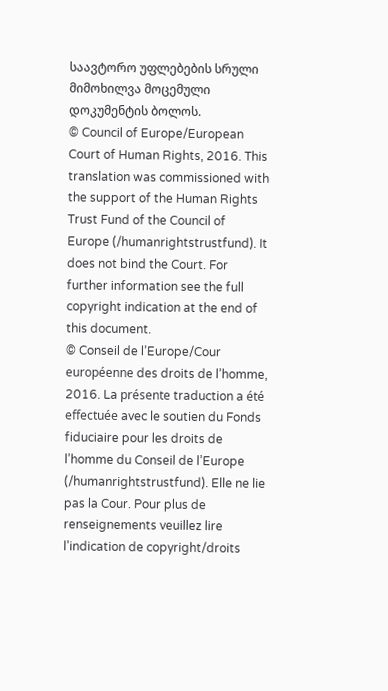საავტორო უფლებების სრული მიმოხილვა მოცემული დოკუმენტის ბოლოს.
© Council of Europe/European Court of Human Rights, 2016. This translation was commissioned with the support of the Human Rights Trust Fund of the Council of Europe (/humanrightstrustfund). It does not bind the Court. For further information see the full copyright indication at the end of this document.
© Conseil de l’Europe/Cour européenne des droits de l’homme, 2016. La présente traduction a été effectuée avec le soutien du Fonds fiduciaire pour les droits de l’homme du Conseil de l’Europe (/humanrightstrustfund). Elle ne lie pas la Cour. Pour plus de renseignements veuillez lire l’indication de copyright/droits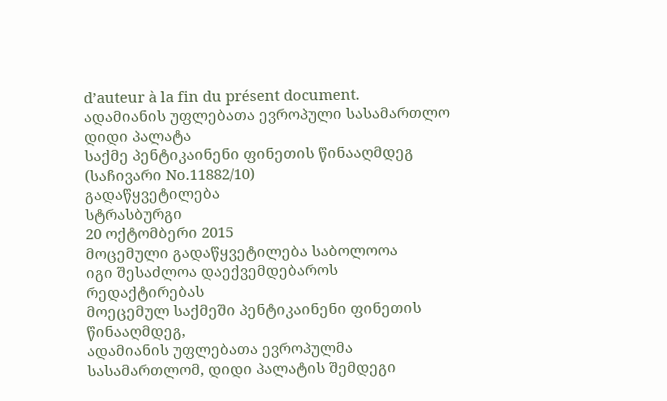d’auteur à la fin du présent document.
ადამიანის უფლებათა ევროპული სასამართლო
დიდი პალატა
საქმე პენტიკაინენი ფინეთის წინააღმდეგ
(საჩივარი No.11882/10)
გადაწყვეტილება
სტრასბურგი
20 ოქტომბერი 2015
მოცემული გადაწყვეტილება საბოლოოა
იგი შესაძლოა დაექვემდებაროს რედაქტირებას
მოეცემულ საქმეში პენტიკაინენი ფინეთის წინააღმდეგ,
ადამიანის უფლებათა ევროპულმა სასამართლომ, დიდი პალატის შემდეგი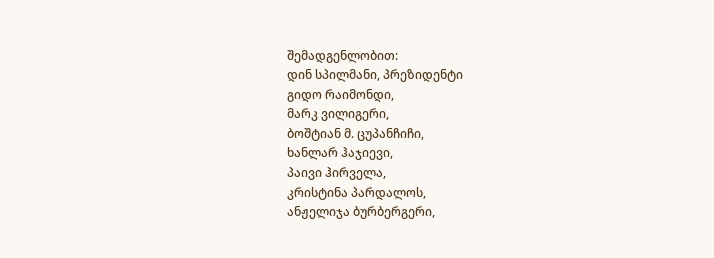შემადგენლობით:
დინ სპილმანი, პრეზიდენტი
გიდო რაიმონდი,
მარკ ვილიგერი,
ბოშტიან მ. ცუპანჩიჩი,
ხანლარ ჰაჯიევი,
პაივი ჰირველა,
კრისტინა პარდალოს,
ანჟელიჯა ბურბერგერი,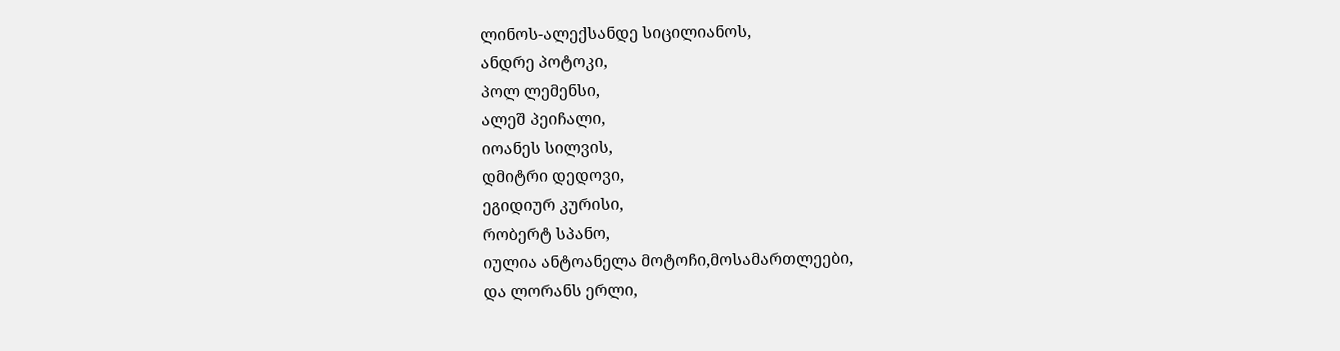ლინოს-ალექსანდე სიცილიანოს,
ანდრე პოტოკი,
პოლ ლემენსი,
ალეშ პეიჩალი,
იოანეს სილვის,
დმიტრი დედოვი,
ეგიდიურ კურისი,
რობერტ სპანო,
იულია ანტოანელა მოტოჩი,მოსამართლეები,
და ლორანს ერლი,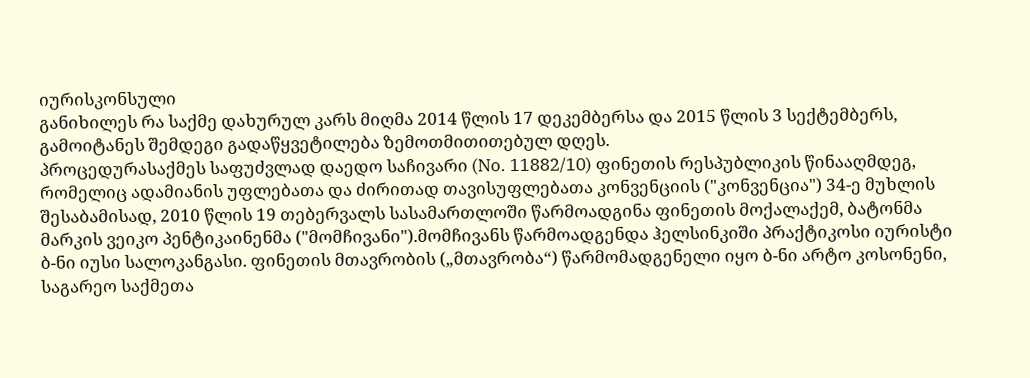იურისკონსული
განიხილეს რა საქმე დახურულ კარს მიღმა 2014 წლის 17 დეკემბერსა და 2015 წლის 3 სექტემბერს,
გამოიტანეს შემდეგი გადაწყვეტილება ზემოთმითითებულ დღეს.
პროცედურასაქმეს საფუძვლად დაედო საჩივარი (No. 11882/10) ფინეთის რესპუბლიკის წინააღმდეგ, რომელიც ადამიანის უფლებათა და ძირითად თავისუფლებათა კონვენციის ("კონვენცია") 34-ე მუხლის შესაბამისად, 2010 წლის 19 თებერვალს სასამართლოში წარმოადგინა ფინეთის მოქალაქემ, ბატონმა მარკის ვეიკო პენტიკაინენმა ("მომჩივანი").მომჩივანს წარმოადგენდა ჰელსინკიში პრაქტიკოსი იურისტი ბ-ნი იუსი სალოკანგასი. ფინეთის მთავრობის („მთავრობა“) წარმომადგენელი იყო ბ-ნი არტო კოსონენი, საგარეო საქმეთა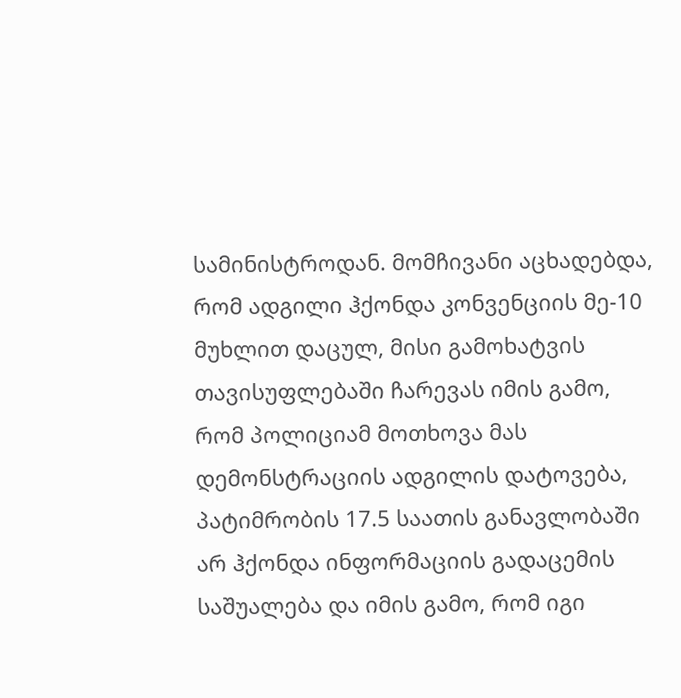სამინისტროდან. მომჩივანი აცხადებდა, რომ ადგილი ჰქონდა კონვენციის მე-10 მუხლით დაცულ, მისი გამოხატვის თავისუფლებაში ჩარევას იმის გამო, რომ პოლიციამ მოთხოვა მას დემონსტრაციის ადგილის დატოვება, პატიმრობის 17.5 საათის განავლობაში არ ჰქონდა ინფორმაციის გადაცემის საშუალება და იმის გამო, რომ იგი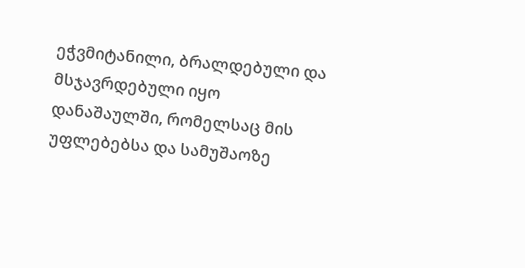ეჭვმიტანილი, ბრალდებული და მსჯავრდებული იყო დანაშაულში, რომელსაც მის უფლებებსა და სამუშაოზე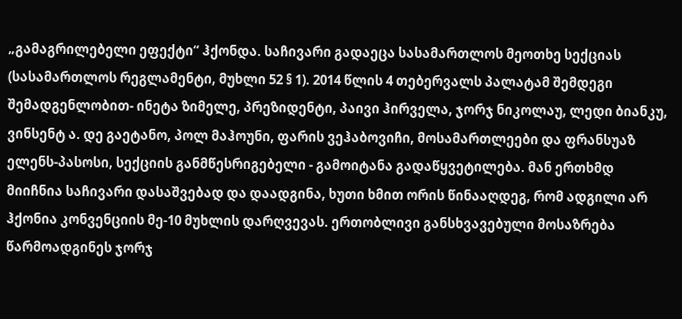„გამაგრილებელი ეფექტი“ ჰქონდა. საჩივარი გადაეცა სასამართლოს მეოთხე სექციას (სასამართლოს რეგლამენტი, მუხლი 52 § 1). 2014 წლის 4 თებერვალს პალატამ შემდეგი შემადგენლობით- ინეტა ზიმელე, პრეზიდენტი, პაივი ჰირველა, ჯორჯ ნიკოლაუ, ლედი ბიანკუ, ვინსენტ ა. დე გაეტანო, პოლ მაჰოუნი, ფარის ვეჰაბოვიჩი, მოსამართლეები და ფრანსუაზ ელენს-პასოსი, სექციის განმწესრიგებელი - გამოიტანა გადაწყვეტილება. მან ერთხმდ მიიჩნია საჩივარი დასაშვებად და დაადგინა, ხუთი ხმით ორის წინააღდეგ, რომ ადგილი არ ჰქონია კონვენციის მე-10 მუხლის დარღვევას. ერთობლივი განსხვავებული მოსაზრება წარმოადგინეს ჯორჯ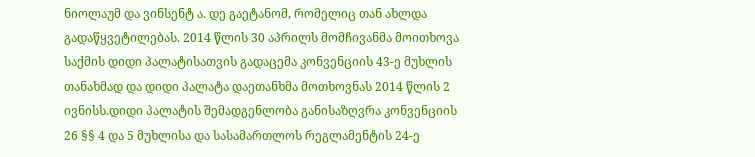ნიოლაუმ და ვინსენტ ა. დე გაეტანომ, რომელიც თან ახლდა გადაწყვეტილებას. 2014 წლის 30 აპრილს მომჩივანმა მოითხოვა საქმის დიდი პალატისათვის გადაცემა კონვენციის 43-ე მუხლის თანახმად და დიდი პალატა დაეთანხმა მოთხოვნას 2014 წლის 2 ივნისს.დიდი პალატის შემადგენლობა განისაზღვრა კონვენციის 26 §§ 4 და 5 მუხლისა და სასამართლოს რეგლამენტის 24-ე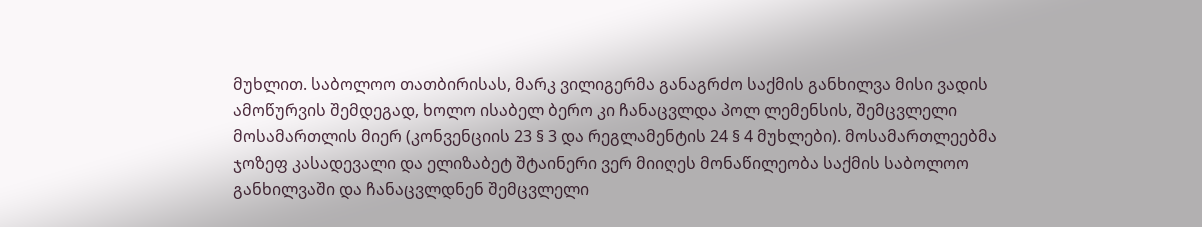მუხლით. საბოლოო თათბირისას, მარკ ვილიგერმა განაგრძო საქმის განხილვა მისი ვადის ამოწურვის შემდეგად, ხოლო ისაბელ ბერო კი ჩანაცვლდა პოლ ლემენსის, შემცვლელი მოსამართლის მიერ (კონვენციის 23 § 3 და რეგლამენტის 24 § 4 მუხლები). მოსამართლეებმა ჯოზეფ კასადევალი და ელიზაბეტ შტაინერი ვერ მიიღეს მონაწილეობა საქმის საბოლოო განხილვაში და ჩანაცვლდნენ შემცვლელი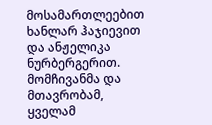მოსამართლეებით ხანლარ ჰაჯიევით და ანჟელიკა ნურბერგერით. მომჩივანმა და მთავრობამ, ყველამ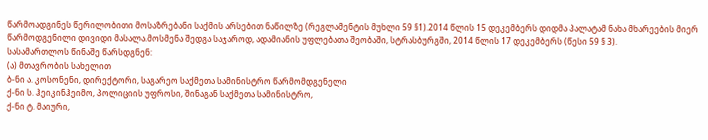წარმოადგინეს წერილობითი მოსაზრებანი საქმის არსებით ნაწილზე (რეგლამენტის მუხლი 59 §1).2014 წლის 15 დეკემბერს დიდმა პალატამ ნახა მხარეების მიერ წარმოდგენილი დივიდი მასალა.მოსმენა შედგა საჯაროდ, ადამიანის უფლებათა შეობაში, სტრასბურგში, 2014 წლის 17 დეკემბერს (წესი 59 § 3).
სასამართლოს წინაშე წარსდგნენ:
(ა) მთავრობის სახელით
ბ-ნი ა. კოსონენი, დირექტორი, საგარეო საქმეთა სამინისტრო წარმომდგენელი
ქ-ნი ს. ჰეიკინჰეიმო, პოლიციის უფროსი, შინაგან საქმეთა სამინისტრო,
ქ-ნი ტ. მაიური,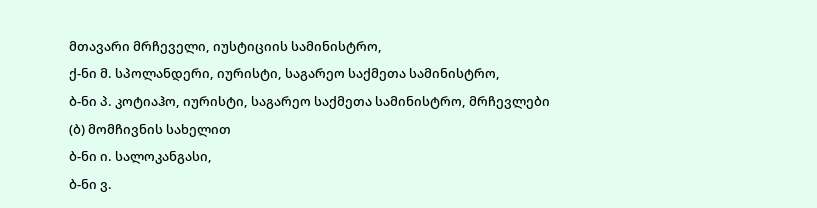მთავარი მრჩეველი, იუსტიციის სამინისტრო,
ქ-ნი მ. სპოლანდერი, იურისტი, საგარეო საქმეთა სამინისტრო,
ბ-ნი პ. კოტიაჰო, იურისტი, საგარეო საქმეთა სამინისტრო, მრჩევლები
(ბ) მომჩივნის სახელით
ბ-ნი ი. სალოკანგასი,
ბ-ნი ვ.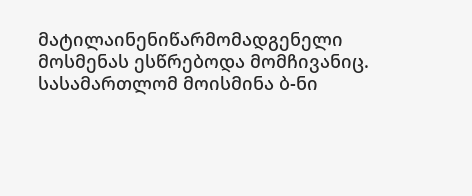მატილაინენიწარმომადგენელი
მოსმენას ესწრებოდა მომჩივანიც.
სასამართლომ მოისმინა ბ-ნი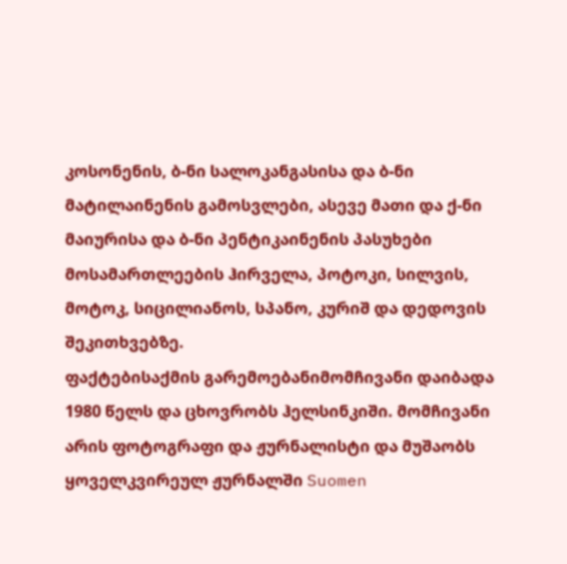კოსონენის, ბ-ნი სალოკანგასისა და ბ-ნი მატილაინენის გამოსვლები, ასევე მათი და ქ-ნი მაიურისა და ბ-ნი პენტიკაინენის პასუხები მოსამართლეების ჰირველა, პოტოკი, სილვის, მოტოკ, სიცილიანოს, სპანო, კურიშ და დედოვის შეკითხვებზე.
ფაქტებისაქმის გარემოებანიმომჩივანი დაიბადა 1980 წელს და ცხოვრობს ჰელსინკიში. მომჩივანი არის ფოტოგრაფი და ჟურნალისტი და მუშაობს ყოველკვირეულ ჟურნალში Suomen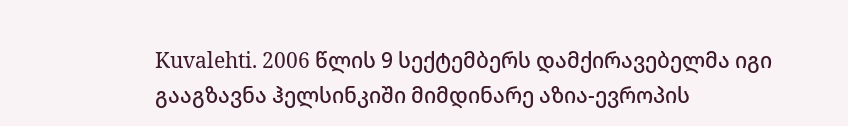Kuvalehti. 2006 წლის 9 სექტემბერს დამქირავებელმა იგი გააგზავნა ჰელსინკიში მიმდინარე აზია-ევროპის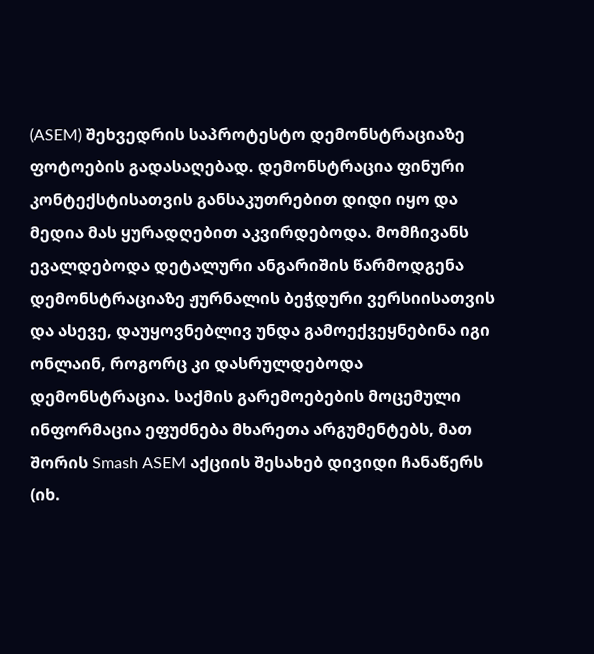(ASEM) შეხვედრის საპროტესტო დემონსტრაციაზე ფოტოების გადასაღებად. დემონსტრაცია ფინური კონტექსტისათვის განსაკუთრებით დიდი იყო და მედია მას ყურადღებით აკვირდებოდა. მომჩივანს ევალდებოდა დეტალური ანგარიშის წარმოდგენა დემონსტრაციაზე ჟურნალის ბეჭდური ვერსიისათვის და ასევე, დაუყოვნებლივ უნდა გამოექვეყნებინა იგი ონლაინ, როგორც კი დასრულდებოდა დემონსტრაცია. საქმის გარემოებების მოცემული ინფორმაცია ეფუძნება მხარეთა არგუმენტებს, მათ შორის Smash ASEM აქციის შესახებ დივიდი ჩანაწერს (იხ.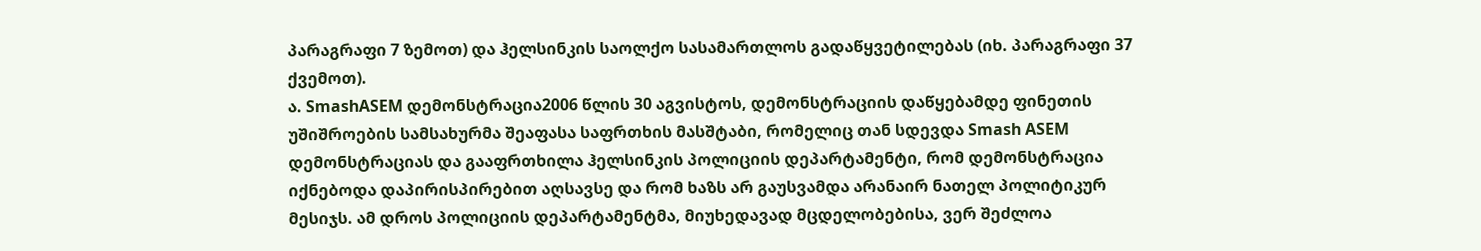პარაგრაფი 7 ზემოთ) და ჰელსინკის საოლქო სასამართლოს გადაწყვეტილებას (იხ. პარაგრაფი 37 ქვემოთ).
ა. SmashASEM დემონსტრაცია2006 წლის 30 აგვისტოს, დემონსტრაციის დაწყებამდე ფინეთის უშიშროების სამსახურმა შეაფასა საფრთხის მასშტაბი, რომელიც თან სდევდა Smash ASEM დემონსტრაციას და გააფრთხილა ჰელსინკის პოლიციის დეპარტამენტი, რომ დემონსტრაცია იქნებოდა დაპირისპირებით აღსავსე და რომ ხაზს არ გაუსვამდა არანაირ ნათელ პოლიტიკურ მესიჯს. ამ დროს პოლიციის დეპარტამენტმა, მიუხედავად მცდელობებისა, ვერ შეძლოა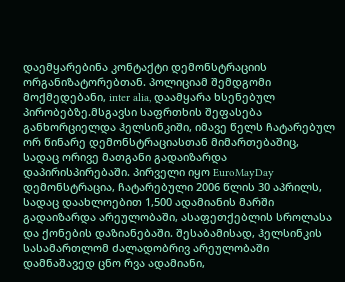დაემყარებინა კონტაქტი დემონსტრაციის ორგანიზატორებთან. პოლიციამ შემდგომი მოქმედებანი, inter alia, დაამყარა ხსენებულ პირობებზე.მსგავსი საფრთხის შეფასება განხორციელდა ჰელსინკიში, იმავე წელს ჩატარებულ ორ წინარე დემონსტრაციასთან მიმართებაშიც, სადაც ორივე მათგანი გადაიზარდა დაპირისპირებაში. პირველი იყო EuroMayDay დემონსტრაცია, ჩატარებული 2006 წლის 30 აპრილს, სადაც დაახლოებით 1,500 ადამიანის მარში გადაიზარდა არეულობაში, ასაფეთქებლის სროლასა და ქონების დაზიანებაში. შესაბამისად, ჰელსინკის სასამართლომ ძალადობრივ არეულობაში დამნაშავედ ცნო რვა ადამიანი,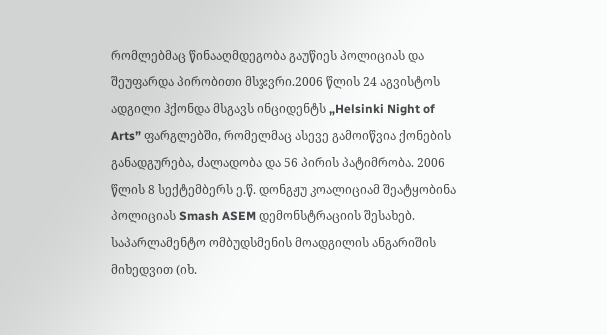რომლებმაც წინააღმდეგობა გაუწიეს პოლიციას და შეუფარდა პირობითი მსჯვრი.2006 წლის 24 აგვისტოს ადგილი ჰქონდა მსგავს ინციდენტს „Helsinki Night of Arts” ფარგლებში, რომელმაც ასევე გამოიწვია ქონების განადგურება, ძალადობა და 56 პირის პატიმრობა. 2006 წლის 8 სექტემბერს ე.წ. დონგჟუ კოალიციამ შეატყობინა პოლიციას Smash ASEM დემონსტრაციის შესახებ. საპარლამენტო ომბუდსმენის მოადგილის ანგარიშის მიხედვით (იხ.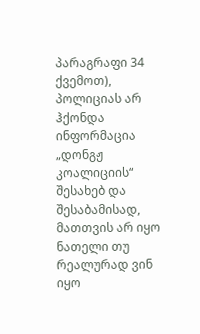პარაგრაფი 34 ქვემოთ), პოლიციას არ ჰქონდა ინფორმაცია „დონგჟ კოალიციის“ შესახებ და შესაბამისად, მათთვის არ იყო ნათელი თუ რეალურად ვინ იყო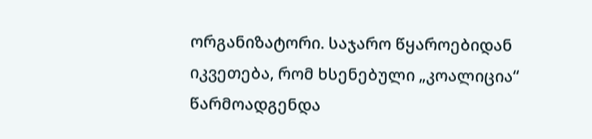ორგანიზატორი. საჯარო წყაროებიდან იკვეთება, რომ ხსენებული „კოალიცია“ წარმოადგენდა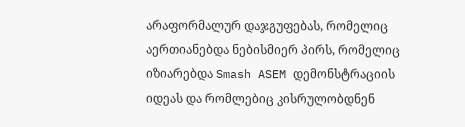არაფორმალურ დაჯგუფებას, რომელიც აერთიანებდა ნებისმიერ პირს, რომელიც იზიარებდა Smash ASEM დემონსტრაციის იდეას და რომლებიც კისრულობდნენ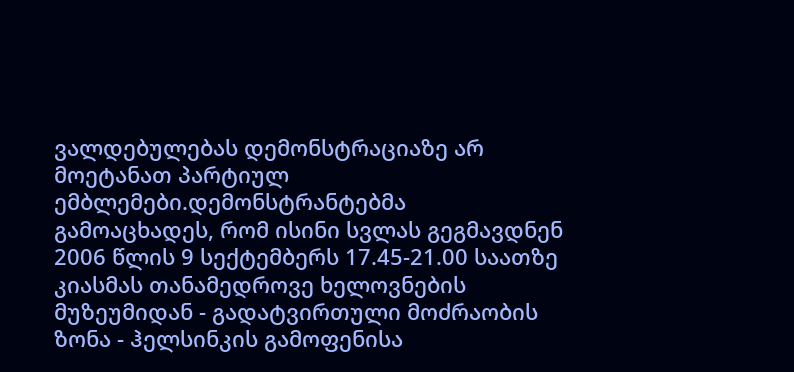ვალდებულებას დემონსტრაციაზე არ მოეტანათ პარტიულ ემბლემები.დემონსტრანტებმა გამოაცხადეს, რომ ისინი სვლას გეგმავდნენ 2006 წლის 9 სექტემბერს 17.45-21.00 საათზე კიასმას თანამედროვე ხელოვნების მუზეუმიდან - გადატვირთული მოძრაობის ზონა - ჰელსინკის გამოფენისა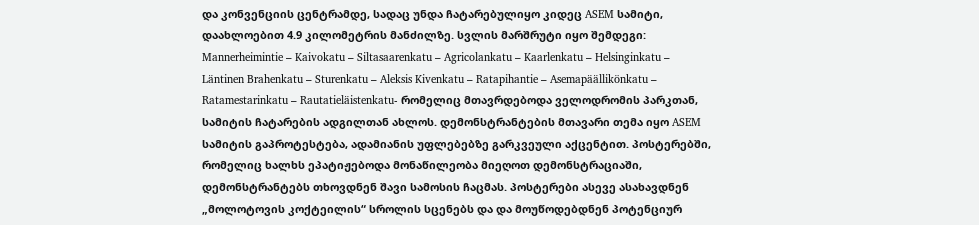და კონვენციის ცენტრამდე, სადაც უნდა ჩატარებულიყო კიდეც ASEM სამიტი, დაახლოებით 4.9 კილომეტრის მანძილზე. სვლის მარშრუტი იყო შემდეგი: Mannerheimintie – Kaivokatu – Siltasaarenkatu – Agricolankatu – Kaarlenkatu – Helsinginkatu – Läntinen Brahenkatu – Sturenkatu – Aleksis Kivenkatu – Ratapihantie – Asemapäällikönkatu – Ratamestarinkatu – Rautatieläistenkatu- რომელიც მთავრდებოდა ველოდრომის პარკთან, სამიტის ჩატარების ადგილთან ახლოს. დემონსტრანტების მთავარი თემა იყო ASEM სამიტის გაპროტესტება, ადამიანის უფლებებზე გარკვეული აქცენტით. პოსტერებში, რომელიც ხალხს ეპატიჟებოდა მონაწილეობა მიეღოთ დემონსტრაციაში, დემონსტრანტებს თხოვდნენ შავი სამოსის ჩაცმას. პოსტერები ასევე ასახავდნენ „მოლოტოვის კოქტეილის“ სროლის სცენებს და და მოუწოდებდნენ პოტენციურ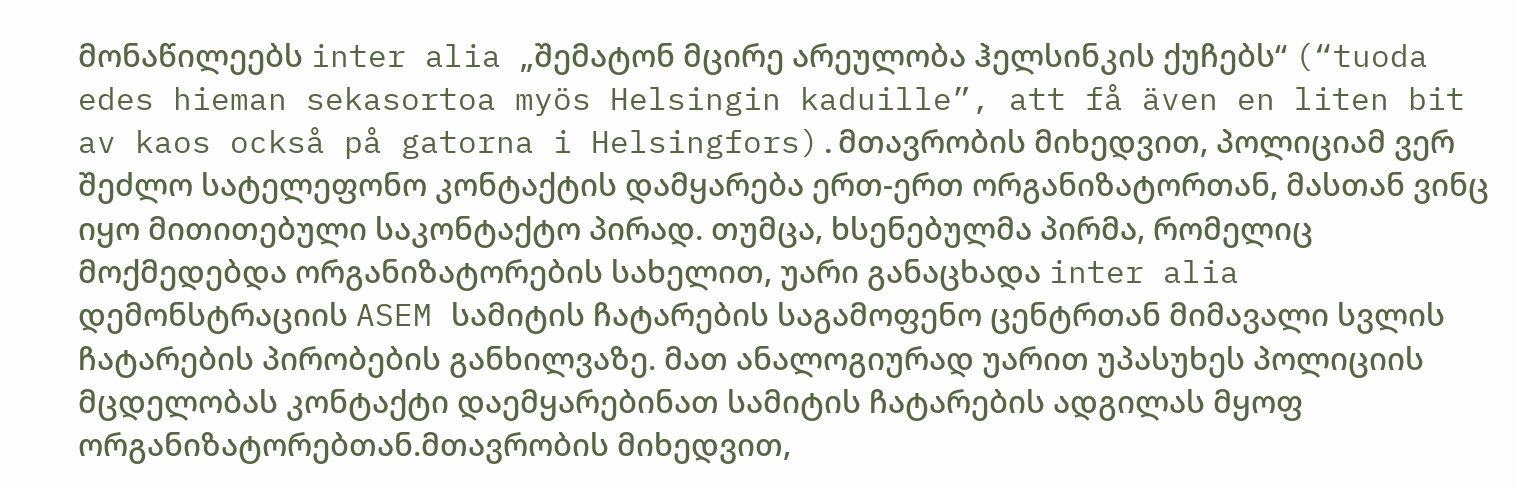მონაწილეებს inter alia „შემატონ მცირე არეულობა ჰელსინკის ქუჩებს“ (“tuoda edes hieman sekasortoa myös Helsingin kaduille”, att få även en liten bit av kaos också på gatorna i Helsingfors).მთავრობის მიხედვით, პოლიციამ ვერ შეძლო სატელეფონო კონტაქტის დამყარება ერთ-ერთ ორგანიზატორთან, მასთან ვინც იყო მითითებული საკონტაქტო პირად. თუმცა, ხსენებულმა პირმა, რომელიც მოქმედებდა ორგანიზატორების სახელით, უარი განაცხადა inter alia დემონსტრაციის ASEM სამიტის ჩატარების საგამოფენო ცენტრთან მიმავალი სვლის ჩატარების პირობების განხილვაზე. მათ ანალოგიურად უარით უპასუხეს პოლიციის მცდელობას კონტაქტი დაემყარებინათ სამიტის ჩატარების ადგილას მყოფ ორგანიზატორებთან.მთავრობის მიხედვით,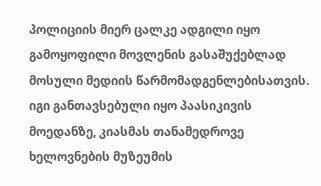პოლიციის მიერ ცალკე ადგილი იყო გამოყოფილი მოვლენის გასაშუქებლად მოსული მედიის წარმომადგენლებისათვის. იგი განთავსებული იყო პაასიკივის მოედანზე, კიასმას თანამედროვე ხელოვნების მუზეუმის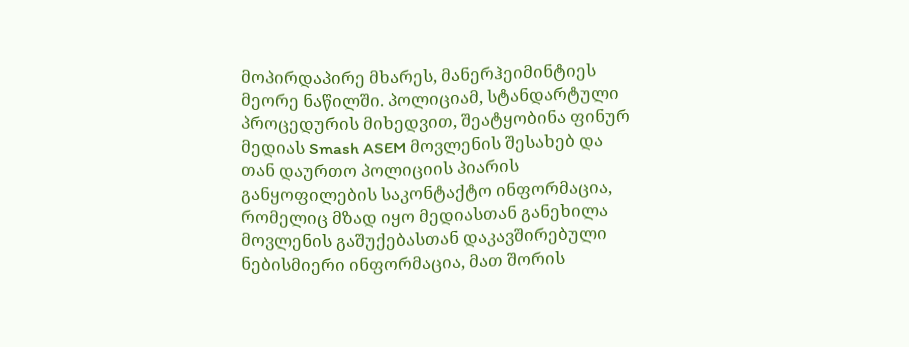მოპირდაპირე მხარეს, მანერჰეიმინტიეს მეორე ნაწილში. პოლიციამ, სტანდარტული პროცედურის მიხედვით, შეატყობინა ფინურ მედიას Smash ASEM მოვლენის შესახებ და თან დაურთო პოლიციის პიარის განყოფილების საკონტაქტო ინფორმაცია, რომელიც მზად იყო მედიასთან განეხილა მოვლენის გაშუქებასთან დაკავშირებული ნებისმიერი ინფორმაცია, მათ შორის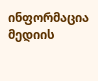ინფორმაცია მედიის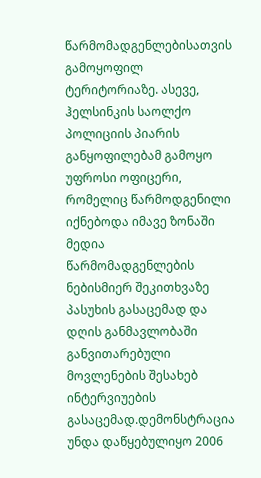წარმომადგენლებისათვის გამოყოფილ ტერიტორიაზე. ასევე, ჰელსინკის საოლქო პოლიციის პიარის განყოფილებამ გამოყო უფროსი ოფიცერი, რომელიც წარმოდგენილი იქნებოდა იმავე ზონაში მედია წარმომადგენლების ნებისმიერ შეკითხვაზე პასუხის გასაცემად და დღის განმავლობაში განვითარებული მოვლენების შესახებ ინტერვიუების გასაცემად.დემონსტრაცია უნდა დაწყებულიყო 2006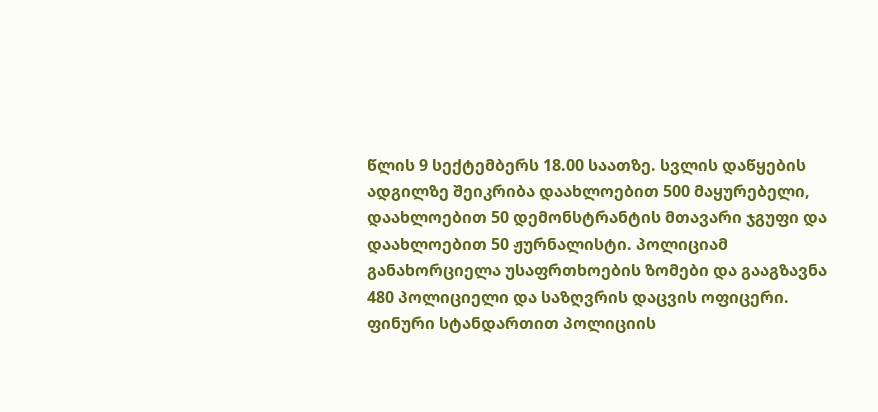წლის 9 სექტემბერს 18.00 საათზე. სვლის დაწყების ადგილზე შეიკრიბა დაახლოებით 500 მაყურებელი, დაახლოებით 50 დემონსტრანტის მთავარი ჯგუფი და დაახლოებით 50 ჟურნალისტი. პოლიციამ განახორციელა უსაფრთხოების ზომები და გააგზავნა 480 პოლიციელი და საზღვრის დაცვის ოფიცერი. ფინური სტანდართით პოლიციის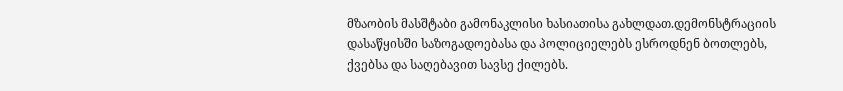მზაობის მასშტაბი გამონაკლისი ხასიათისა გახლდათ.დემონსტრაციის დასაწყისში საზოგადოებასა და პოლიციელებს ესროდნენ ბოთლებს, ქვებსა და საღებავით სავსე ქილებს.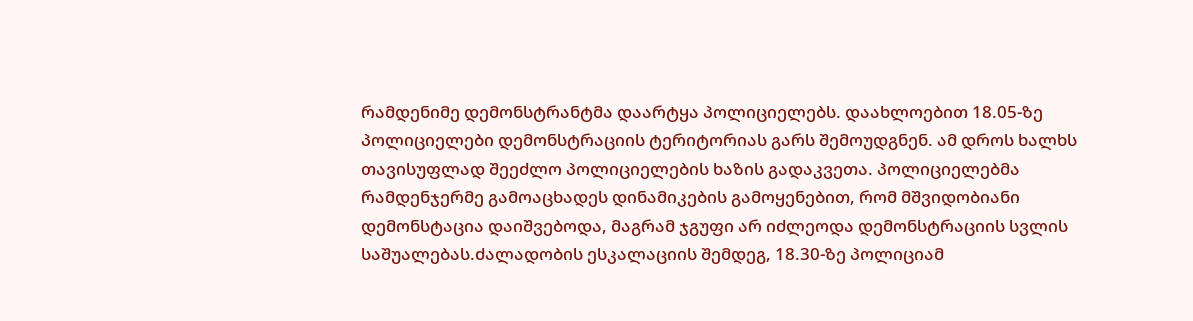რამდენიმე დემონსტრანტმა დაარტყა პოლიციელებს. დაახლოებით 18.05-ზე პოლიციელები დემონსტრაციის ტერიტორიას გარს შემოუდგნენ. ამ დროს ხალხს თავისუფლად შეეძლო პოლიციელების ხაზის გადაკვეთა. პოლიციელებმა რამდენჯერმე გამოაცხადეს დინამიკების გამოყენებით, რომ მშვიდობიანი დემონსტაცია დაიშვებოდა, მაგრამ ჯგუფი არ იძლეოდა დემონსტრაციის სვლის საშუალებას.ძალადობის ესკალაციის შემდეგ, 18.30-ზე პოლიციამ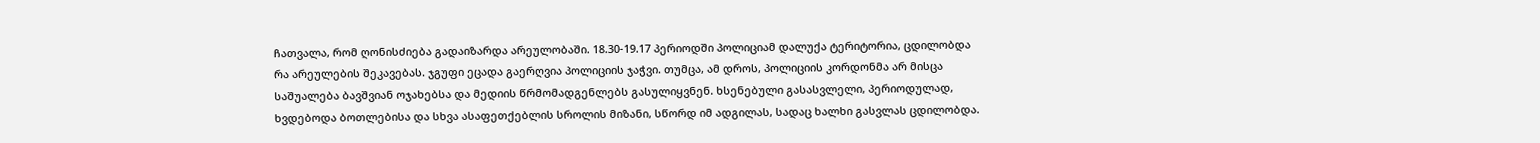ჩათვალა, რომ ღონისძიება გადაიზარდა არეულობაში. 18.30-19.17 პერიოდში პოლიციამ დალუქა ტერიტორია, ცდილობდა რა არეულების შეკავებას. ჯგუფი ეცადა გაერღვია პოლიციის ჯაჭვი. თუმცა, ამ დროს, პოლიციის კორდონმა არ მისცა საშუალება ბავშვიან ოჯახებსა და მედიის წრმომადგენლებს გასულიყვნენ. ხსენებული გასასვლელი, პერიოდულად, ხვდებოდა ბოთლებისა და სხვა ასაფეთქებლის სროლის მიზანი, სწორდ იმ ადგილას, სადაც ხალხი გასვლას ცდილობდა.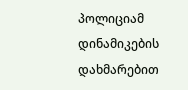პოლიციამ დინამიკების დახმარებით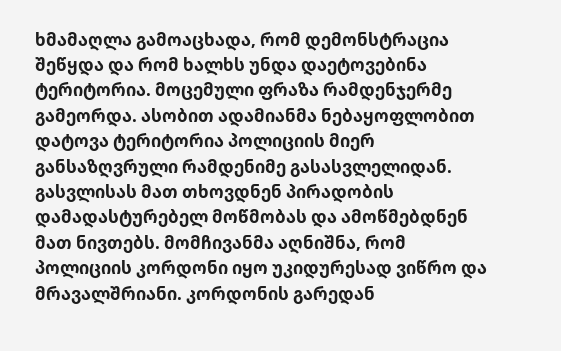ხმამაღლა გამოაცხადა, რომ დემონსტრაცია შეწყდა და რომ ხალხს უნდა დაეტოვებინა ტერიტორია. მოცემული ფრაზა რამდენჯერმე გამეორდა. ასობით ადამიანმა ნებაყოფლობით დატოვა ტერიტორია პოლიციის მიერ განსაზღვრული რამდენიმე გასასვლელიდან. გასვლისას მათ თხოვდნენ პირადობის დამადასტურებელ მოწმობას და ამოწმებდნენ მათ ნივთებს. მომჩივანმა აღნიშნა, რომ პოლიციის კორდონი იყო უკიდურესად ვიწრო და მრავალშრიანი. კორდონის გარედან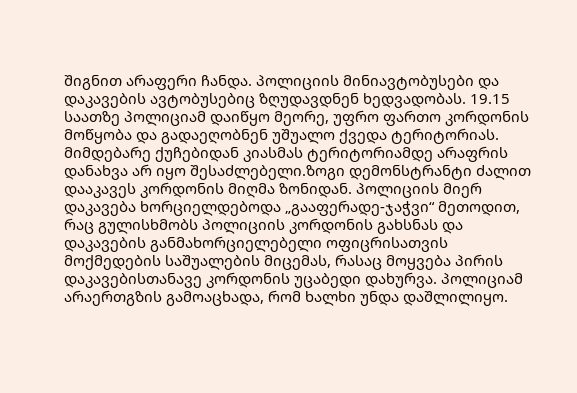შიგნით არაფერი ჩანდა. პოლიციის მინიავტობუსები და დაკავების ავტობუსებიც ზღუდავდნენ ხედვადობას. 19.15 საათზე პოლიციამ დაიწყო მეორე, უფრო ფართო კორდონის მოწყობა და გადაეღობნენ უშუალო ქვედა ტერიტორიას. მიმდებარე ქუჩებიდან კიასმას ტერიტორიამდე არაფრის დანახვა არ იყო შესაძლებელი.ზოგი დემონსტრანტი ძალით დააკავეს კორდონის მიღმა ზონიდან. პოლიციის მიერ დაკავება ხორციელდებოდა „გააფერადე-ჯაჭვი“ მეთოდით, რაც გულისხმობს პოლიციის კორდონის გახსნას და დაკავების განმახორციელებელი ოფიცრისათვის მოქმედების საშუალების მიცემას, რასაც მოყვება პირის დაკავებისთანავე კორდონის უცაბედი დახურვა. პოლიციამ არაერთგზის გამოაცხადა, რომ ხალხი უნდა დაშლილიყო.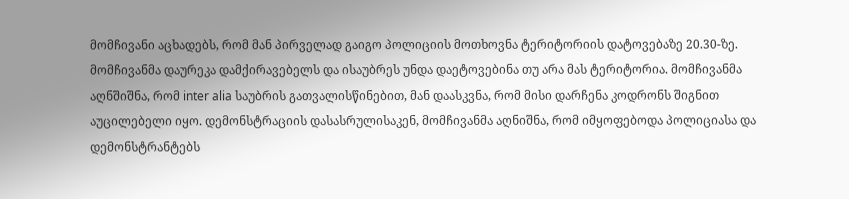მომჩივანი აცხადებს, რომ მან პირველად გაიგო პოლიციის მოთხოვნა ტერიტორიის დატოვებაზე 20.30-ზე. მომჩივანმა დაურეკა დამქირავებელს და ისაუბრეს უნდა დაეტოვებინა თუ არა მას ტერიტორია. მომჩივანმა აღნშიშნა, რომ inter alia საუბრის გათვალისწინებით, მან დაასკვნა, რომ მისი დარჩენა კოდრონს შიგნით აუცილებელი იყო. დემონსტრაციის დასასრულისაკენ, მომჩივანმა აღნიშნა, რომ იმყოფებოდა პოლიციასა და დემონსტრანტებს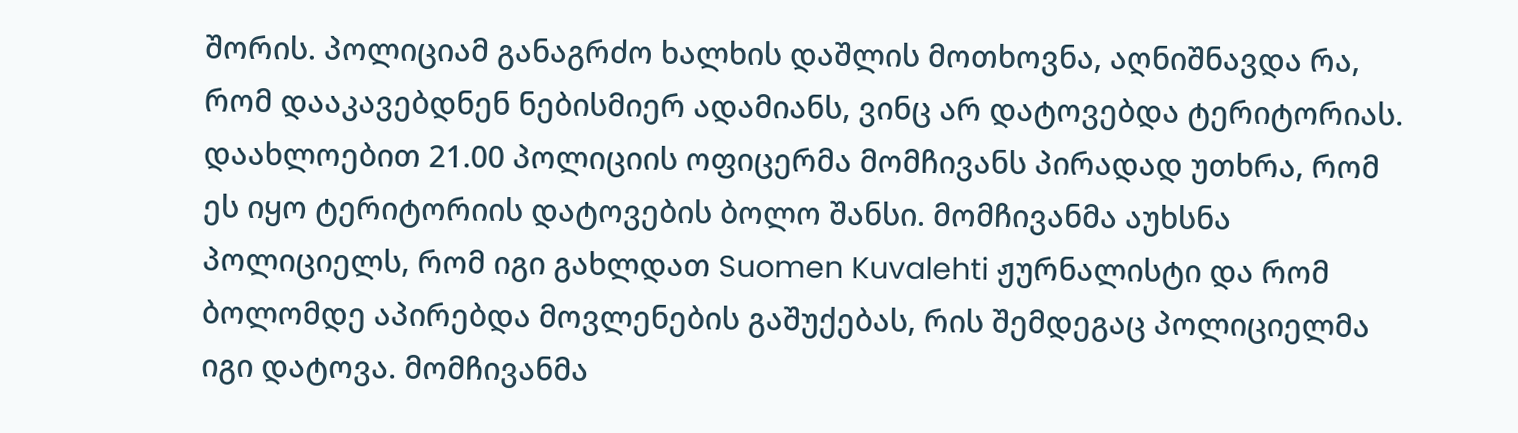შორის. პოლიციამ განაგრძო ხალხის დაშლის მოთხოვნა, აღნიშნავდა რა, რომ დააკავებდნენ ნებისმიერ ადამიანს, ვინც არ დატოვებდა ტერიტორიას. დაახლოებით 21.00 პოლიციის ოფიცერმა მომჩივანს პირადად უთხრა, რომ ეს იყო ტერიტორიის დატოვების ბოლო შანსი. მომჩივანმა აუხსნა პოლიციელს, რომ იგი გახლდათ Suomen Kuvalehti ჟურნალისტი და რომ ბოლომდე აპირებდა მოვლენების გაშუქებას, რის შემდეგაც პოლიციელმა იგი დატოვა. მომჩივანმა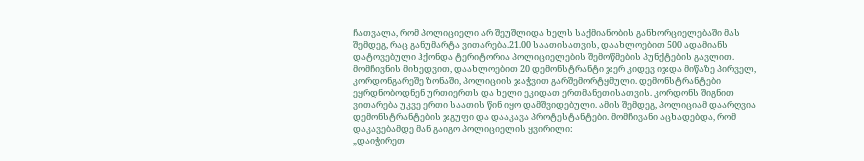ჩათვალა, რომ პოლიციელი არ შეუშლიდა ხელს საქმიანობის განხორციელებაში მას შემდეგ, რაც განუმარტა ვითარება.21.00 საათისათვის, დაახლოებით 500 ადამიანს დატოვებული ჰქონდა ტერიტორია პოლიციელების შემოწმების პუნქტების გავლით. მომჩივნის მიხედვით, დაახლოებით 20 დემონსტრანტი ჯერ კიდევ იჯდა მიწაზე პირველ, კორდონგარეშე ზონაში, პოლიციის ჯაჭვით გარშემორტყმული. დემონსტრანტები ეყრდნობოდნენ ურთიერთს და ხელი ეკიდათ ერთმანეთისათვის. კორდონს შიგნით ვითარება უკვე ერთი საათის წინ იყო დამშვიდებული. ამის შემდეგ, პოლიციამ დაარღვია დემონსტრანტების ჯგუფი და დააკავა პროტესტანტები. მომჩივანი აცხადებდა, რომ დაკავებამდე მან გაიგო პოლიციელის ყვირილი:
„დაიჭირეთ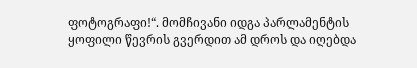ფოტოგრაფი!“. მომჩივანი იდგა პარლამენტის ყოფილი წევრის გვერდით ამ დროს და იღებდა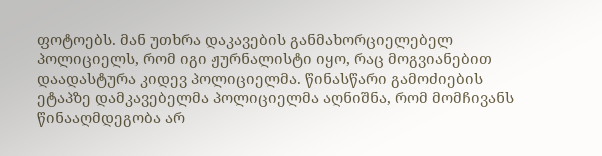ფოტოებს. მან უთხრა დაკავების განმახორციელებელ პოლიციელს, რომ იგი ჟურნალისტი იყო, რაც მოგვიანებით დაადასტურა კიდევ პოლიციელმა. წინასწარი გამოძიების ეტაპზე დამკავებელმა პოლიციელმა აღნიშნა, რომ მომჩივანს წინააღმდეგობა არ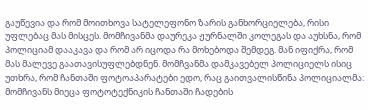გაუწევია და რომ მოითხოვა სატელეფონო ზარის განხორციელება, რისი უფლებაც მას მისცეს. მომჩივანმა დაურეკა ჟურნალში კოლეგას და აუხსნა, რომ პოლიციამ დააკავა და რომ არ იცოდა რა მოხებოდა შემდეგ. მან იფიქრა, რომ მას მალევე გაათავისუფლებდნენ. მომჩვანმა დამკავებელ პოლიციელს ისიც უთხრა, რომ ჩანთაში ფოტოაპარატები ედო, რაც გაითვალისწინა პოლიციალმა: მომჩივანს მიეცა ფოტოტექნიკის ჩანთაში ჩადების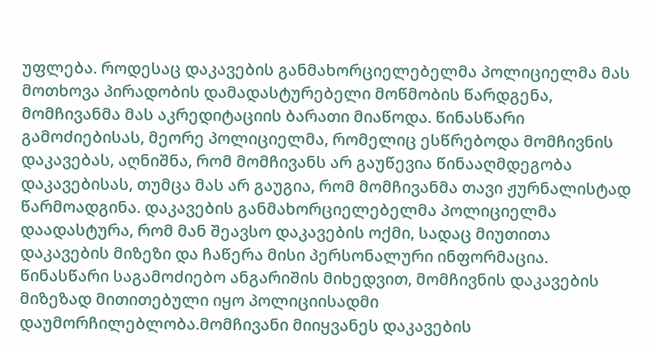უფლება. როდესაც დაკავების განმახორციელებელმა პოლიციელმა მას მოთხოვა პირადობის დამადასტურებელი მოწმობის წარდგენა, მომჩივანმა მას აკრედიტაციის ბარათი მიაწოდა. წინასწარი გამოძიებისას, მეორე პოლიციელმა, რომელიც ესწრებოდა მომჩივნის დაკავებას, აღნიშნა, რომ მომჩივანს არ გაუწევია წინააღმდეგობა დაკავებისას, თუმცა მას არ გაუგია, რომ მომჩივანმა თავი ჟურნალისტად წარმოადგინა. დაკავების განმახორციელებელმა პოლიციელმა დაადასტურა, რომ მან შეავსო დაკავების ოქმი, სადაც მიუთითა დაკავების მიზეზი და ჩაწერა მისი პერსონალური ინფორმაცია. წინასწარი საგამოძიებო ანგარიშის მიხედვით, მომჩივნის დაკავების მიზეზად მითითებული იყო პოლიციისადმი დაუმორჩილებლობა.მომჩივანი მიიყვანეს დაკავების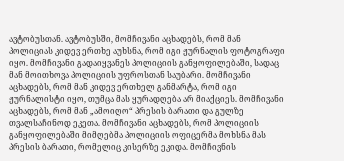ავტობუსთან. ავტობუსში, მომჩივანი აცხადებს, რომ მან პოლიციას კიდევ ერთხე აუხსნა, რომ იგი ჟურნალის ფოტოგრაფი იყო. მომჩივანი გადაიყვანეს პოლიციის განყოფილებაში, სადაც მან მოითხოვა პოლიციის უფროსთან საუბარი. მომჩივანი აცხადებს, რომ მან კიდევ ერთხელ განმარტა, რომ იგი ჟურნალისტი იყო, თუმცა მას ყურადღება არ მიაქციეს. მომჩივანი აცხადებს, რომ მან „ამოიღო“ პრესის ბარათი და გულზე თვალსაჩინოდ ეკეთა. მომჩივანი აცხადებს, რომ პოლიციის განყოფილებაში მიმღებმა პოლიციის ოფიცერმა მოხსნა მას პრესის ბარათი, რომელიც კისერზე ეკიდა. მომჩივნის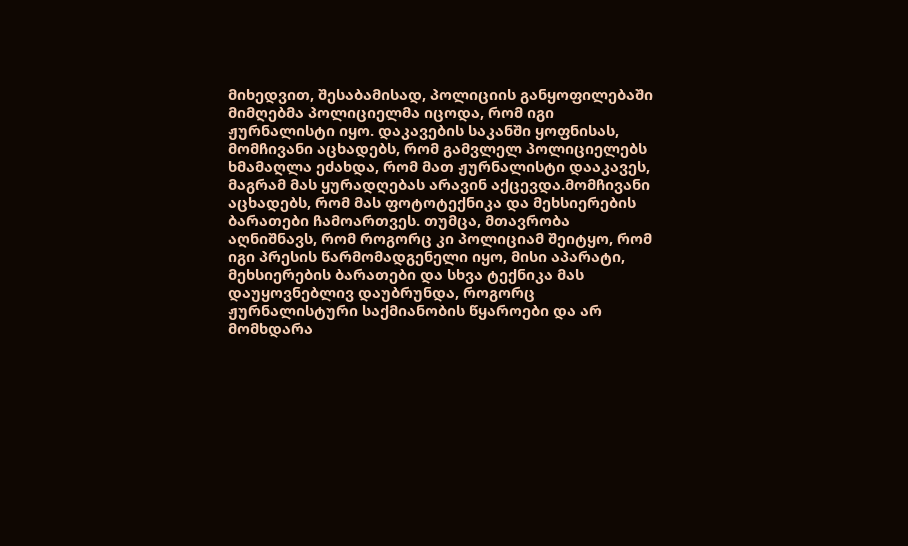მიხედვით, შესაბამისად, პოლიციის განყოფილებაში მიმღებმა პოლიციელმა იცოდა, რომ იგი ჟურნალისტი იყო. დაკავების საკანში ყოფნისას, მომჩივანი აცხადებს, რომ გამვლელ პოლიციელებს ხმამაღლა ეძახდა, რომ მათ ჟურნალისტი დააკავეს, მაგრამ მას ყურადღებას არავინ აქცევდა.მომჩივანი აცხადებს, რომ მას ფოტოტექნიკა და მეხსიერების ბარათები ჩამოართვეს. თუმცა, მთავრობა აღნიშნავს, რომ როგორც კი პოლიციამ შეიტყო, რომ იგი პრესის წარმომადგენელი იყო, მისი აპარატი, მეხსიერების ბარათები და სხვა ტექნიკა მას დაუყოვნებლივ დაუბრუნდა, როგორც ჟურნალისტური საქმიანობის წყაროები და არ მომხდარა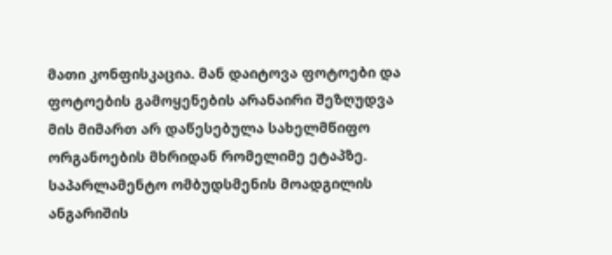მათი კონფისკაცია. მან დაიტოვა ფოტოები და ფოტოების გამოყენების არანაირი შეზღუდვა მის მიმართ არ დაწესებულა სახელმწიფო ორგანოების მხრიდან რომელიმე ეტაპზე. საპარლამენტო ომბუდსმენის მოადგილის ანგარიშის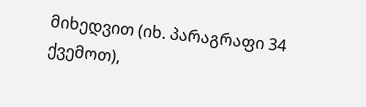მიხედვით (იხ. პარაგრაფი 34 ქვემოთ),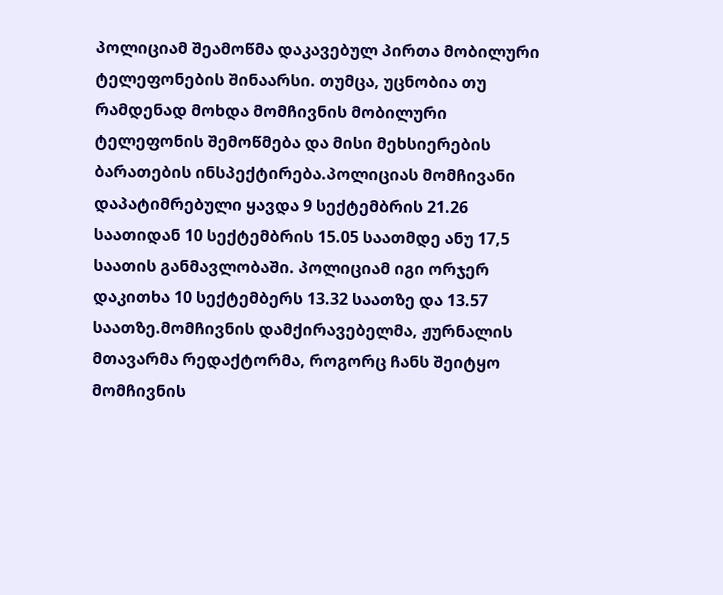პოლიციამ შეამოწმა დაკავებულ პირთა მობილური ტელეფონების შინაარსი. თუმცა, უცნობია თუ რამდენად მოხდა მომჩივნის მობილური ტელეფონის შემოწმება და მისი მეხსიერების ბარათების ინსპექტირება.პოლიციას მომჩივანი დაპატიმრებული ყავდა 9 სექტემბრის 21.26 საათიდან 10 სექტემბრის 15.05 საათმდე ანუ 17,5 საათის განმავლობაში. პოლიციამ იგი ორჯერ დაკითხა 10 სექტემბერს 13.32 საათზე და 13.57 საათზე.მომჩივნის დამქირავებელმა, ჟურნალის მთავარმა რედაქტორმა, როგორც ჩანს შეიტყო მომჩივნის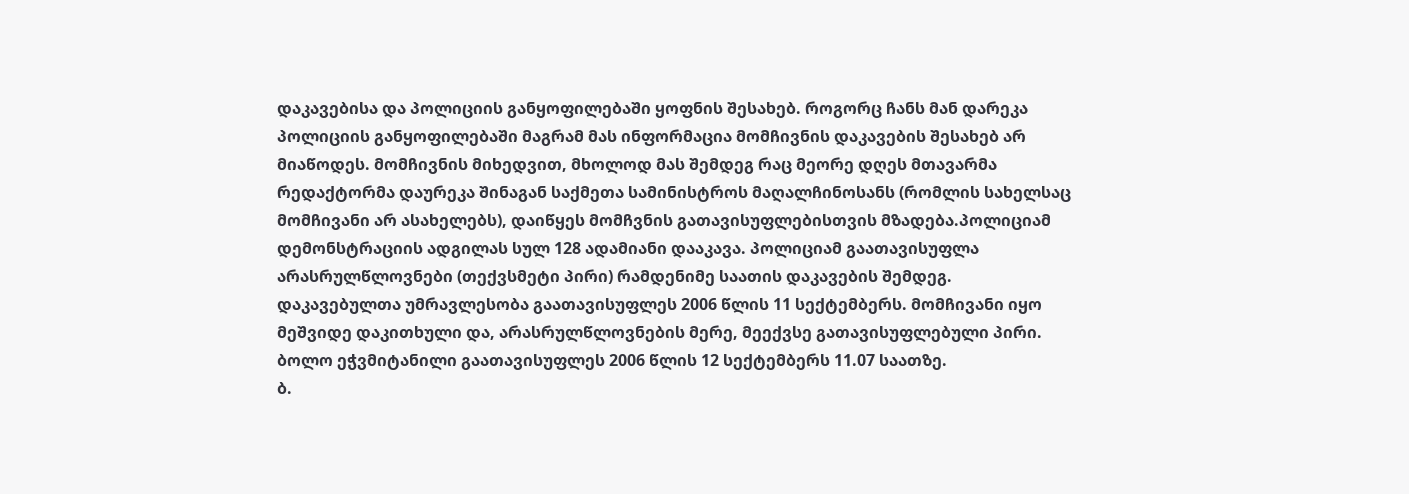დაკავებისა და პოლიციის განყოფილებაში ყოფნის შესახებ. როგორც ჩანს მან დარეკა პოლიციის განყოფილებაში მაგრამ მას ინფორმაცია მომჩივნის დაკავების შესახებ არ მიაწოდეს. მომჩივნის მიხედვით, მხოლოდ მას შემდეგ რაც მეორე დღეს მთავარმა რედაქტორმა დაურეკა შინაგან საქმეთა სამინისტროს მაღალჩინოსანს (რომლის სახელსაც მომჩივანი არ ასახელებს), დაიწყეს მომჩვნის გათავისუფლებისთვის მზადება.პოლიციამ დემონსტრაციის ადგილას სულ 128 ადამიანი დააკავა. პოლიციამ გაათავისუფლა არასრულწლოვნები (თექვსმეტი პირი) რამდენიმე საათის დაკავების შემდეგ. დაკავებულთა უმრავლესობა გაათავისუფლეს 2006 წლის 11 სექტემბერს. მომჩივანი იყო მეშვიდე დაკითხული და, არასრულწლოვნების მერე, მეექვსე გათავისუფლებული პირი. ბოლო ეჭვმიტანილი გაათავისუფლეს 2006 წლის 12 სექტემბერს 11.07 საათზე.
ბ.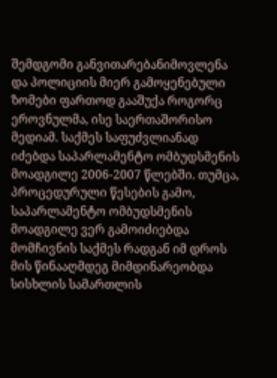შემდგომი განვითარებანიმოვლენა და პოლიციის მიერ გამოყენებული ზომები ფართოდ გააშუქა როგორც ეროვნულმა, ისე საერთაშორისო მედიამ. საქმეს საფუძვლიანად იძებდა საპარლამენტო ომბუდსმენის მოადგილე 2006-2007 წლებში. თუმცა, პროცედურული წესების გამო, საპარლამენტო ომბუდსმენის მოადგილე ვერ გამოიძიებდა მომჩივნის საქმეს რადგან იმ დროს მის წინააღმდეგ მიმდინარეობდა სისხლის სამართლის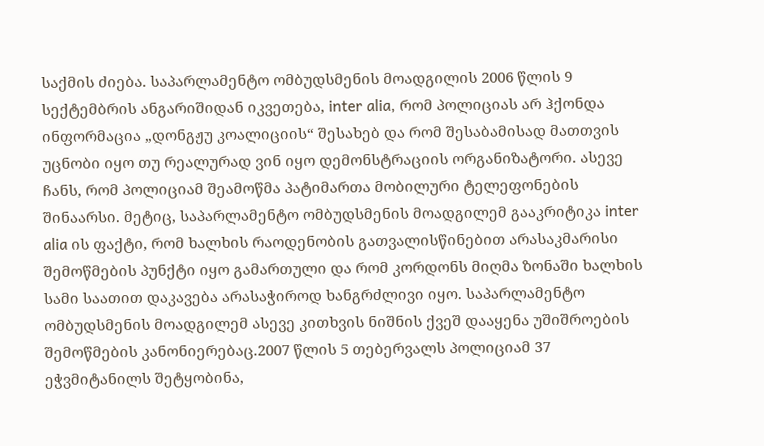საქმის ძიება. საპარლამენტო ომბუდსმენის მოადგილის 2006 წლის 9 სექტემბრის ანგარიშიდან იკვეთება, inter alia, რომ პოლიციას არ ჰქონდა ინფორმაცია „დონგჟუ კოალიციის“ შესახებ და რომ შესაბამისად მათთვის უცნობი იყო თუ რეალურად ვინ იყო დემონსტრაციის ორგანიზატორი. ასევე ჩანს, რომ პოლიციამ შეამოწმა პატიმართა მობილური ტელეფონების შინაარსი. მეტიც, საპარლამენტო ომბუდსმენის მოადგილემ გააკრიტიკა inter alia ის ფაქტი, რომ ხალხის რაოდენობის გათვალისწინებით არასაკმარისი შემოწმების პუნქტი იყო გამართული და რომ კორდონს მიღმა ზონაში ხალხის სამი საათით დაკავება არასაჭიროდ ხანგრძლივი იყო. საპარლამენტო ომბუდსმენის მოადგილემ ასევე კითხვის ნიშნის ქვეშ დააყენა უშიშროების შემოწმების კანონიერებაც.2007 წლის 5 თებერვალს პოლიციამ 37 ეჭვმიტანილს შეტყობინა,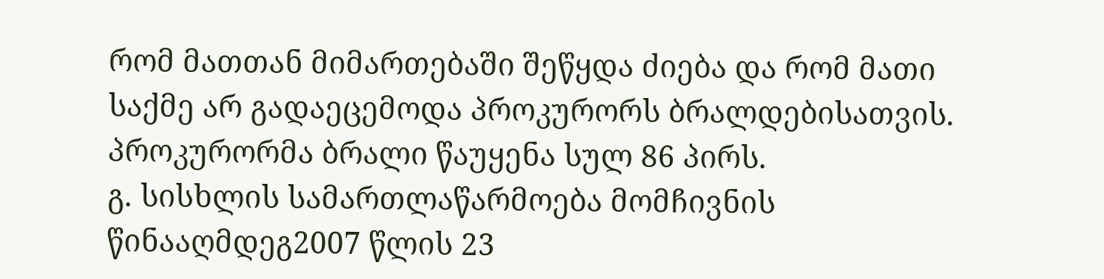რომ მათთან მიმართებაში შეწყდა ძიება და რომ მათი საქმე არ გადაეცემოდა პროკურორს ბრალდებისათვის. პროკურორმა ბრალი წაუყენა სულ 86 პირს.
გ. სისხლის სამართლაწარმოება მომჩივნის წინააღმდეგ2007 წლის 23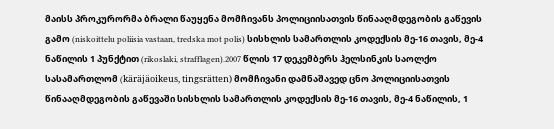მაისს პროკურორმა ბრალი წაუყენა მომჩივანს პოლიციისათვის წინააღმდეგობის გაწევის გამო (niskoittelu poliisia vastaan, tredska mot polis) სისხლის სამართლის კოდექსის მე-16 თავის, მე-4 ნაწილის 1 პუნქტით (rikoslaki, strafflagen).2007 წლის 17 დეკემბერს ჰელსინკის საოლქო სასამართლომ (käräjäoikeus, tingsrätten) მომჩივანი დამნაშავედ ცნო პოლიციისათვის წინააღმდეგობის გაწევაში სისხლის სამართლის კოდექსის მე-16 თავის, მე-4 ნაწილის, 1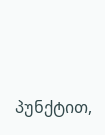პუნქტით,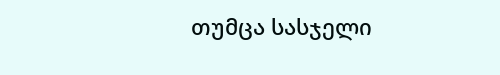თუმცა სასჯელი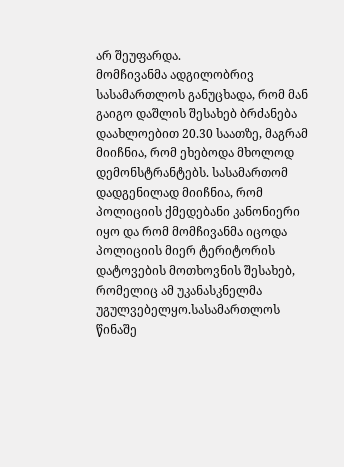არ შეუფარდა.
მომჩივანმა ადგილობრივ სასამართლოს განუცხადა, რომ მან გაიგო დაშლის შესახებ ბრძანება დაახლოებით 20.30 საათზე, მაგრამ მიიჩნია, რომ ეხებოდა მხოლოდ დემონსტრანტებს. სასამართომ დადგენილად მიიჩნია, რომ პოლიციის ქმედებანი კანონიერი იყო და რომ მომჩივანმა იცოდა პოლიციის მიერ ტერიტორის დატოვების მოთხოვნის შესახებ, რომელიც ამ უკანასკნელმა უგულვებელყო.სასამართლოს წინაშე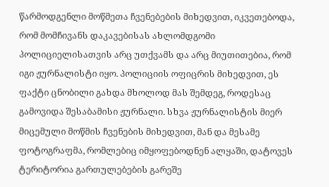წარმოდგენლი მოწმეთა ჩვენებების მიხედვით, იკვეთებოდა, რომ მომჩივანს დაკავებისას ახლომდგომი პოლიციელისათვის არც უთქვამს და არც მიუთითებია, რომ იგი ჟურნალისტი იყო. პოლიციის ოფიცრის მიხედვით, ეს ფაქტი ცნობილი გახდა მხოლოდ მას შემდეგ, როდესაც გამოვიდა შესაბამისი ჟურნალი. სხვა ჟურნალისტის მიერ მიცემული მოწმის ჩვენების მიხედვით, მან და მესამე ფოტოგრაფმა, რომლებიც იმყოფებოდნენ ალყაში, დატოვეს ტერიტორია გართულებების გარეშე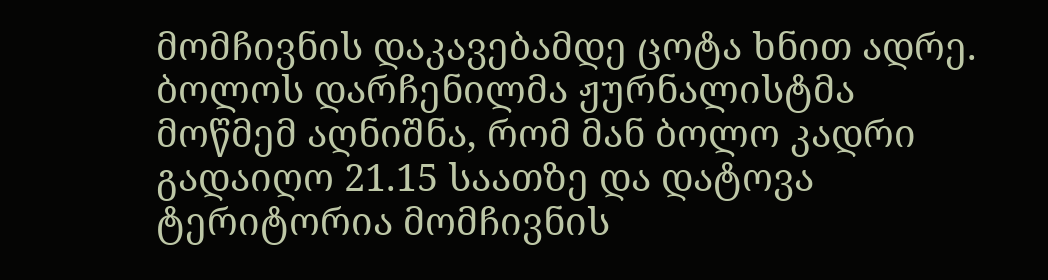მომჩივნის დაკავებამდე ცოტა ხნით ადრე. ბოლოს დარჩენილმა ჟურნალისტმა მოწმემ აღნიშნა, რომ მან ბოლო კადრი გადაიღო 21.15 საათზე და დატოვა ტერიტორია მომჩივნის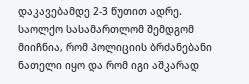დაკავებამდე 2-3 წუთით ადრე. საოლქო სასამართლომ შემდგომ მიიჩნია, რომ პოლიციის ბრძანებანი ნათელი იყო და რომ იგი აშკარად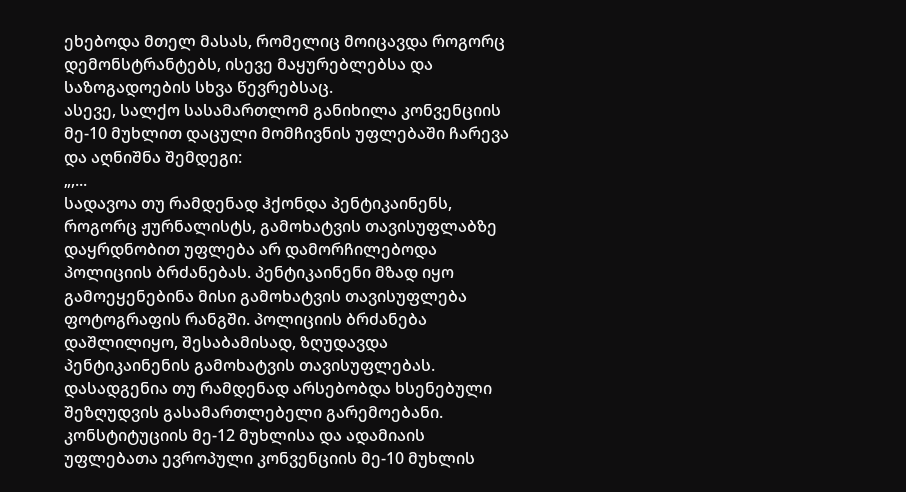ეხებოდა მთელ მასას, რომელიც მოიცავდა როგორც დემონსტრანტებს, ისევე მაყურებლებსა და საზოგადოების სხვა წევრებსაც.
ასევე, სალქო სასამართლომ განიხილა კონვენციის მე-10 მუხლით დაცული მომჩივნის უფლებაში ჩარევა და აღნიშნა შემდეგი:
„,...
სადავოა თუ რამდენად ჰქონდა პენტიკაინენს, როგორც ჟურნალისტს, გამოხატვის თავისუფლაბზე დაყრდნობით უფლება არ დამორჩილებოდა პოლიციის ბრძანებას. პენტიკაინენი მზად იყო გამოეყენებინა მისი გამოხატვის თავისუფლება ფოტოგრაფის რანგში. პოლიციის ბრძანება დაშლილიყო, შესაბამისად, ზღუდავდა პენტიკაინენის გამოხატვის თავისუფლებას. დასადგენია თუ რამდენად არსებობდა ხსენებული შეზღუდვის გასამართლებელი გარემოებანი.
კონსტიტუციის მე-12 მუხლისა და ადამიაის უფლებათა ევროპული კონვენციის მე-10 მუხლის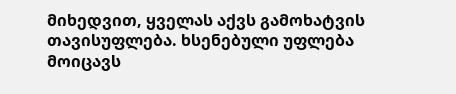მიხედვით, ყველას აქვს გამოხატვის თავისუფლება. ხსენებული უფლება მოიცავს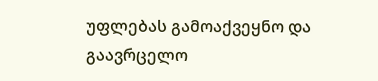უფლებას გამოაქვეყნო და გაავრცელო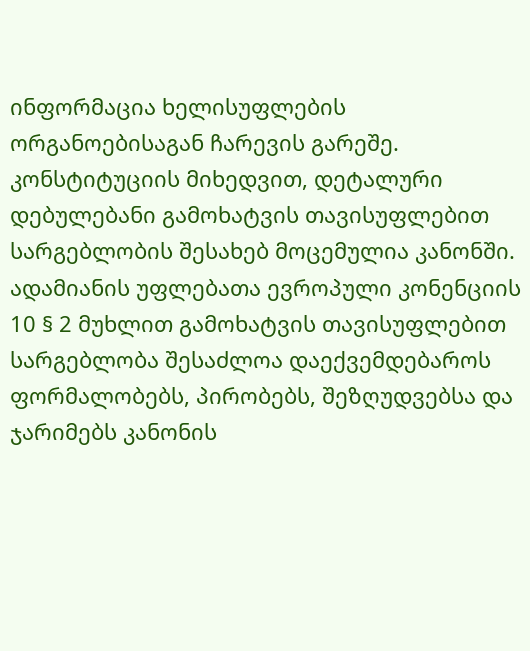ინფორმაცია ხელისუფლების ორგანოებისაგან ჩარევის გარეშე. კონსტიტუციის მიხედვით, დეტალური დებულებანი გამოხატვის თავისუფლებით სარგებლობის შესახებ მოცემულია კანონში. ადამიანის უფლებათა ევროპული კონენციის 10 § 2 მუხლით გამოხატვის თავისუფლებით სარგებლობა შესაძლოა დაექვემდებაროს ფორმალობებს, პირობებს, შეზღუდვებსა და ჯარიმებს კანონის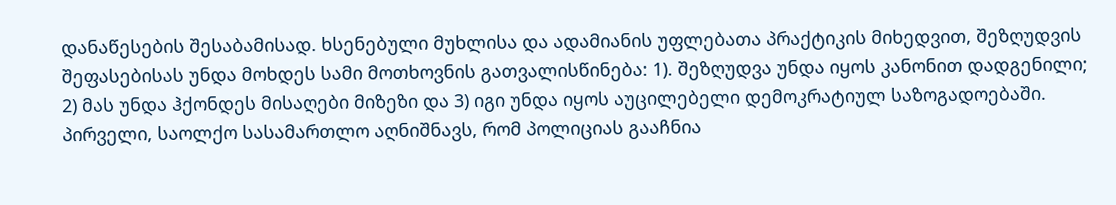დანაწესების შესაბამისად. ხსენებული მუხლისა და ადამიანის უფლებათა პრაქტიკის მიხედვით, შეზღუდვის შეფასებისას უნდა მოხდეს სამი მოთხოვნის გათვალისწინება: 1). შეზღუდვა უნდა იყოს კანონით დადგენილი; 2) მას უნდა ჰქონდეს მისაღები მიზეზი და 3) იგი უნდა იყოს აუცილებელი დემოკრატიულ საზოგადოებაში.
პირველი, საოლქო სასამართლო აღნიშნავს, რომ პოლიციას გააჩნია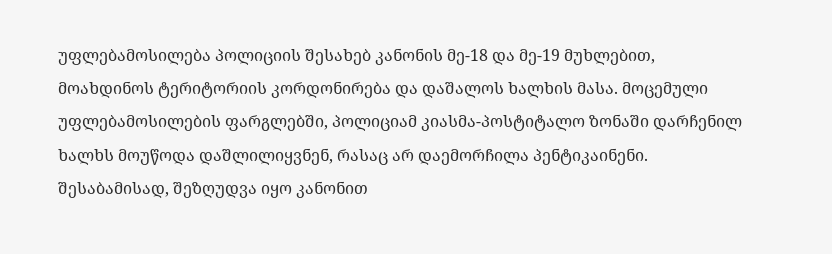უფლებამოსილება პოლიციის შესახებ კანონის მე-18 და მე-19 მუხლებით, მოახდინოს ტერიტორიის კორდონირება და დაშალოს ხალხის მასა. მოცემული უფლებამოსილების ფარგლებში, პოლიციამ კიასმა-პოსტიტალო ზონაში დარჩენილ ხალხს მოუწოდა დაშლილიყვნენ, რასაც არ დაემორჩილა პენტიკაინენი. შესაბამისად, შეზღუდვა იყო კანონით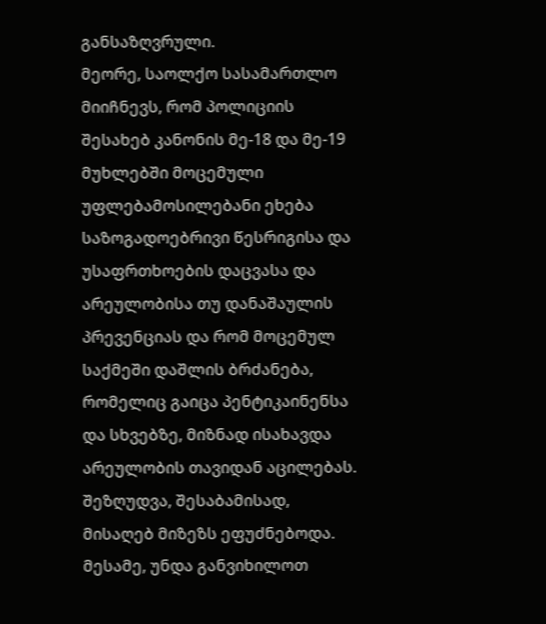განსაზღვრული.
მეორე, საოლქო სასამართლო მიიჩნევს, რომ პოლიციის შესახებ კანონის მე-18 და მე-19 მუხლებში მოცემული უფლებამოსილებანი ეხება საზოგადოებრივი წესრიგისა და უსაფრთხოების დაცვასა და არეულობისა თუ დანაშაულის პრევენციას და რომ მოცემულ საქმეში დაშლის ბრძანება, რომელიც გაიცა პენტიკაინენსა და სხვებზე, მიზნად ისახავდა არეულობის თავიდან აცილებას. შეზღუდვა, შესაბამისად, მისაღებ მიზეზს ეფუძნებოდა.
მესამე, უნდა განვიხილოთ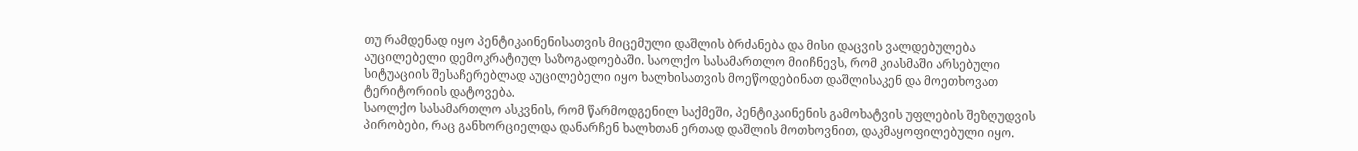თუ რამდენად იყო პენტიკაინენისათვის მიცემული დაშლის ბრძანება და მისი დაცვის ვალდებულება აუცილებელი დემოკრატიულ საზოგადოებაში. საოლქო სასამართლო მიიჩნევს, რომ კიასმაში არსებული სიტუაციის შესაჩერებლად აუცილებელი იყო ხალხისათვის მოეწოდებინათ დაშლისაკენ და მოეთხოვათ ტერიტორიის დატოვება.
საოლქო სასამართლო ასკვნის, რომ წარმოდგენილ საქმეში, პენტიკაინენის გამოხატვის უფლების შეზღუდვის პირობები, რაც განხორციელდა დანარჩენ ხალხთან ერთად დაშლის მოთხოვნით, დაკმაყოფილებული იყო.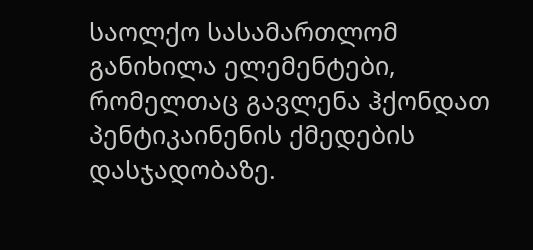საოლქო სასამართლომ განიხილა ელემენტები, რომელთაც გავლენა ჰქონდათ პენტიკაინენის ქმედების დასჯადობაზე.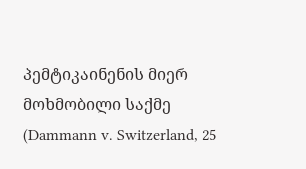პემტიკაინენის მიერ მოხმობილი საქმე (Dammann v. Switzerland, 25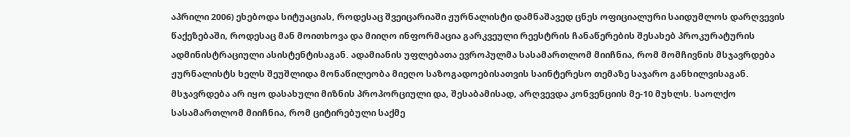აპრილი 2006) ეხებოდა სიტუაციას, როდესაც შვეიცარიაში ჟურნალისტი დამნაშავედ ცნეს ოფიციალური საიდუმლოს დარღვევის წაქეზებაში, როდესაც მან მოითხოვა და მიიღო ინფორმაცია გარკვეული რეესტრის ჩანაწერების შესახებ პროკურატურის ადმინისტრაციული ასისტენტისაგან. ადამიანის უფლებათა ევროპულმა სასამართლომ მიიჩნია, რომ მომჩივნის მსჯავრდება ჟურნალისტს ხელს შეუშლიდა მონაწილეობა მიეღო საზოგადოებისათვის საინტერესო თემაზე საჯარო განხილვისაგან. მსჯავრდება არ იყო დასახული მიზნის პროპორციული და, შესაბამისად, არღვევდა კონვენციის მე-10 მუხლს. საოლქო სასამართლომ მიიჩნია, რომ ციტირებული საქმე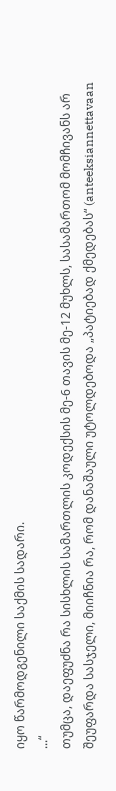იყო წარმოდგენილი საქმის სადარი.
...“
თუმცა, დაეფუძნა რა სისხლის სამართლის კოდექსის მე-6 თავის მე-12 მუხლს, სასამართომ მომჩივანს არ შეუფარდა სასჯელი, მიიჩნია რა, რომ დანაშაული უტოლდებოდა „პატიებად ქმედებას“ (anteeksiannettavaan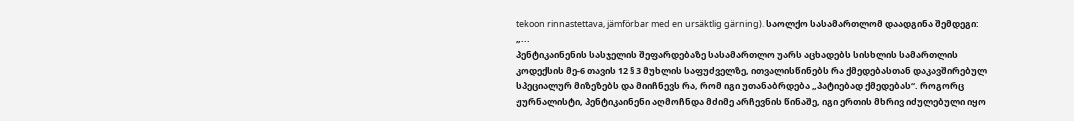tekoon rinnastettava, jämförbar med en ursäktlig gärning). საოლქო სასამართლომ დაადგინა შემდეგი:
„...
პენტიკაინენის სასჯელის შეფარდებაზე სასამართლო უარს აცხადებს სისხლის სამართლის კოდექსის მე-6 თავის 12 § 3 მუხლის საფუძველზე, ითვალისწინებს რა ქმედებასთან დაკავშირებულ სპეციალურ მიზეზებს და მიიჩნევს რა, რომ იგი უთანაბრდება „პატიებად ქმედებას“. როგორც ჟურნალისტი, პენტიკაინენი აღმოჩნდა მძიმე არჩევნის წინაშე, იგი ერთის მხრივ იძულებული იყო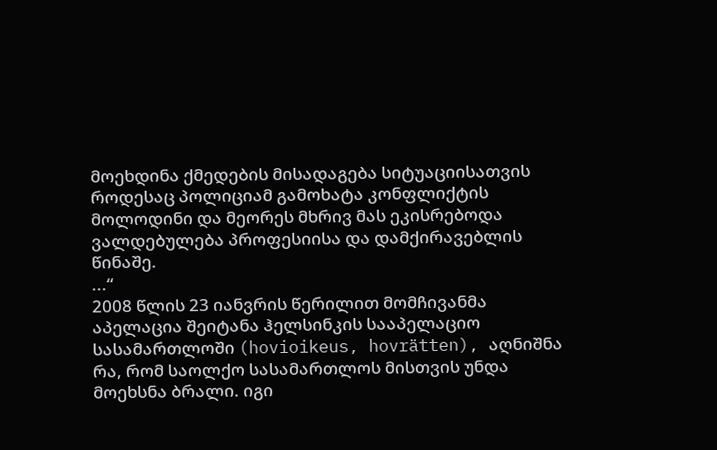მოეხდინა ქმედების მისადაგება სიტუაციისათვის როდესაც პოლიციამ გამოხატა კონფლიქტის მოლოდინი და მეორეს მხრივ მას ეკისრებოდა ვალდებულება პროფესიისა და დამქირავებლის წინაშე.
...“
2008 წლის 23 იანვრის წერილით მომჩივანმა აპელაცია შეიტანა ჰელსინკის სააპელაციო სასამართლოში (hovioikeus, hovrätten), აღნიშნა რა, რომ საოლქო სასამართლოს მისთვის უნდა მოეხსნა ბრალი. იგი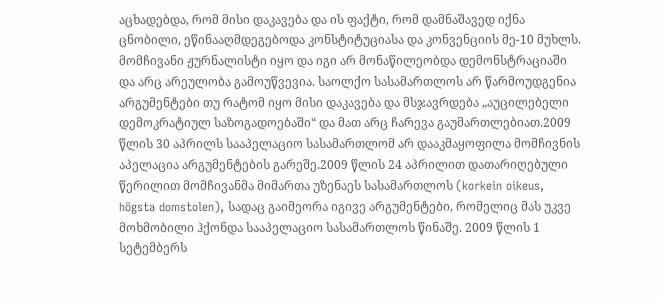აცხადებდა, რომ მისი დაკავება და ის ფაქტი, რომ დამნაშავედ იქნა ცნობილი, ეწინააღმდეგებოდა კონსტიტუციასა და კონვენციის მე-10 მუხლს. მომჩივანი ჟურნალისტი იყო და იგი არ მონაწილეობდა დემონსტრაციაში და არც არეულობა გამოუწვევია. საოლქო სასამართლოს არ წარმოუდგენია არგუმენტები თუ რატომ იყო მისი დაკავება და მსჯავრდება „აუცილებელი დემოკრატიულ საზოგადოებაში“ და მათ არც ჩარევა გაუმართლებიათ.2009 წლის 30 აპრილს სააპელაციო სასამართლომ არ დააკმაყოფილა მომჩივნის აპელაცია არგუმენტების გარეშე.2009 წლის 24 აპრილით დათარიღებული წერილით მომჩივანმა მიმართა უზენაეს სასამართლოს (korkein oikeus, högsta domstolen), სადაც გაიმეორა იგივე არგუმენტები, რომელიც მას უკვე მოხმობილი ჰქონდა სააპელაციო სასამართლოს წინაშე. 2009 წლის 1 სეტემბერს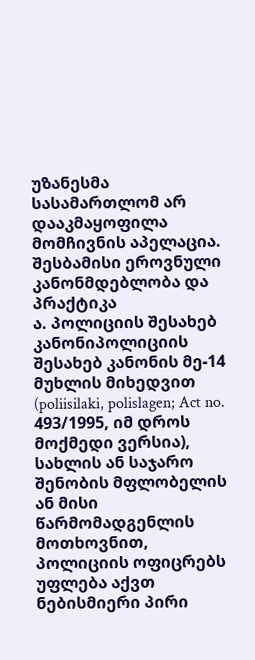უზანესმა სასამართლომ არ დააკმაყოფილა მომჩივნის აპელაცია.
შესბამისი ეროვნული კანონმდებლობა და პრაქტიკა
ა. პოლიციის შესახებ კანონიპოლიციის შესახებ კანონის მე-14 მუხლის მიხედვით (poliisilaki, polislagen; Act no. 493/1995, იმ დროს მოქმედი ვერსია), სახლის ან საჯარო შენობის მფლობელის ან მისი წარმომადგენლის მოთხოვნით, პოლიციის ოფიცრებს უფლება აქვთ ნებისმიერი პირი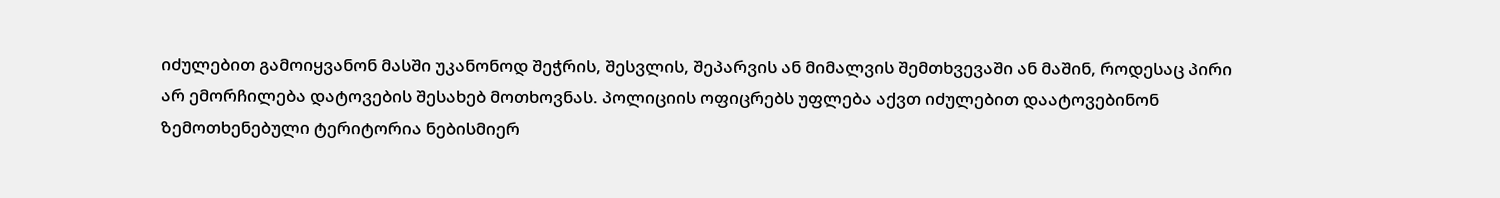იძულებით გამოიყვანონ მასში უკანონოდ შეჭრის, შესვლის, შეპარვის ან მიმალვის შემთხვევაში ან მაშინ, როდესაც პირი არ ემორჩილება დატოვების შესახებ მოთხოვნას. პოლიციის ოფიცრებს უფლება აქვთ იძულებით დაატოვებინონ ზემოთხენებული ტერიტორია ნებისმიერ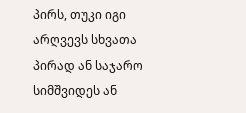პირს, თუკი იგი არღვევს სხვათა პირად ან საჯარო სიმშვიდეს ან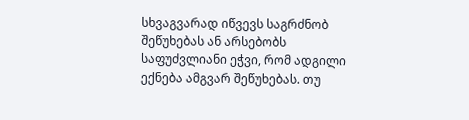სხვაგვარად იწვევს საგრძნობ შეწუხებას ან არსებობს საფუძვლიანი ეჭვი, რომ ადგილი ექნება ამგვარ შეწუხებას. თუ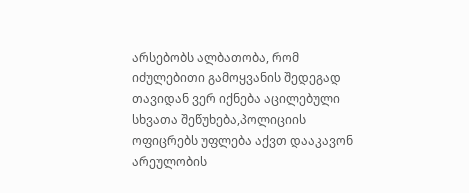არსებობს ალბათობა, რომ იძულებითი გამოყვანის შედეგად თავიდან ვერ იქნება აცილებული სხვათა შეწუხება,პოლიციის ოფიცრებს უფლება აქვთ დააკავონ არეულობის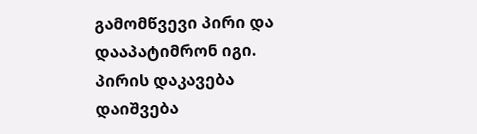გამომწვევი პირი და დააპატიმრონ იგი. პირის დაკავება დაიშვება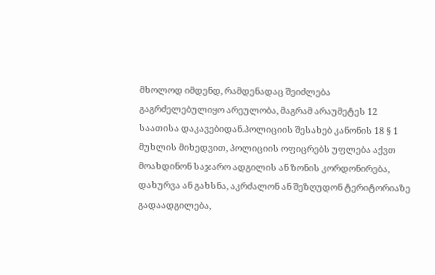მხოლოდ იმდენდ, რამდენადაც შეიძლება გაგრძელებულიყო არეულობა, მაგრამ არაუმეტეს 12 საათისა დაკავებიდან.პოლიციის შესახებ კანონის 18 § 1 მუხლის მიხედვით, პოლიციის ოფიცრებს უფლება აქვთ მოახდინონ საჯარო ადგილის ან ზონის კორდონირება, დახურვა ან გახსნა, აკრძალონ ან შეზღუდონ ტერიტორიაზე გადაადგილება,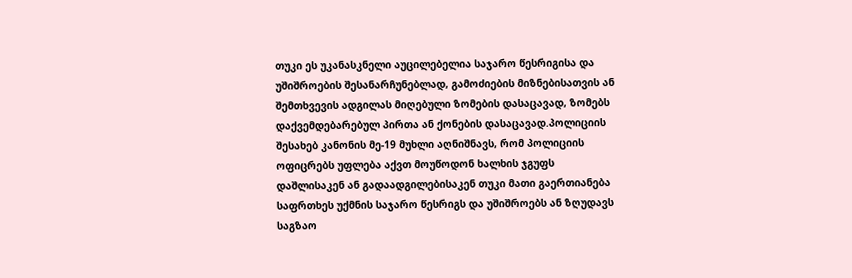თუკი ეს უკანასკნელი აუცილებელია საჯარო წესრიგისა და უშიშროების შესანარჩუნებლად, გამოძიების მიზნებისათვის ან შემთხვევის ადგილას მიღებული ზომების დასაცავად, ზომებს დაქვემდებარებულ პირთა ან ქონების დასაცავად.პოლიციის შესახებ კანონის მე-19 მუხლი აღნიშნავს, რომ პოლიციის ოფიცრებს უფლება აქვთ მოუწოდონ ხალხის ჯგუფს დაშლისაკენ ან გადაადგილებისაკენ თუკი მათი გაერთიანება საფრთხეს უქმნის საჯარო წესრიგს და უშიშროებს ან ზღუდავს საგზაო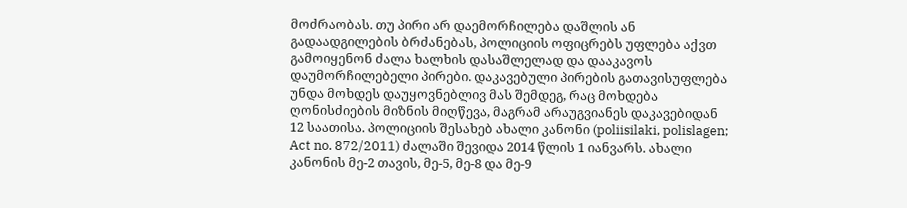მოძრაობას. თუ პირი არ დაემორჩილება დაშლის ან გადაადგილების ბრძანებას, პოლიციის ოფიცრებს უფლება აქვთ გამოიყენონ ძალა ხალხის დასაშლელად და დააკავოს დაუმორჩილებელი პირები. დაკავებული პირების გათავისუფლება უნდა მოხდეს დაუყოვნებლივ მას შემდეგ, რაც მოხდება ღონისძიების მიზნის მიღწევა, მაგრამ არაუგვიანეს დაკავებიდან 12 საათისა. პოლიციის შესახებ ახალი კანონი (poliisilaki, polislagen; Act no. 872/2011) ძალაში შევიდა 2014 წლის 1 იანვარს. ახალი კანონის მე-2 თავის, მე-5, მე-8 და მე-9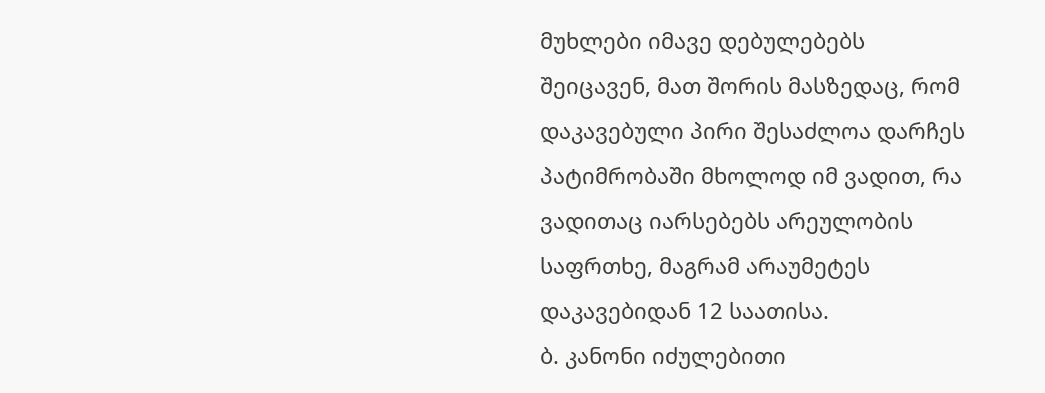მუხლები იმავე დებულებებს შეიცავენ, მათ შორის მასზედაც, რომ დაკავებული პირი შესაძლოა დარჩეს პატიმრობაში მხოლოდ იმ ვადით, რა ვადითაც იარსებებს არეულობის საფრთხე, მაგრამ არაუმეტეს დაკავებიდან 12 საათისა.
ბ. კანონი იძულებითი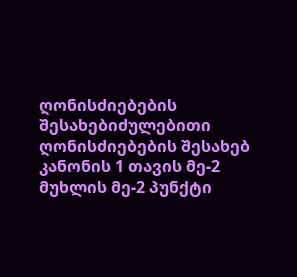ღონისძიებების შესახებიძულებითი ღონისძიებების შესახებ კანონის 1 თავის მე-2 მუხლის მე-2 პუნქტი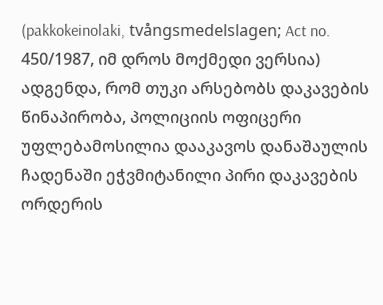(pakkokeinolaki, tvångsmedelslagen; Act no. 450/1987, იმ დროს მოქმედი ვერსია) ადგენდა, რომ თუკი არსებობს დაკავების წინაპირობა, პოლიციის ოფიცერი უფლებამოსილია დააკავოს დანაშაულის ჩადენაში ეჭვმიტანილი პირი დაკავების ორდერის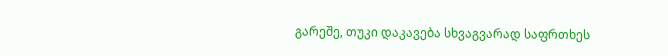გარეშე, თუკი დაკავება სხვაგვარად საფრთხეს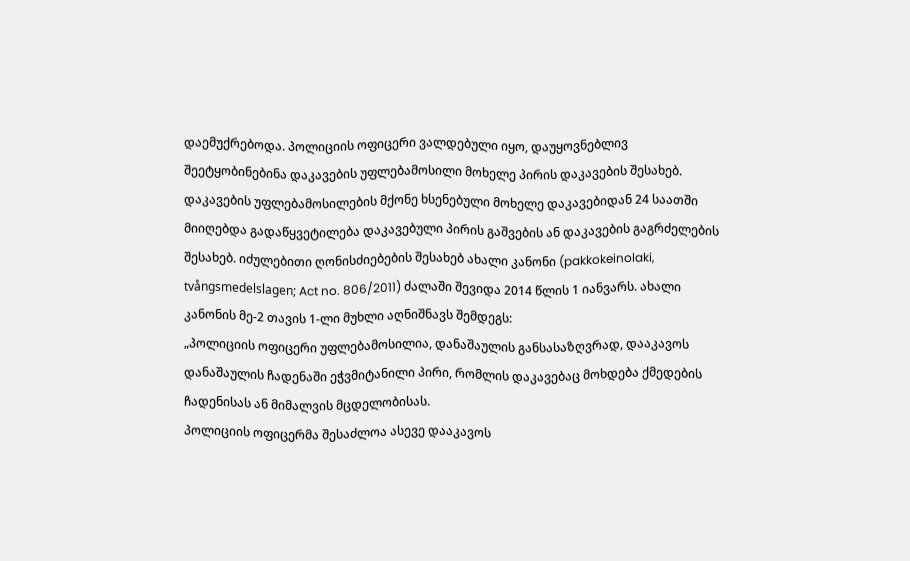დაემუქრებოდა. პოლიციის ოფიცერი ვალდებული იყო, დაუყოვნებლივ შეეტყობინებინა დაკავების უფლებამოსილი მოხელე პირის დაკავების შესახებ. დაკავების უფლებამოსილების მქონე ხსენებული მოხელე დაკავებიდან 24 საათში მიიღებდა გადაწყვეტილება დაკავებული პირის გაშვების ან დაკავების გაგრძელების შესახებ. იძულებითი ღონისძიებების შესახებ ახალი კანონი (pakkokeinolaki, tvångsmedelslagen; Act no. 806/2011) ძალაში შევიდა 2014 წლის 1 იანვარს. ახალი კანონის მე-2 თავის 1-ლი მუხლი აღნიშნავს შემდეგს:
„პოლიციის ოფიცერი უფლებამოსილია, დანაშაულის განსასაზღვრად, დააკავოს დანაშაულის ჩადენაში ეჭვმიტანილი პირი, რომლის დაკავებაც მოხდება ქმედების ჩადენისას ან მიმალვის მცდელობისას.
პოლიციის ოფიცერმა შესაძლოა ასევე დააკავოს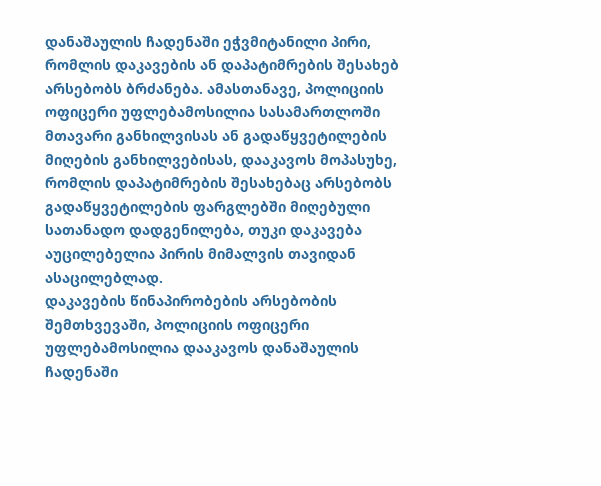დანაშაულის ჩადენაში ეჭვმიტანილი პირი, რომლის დაკავების ან დაპატიმრების შესახებ არსებობს ბრძანება. ამასთანავე, პოლიციის ოფიცერი უფლებამოსილია სასამართლოში მთავარი განხილვისას ან გადაწყვეტილების მიღების განხილვებისას, დააკავოს მოპასუხე, რომლის დაპატიმრების შესახებაც არსებობს გადაწყვეტილების ფარგლებში მიღებული სათანადო დადგენილება, თუკი დაკავება აუცილებელია პირის მიმალვის თავიდან ასაცილებლად.
დაკავების წინაპირობების არსებობის შემთხვევაში, პოლიციის ოფიცერი უფლებამოსილია დააკავოს დანაშაულის ჩადენაში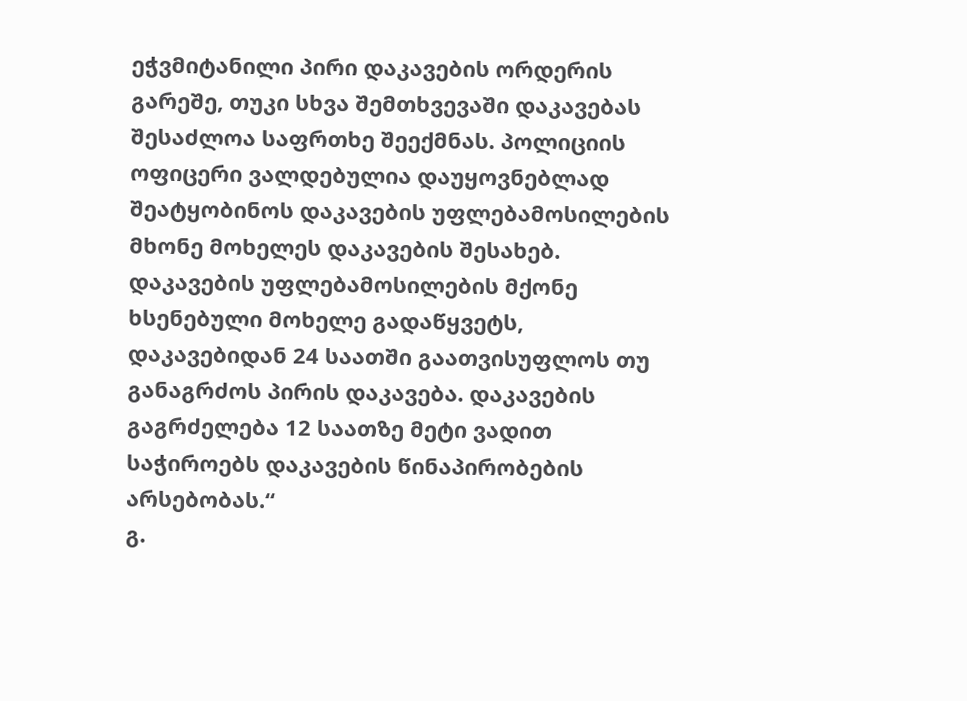ეჭვმიტანილი პირი დაკავების ორდერის გარეშე, თუკი სხვა შემთხვევაში დაკავებას შესაძლოა საფრთხე შეექმნას. პოლიციის ოფიცერი ვალდებულია დაუყოვნებლად შეატყობინოს დაკავების უფლებამოსილების მხონე მოხელეს დაკავების შესახებ. დაკავების უფლებამოსილების მქონე ხსენებული მოხელე გადაწყვეტს, დაკავებიდან 24 საათში გაათვისუფლოს თუ განაგრძოს პირის დაკავება. დაკავების გაგრძელება 12 საათზე მეტი ვადით საჭიროებს დაკავების წინაპირობების არსებობას.“
გ.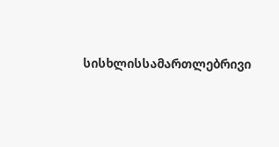სისხლისსამართლებრივი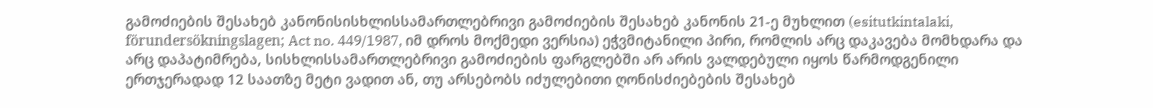გამოძიების შესახებ კანონისისხლისსამართლებრივი გამოძიების შესახებ კანონის 21-ე მუხლით (esitutkintalaki, förundersökningslagen; Act no. 449/1987, იმ დროს მოქმედი ვერსია) ეჭვმიტანილი პირი, რომლის არც დაკავება მომხდარა და არც დაპატიმრება, სისხლისსამართლებრივი გამოძიების ფარგლებში არ არის ვალდებული იყოს წარმოდგენილი ერთჯერადად 12 საათზე მეტი ვადით ან, თუ არსებობს იძულებითი ღონისძიებების შესახებ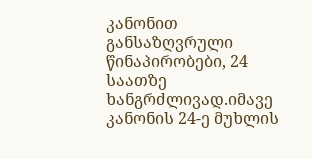კანონით განსაზღვრული წინაპირობები, 24 საათზე ხანგრძლივად.იმავე კანონის 24-ე მუხლის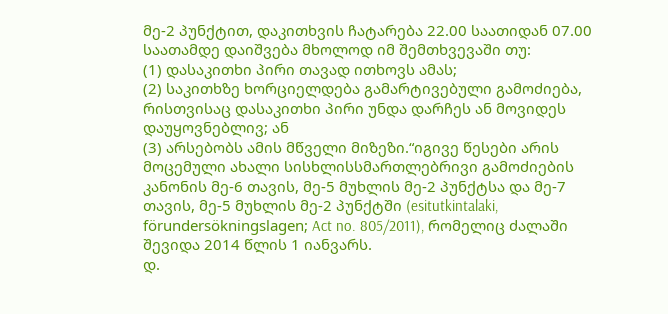მე-2 პუნქტით, დაკითხვის ჩატარება 22.00 საათიდან 07.00 საათამდე დაიშვება მხოლოდ იმ შემთხვევაში თუ:
(1) დასაკითხი პირი თავად ითხოვს ამას;
(2) საკითხზე ხორციელდება გამარტივებული გამოძიება, რისთვისაც დასაკითხი პირი უნდა დარჩეს ან მოვიდეს დაუყოვნებლივ; ან
(3) არსებობს ამის მწველი მიზეზი.“იგივე წესები არის მოცემული ახალი სისხლისსმართლებრივი გამოძიების კანონის მე-6 თავის, მე-5 მუხლის მე-2 პუნქტსა და მე-7 თავის, მე-5 მუხლის მე-2 პუნქტში (esitutkintalaki, förundersökningslagen; Act no. 805/2011), რომელიც ძალაში შევიდა 2014 წლის 1 იანვარს.
დ.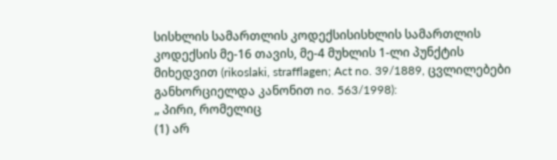სისხლის სამართლის კოდექსისისხლის სამართლის კოდექსის მე-16 თავის, მე-4 მუხლის 1-ლი პუნქტის მიხედვით (rikoslaki, strafflagen; Act no. 39/1889, ცვლილებები განხორციელდა კანონით no. 563/1998):
„ პირი, რომელიც
(1) არ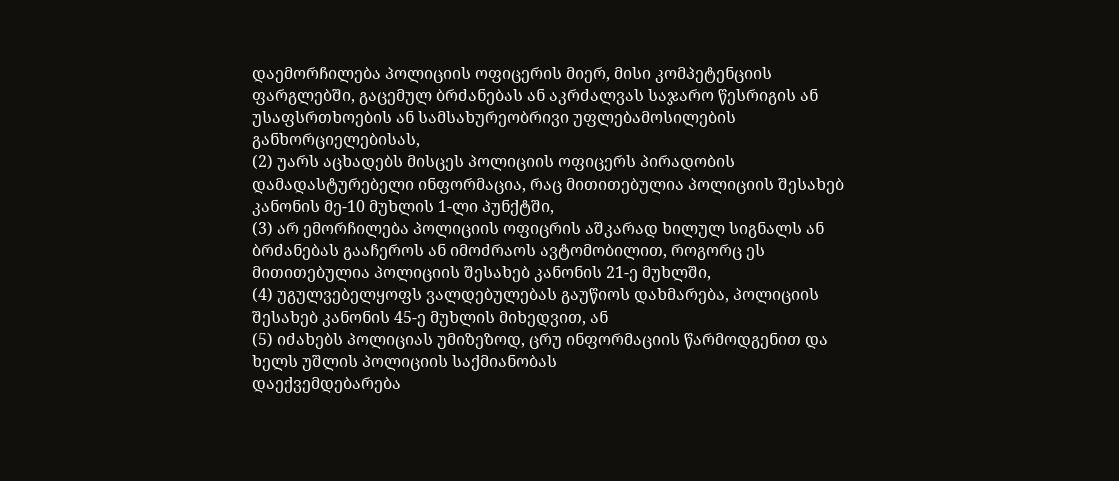დაემორჩილება პოლიციის ოფიცერის მიერ, მისი კომპეტენციის ფარგლებში, გაცემულ ბრძანებას ან აკრძალვას საჯარო წესრიგის ან უსაფსრთხოების ან სამსახურეობრივი უფლებამოსილების განხორციელებისას,
(2) უარს აცხადებს მისცეს პოლიციის ოფიცერს პირადობის დამადასტურებელი ინფორმაცია, რაც მითითებულია პოლიციის შესახებ კანონის მე-10 მუხლის 1-ლი პუნქტში,
(3) არ ემორჩილება პოლიციის ოფიცრის აშკარად ხილულ სიგნალს ან ბრძანებას გააჩეროს ან იმოძრაოს ავტომობილით, როგორც ეს მითითებულია პოლიციის შესახებ კანონის 21-ე მუხლში,
(4) უგულვებელყოფს ვალდებულებას გაუწიოს დახმარება, პოლიციის შესახებ კანონის 45-ე მუხლის მიხედვით, ან
(5) იძახებს პოლიციას უმიზეზოდ, ცრუ ინფორმაციის წარმოდგენით და ხელს უშლის პოლიციის საქმიანობას
დაექვემდებარება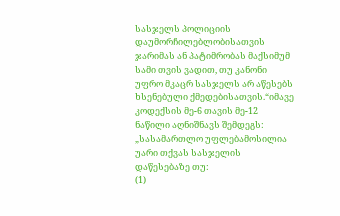სასჯელს პოლიციის დაუმორჩილებლობისათვის ჯარიმას ან პატიმრობას მაქსიმუმ სამი თვის ვადით, თუ კანონი უფრო მკაცრ სასჯელს არ აწესებს ხსენებული ქმედებისათვის.“იმავე კოდექსის მე-6 თავის მე-12 ნაწილი აღნიშნავს შემდეგს:
„სასამართლო უფლებამოსილია უარი თქვას სასჯელის დაწესებაზე თუ:
(1)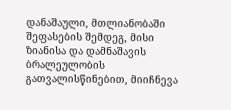დანაშაული, მთლიანობაში შეფასების შემდეგ, მისი ზიანისა და დამნაშავის ბრალეულობის გათვალისწინებით, მიიჩნევა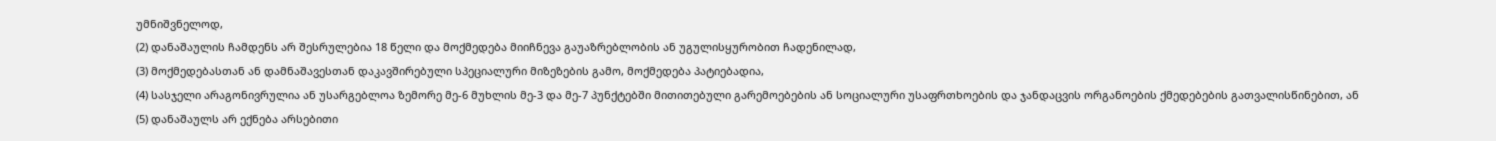უმნიშვნელოდ,
(2) დანაშაულის ჩამდენს არ შესრულებია 18 წელი და მოქმედება მიიჩნევა გაუაზრებლობის ან უგულისყურობით ჩადენილად,
(3) მოქმედებასთან ან დამნაშავესთან დაკავშირებული სპეციალური მიზეზების გამო, მოქმედება პატიებადია,
(4) სასჯელი არაგონივრულია ან უსარგებლოა ზემორე მე-6 მუხლის მე-3 და მე-7 პუნქტებში მითითებული გარემოებების ან სოციალური უსაფრთხოების და ჯანდაცვის ორგანოების ქმედებების გათვალისწინებით, ან
(5) დანაშაულს არ ექნება არსებითი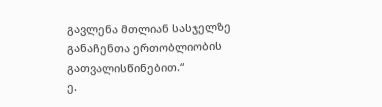გავლენა მთლიან სასჯელზე განაჩენთა ერთობლიობის გათვალისწინებით.“
ე.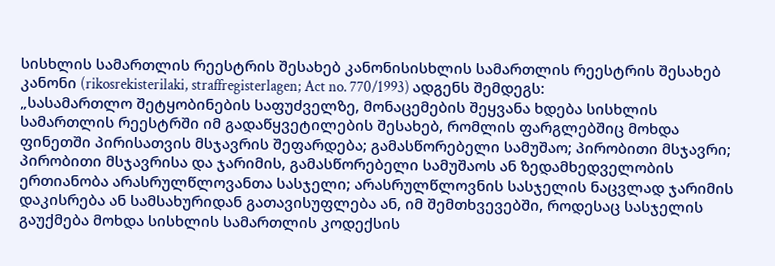სისხლის სამართლის რეესტრის შესახებ კანონისისხლის სამართლის რეესტრის შესახებ კანონი (rikosrekisterilaki, straffregisterlagen; Act no. 770/1993) ადგენს შემდეგს:
„სასამართლო შეტყობინების საფუძველზე, მონაცემების შეყვანა ხდება სისხლის სამართლის რეესტრში იმ გადაწყვეტილების შესახებ, რომლის ფარგლებშიც მოხდა ფინეთში პირისათვის მსჯავრის შეფარდება; გამასწორებელი სამუშაო; პირობითი მსჯავრი; პირობითი მსჯავრისა და ჯარიმის, გამასწორებელი სამუშაოს ან ზედამხედველობის ერთიანობა არასრულწლოვანთა სასჯელი; არასრულწლოვნის სასჯელის ნაცვლად ჯარიმის დაკისრება ან სამსახურიდან გათავისუფლება ან, იმ შემთხვევებში, როდესაც სასჯელის გაუქმება მოხდა სისხლის სამართლის კოდექსის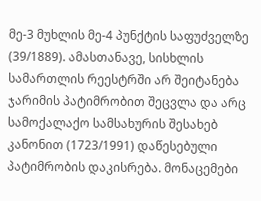მე-3 მუხლის მე-4 პუნქტის საფუძველზე (39/1889). ამასთანავე, სისხლის სამართლის რეესტრში არ შეიტანება ჯარიმის პატიმრობით შეცვლა და არც სამოქალაქო სამსახურის შესახებ კანონით (1723/1991) დაწესებული პატიმრობის დაკისრება. მონაცემები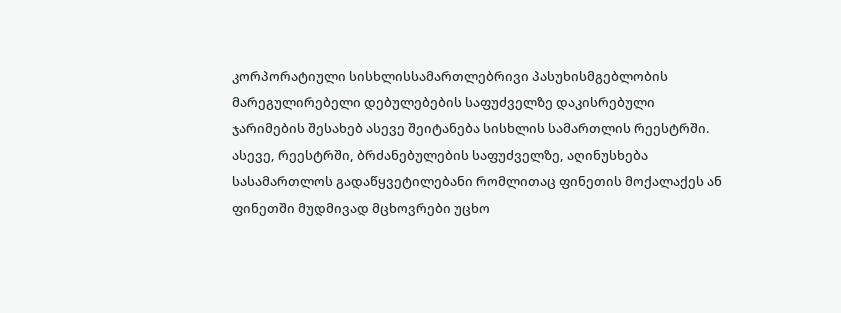კორპორატიული სისხლისსამართლებრივი პასუხისმგებლობის მარეგულირებელი დებულებების საფუძველზე დაკისრებული ჯარიმების შესახებ ასევე შეიტანება სისხლის სამართლის რეესტრში.
ასევე, რეესტრში, ბრძანებულების საფუძველზე, აღინუსხება სასამართლოს გადაწყვეტილებანი რომლითაც ფინეთის მოქალაქეს ან ფინეთში მუდმივად მცხოვრები უცხო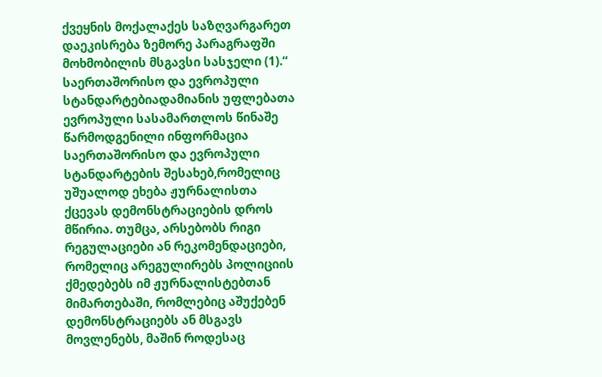ქვეყნის მოქალაქეს საზღვარგარეთ დაეკისრება ზემორე პარაგრაფში მოხმობილის მსგავსი სასჯელი (1).“
საერთაშორისო და ევროპული სტანდარტებიადამიანის უფლებათა ევროპული სასამართლოს წინაშე წარმოდგენილი ინფორმაცია საერთაშორისო და ევროპული სტანდარტების შესახებ,რომელიც უშუალოდ ეხება ჟურნალისთა ქცევას დემონსტრაციების დროს მწირია. თუმცა, არსებობს რიგი რეგულაციები ან რეკომენდაციები, რომელიც არეგულირებს პოლიციის ქმედებებს იმ ჟურნალისტებთან მიმართებაში, რომლებიც აშუქებენ დემონსტრაციებს ან მსგავს მოვლენებს, მაშინ როდესაც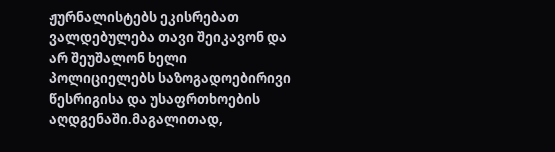ჟურნალისტებს ეკისრებათ ვალდებულება თავი შეიკავონ და არ შეუშალონ ხელი პოლიციელებს საზოგადოებირივი წესრიგისა და უსაფრთხოების აღდგენაში.მაგალითად,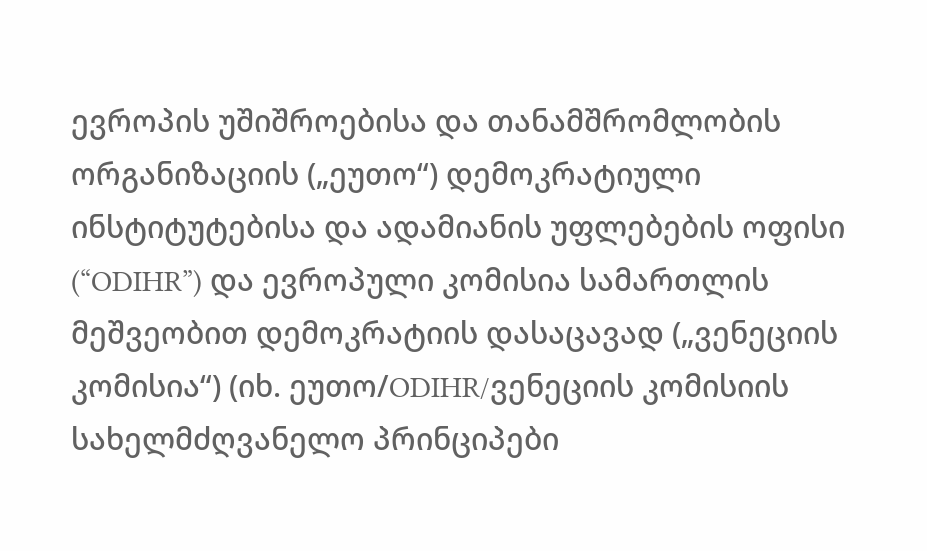ევროპის უშიშროებისა და თანამშრომლობის ორგანიზაციის („ეუთო“) დემოკრატიული ინსტიტუტებისა და ადამიანის უფლებების ოფისი (“ODIHR”) და ევროპული კომისია სამართლის მეშვეობით დემოკრატიის დასაცავად („ვენეციის კომისია“) (იხ. ეუთო/ODIHR/ვენეციის კომისიის სახელმძღვანელო პრინციპები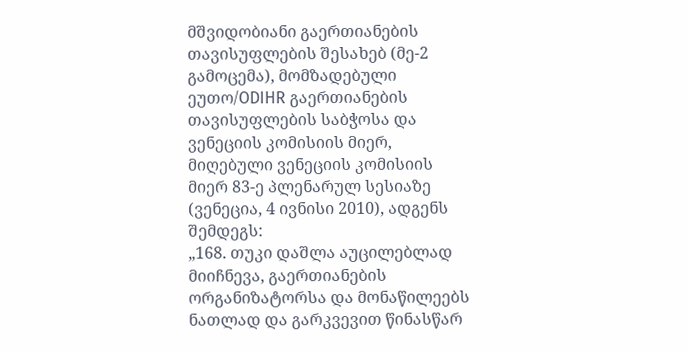მშვიდობიანი გაერთიანების თავისუფლების შესახებ (მე-2 გამოცემა), მომზადებული ეუთო/ODIHR გაერთიანების თავისუფლების საბჭოსა და ვენეციის კომისიის მიერ, მიღებული ვენეციის კომისიის მიერ 83-ე პლენარულ სესიაზე (ვენეცია, 4 ივნისი 2010), ადგენს შემდეგს:
„168. თუკი დაშლა აუცილებლად მიიჩნევა, გაერთიანების ორგანიზატორსა და მონაწილეებს ნათლად და გარკვევით წინასწარ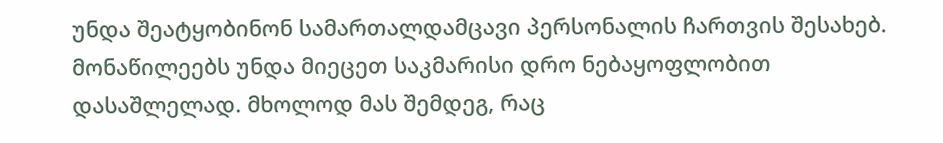უნდა შეატყობინონ სამართალდამცავი პერსონალის ჩართვის შესახებ. მონაწილეებს უნდა მიეცეთ საკმარისი დრო ნებაყოფლობით დასაშლელად. მხოლოდ მას შემდეგ, რაც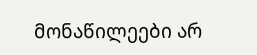მონაწილეები არ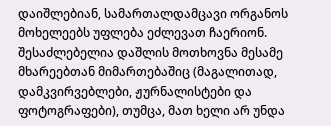დაიშლებიან, სამართალდამცავი ორგანოს მოხელეებს უფლება ეძლევათ ჩაერიონ. შესაძლებელია დაშლის მოთხოვნა მესამე მხარეებთან მიმართებაშიც (მაგალითად, დამკვირვებლები, ჟურნალისტები და ფოტოგრაფები), თუმცა, მათ ხელი არ უნდა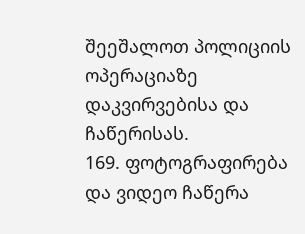შეეშალოთ პოლიციის ოპერაციაზე დაკვირვებისა და ჩაწერისას.
169. ფოტოგრაფირება და ვიდეო ჩაწერა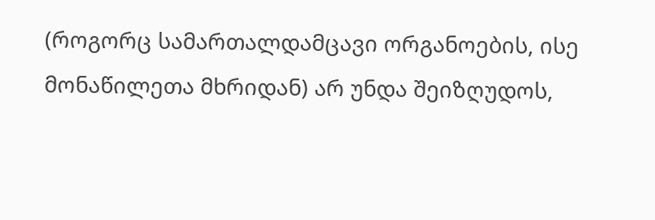(როგორც სამართალდამცავი ორგანოების, ისე მონაწილეთა მხრიდან) არ უნდა შეიზღუდოს,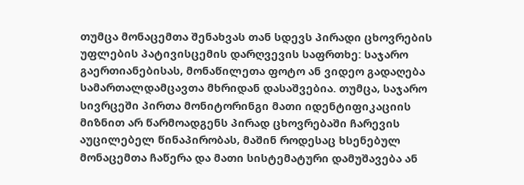თუმცა მონაცემთა შენახვას თან სდევს პირადი ცხოვრების უფლების პატივისცემის დარღვევის საფრთხე: საჯარო გაერთიანებისას, მონაწილეთა ფოტო ან ვიდეო გადაღება სამართალდამცავთა მხრიდან დასაშვებია. თუმცა, საჯარო სივრცეში პირთა მონიტორინგი მათი იდენტიფიკაციის მიზნით არ წარმოადგენს პირად ცხოვრებაში ჩარევის აუცილებელ წინაპირობას, მაშინ როდესაც ხსენებულ მონაცემთა ჩაწერა და მათი სისტემატური დამუშავება ან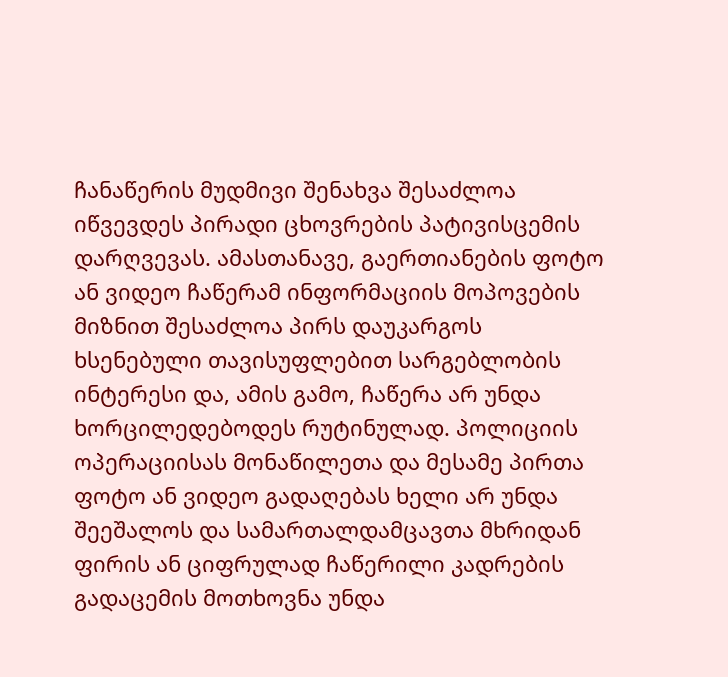ჩანაწერის მუდმივი შენახვა შესაძლოა იწვევდეს პირადი ცხოვრების პატივისცემის დარღვევას. ამასთანავე, გაერთიანების ფოტო ან ვიდეო ჩაწერამ ინფორმაციის მოპოვების მიზნით შესაძლოა პირს დაუკარგოს ხსენებული თავისუფლებით სარგებლობის ინტერესი და, ამის გამო, ჩაწერა არ უნდა ხორცილედებოდეს რუტინულად. პოლიციის ოპერაციისას მონაწილეთა და მესამე პირთა ფოტო ან ვიდეო გადაღებას ხელი არ უნდა შეეშალოს და სამართალდამცავთა მხრიდან ფირის ან ციფრულად ჩაწერილი კადრების გადაცემის მოთხოვნა უნდა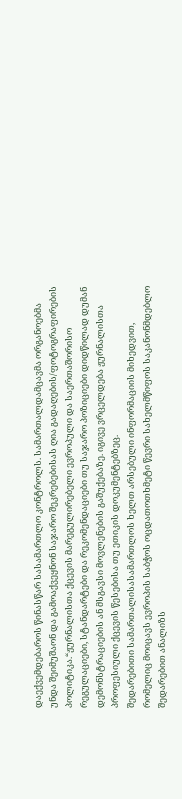დაექვემდებაროს წინასწარ სასამართლო კონტროლს. სამართალდამცავმა ორგანოებმა უნდა შეიმუშაონ და გამოაქვეყნონ საჯარო შეკრებებისას ღია გადაღების/ფოტოგრაფირების პოლიტიკა.“ჟურნალისთა ქცევის მარეგულირებელი ევროპული და საერთაშორისო რეგულაციები, სტანდარტები და რეკომენდაციები თუ საჯარო პოზიციები დიდწილად დუმან დემონსტრაციების ან მსგავსი მოვლენების გაშუქებაზე. იგივე ვრცელდება ჟურნალისთა პროფესიული ქცევის წესებისა თუ ეთიკის დოკუმენტებზეც.
შედარებითი სამართალისასამართლოს ხელთ არსებული ინფორმაციის მიხედვით, რომელიც მოიცავს ევროპის საბჭოს ოცდათოთხმეტი წევრი სახელმწიფოს საკანონმდებლო შედარებით ანალიზს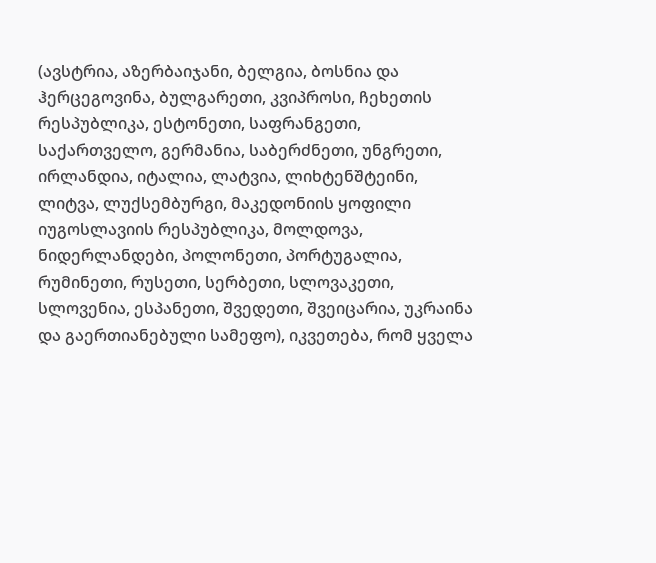(ავსტრია, აზერბაიჯანი, ბელგია, ბოსნია და ჰერცეგოვინა, ბულგარეთი, კვიპროსი, ჩეხეთის რესპუბლიკა, ესტონეთი, საფრანგეთი, საქართველო, გერმანია, საბერძნეთი, უნგრეთი, ირლანდია, იტალია, ლატვია, ლიხტენშტეინი, ლიტვა, ლუქსემბურგი, მაკედონიის ყოფილი იუგოსლავიის რესპუბლიკა, მოლდოვა, ნიდერლანდები, პოლონეთი, პორტუგალია, რუმინეთი, რუსეთი, სერბეთი, სლოვაკეთი, სლოვენია, ესპანეთი, შვედეთი, შვეიცარია, უკრაინა და გაერთიანებული სამეფო), იკვეთება, რომ ყველა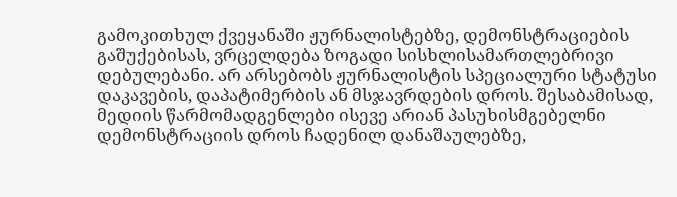გამოკითხულ ქვეყანაში ჟურნალისტებზე, დემონსტრაციების გაშუქებისას, ვრცელდება ზოგადი სისხლისამართლებრივი დებულებანი. არ არსებობს ჟურნალისტის სპეციალური სტატუსი დაკავების, დაპატიმერბის ან მსჯავრდების დროს. შესაბამისად, მედიის წარმომადგენლები ისევე არიან პასუხისმგებელნი დემონსტრაციის დროს ჩადენილ დანაშაულებზე,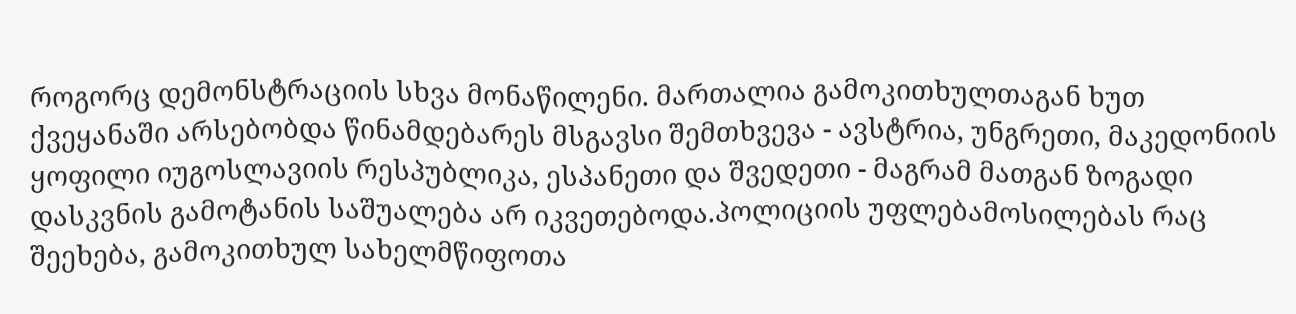როგორც დემონსტრაციის სხვა მონაწილენი. მართალია გამოკითხულთაგან ხუთ ქვეყანაში არსებობდა წინამდებარეს მსგავსი შემთხვევა - ავსტრია, უნგრეთი, მაკედონიის ყოფილი იუგოსლავიის რესპუბლიკა, ესპანეთი და შვედეთი - მაგრამ მათგან ზოგადი დასკვნის გამოტანის საშუალება არ იკვეთებოდა.პოლიციის უფლებამოსილებას რაც შეეხება, გამოკითხულ სახელმწიფოთა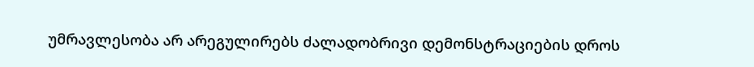უმრავლესობა არ არეგულირებს ძალადობრივი დემონსტრაციების დროს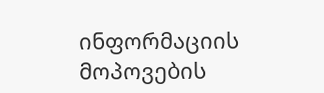ინფორმაციის მოპოვების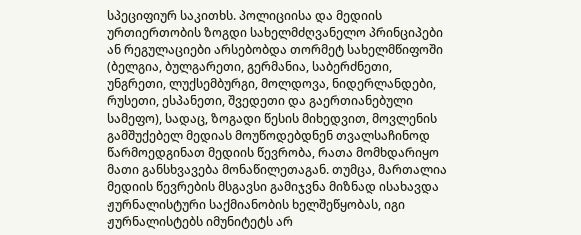სპეციფიურ საკითხს. პოლიციისა და მედიის ურთიერთობის ზოგდი სახელმძღვანელო პრინციპები ან რეგულაციები არსებობდა თორმეტ სახელმწიფოში (ბელგია, ბულგარეთი, გერმანია, საბერძნეთი, უნგრეთი, ლუქსემბურგი, მოლდოვა, ნიდერლანდები, რუსეთი, ესპანეთი, შვედეთი და გაერთიანებული სამეფო), სადაც, ზოგადი წესის მიხედვით, მოვლენის გამშუქებელ მედიას მოუწოდებდნენ თვალსაჩინოდ წარმოედგინათ მედიის წევრობა, რათა მომხდარიყო მათი განსხვავება მონაწილეთაგან. თუმცა, მართალია მედიის წევრების მსგავსი გამიჯვნა მიზნად ისახავდა ჟურნალისტური საქმიანობის ხელშეწყობას, იგი ჟურნალისტებს იმუნიტეტს არ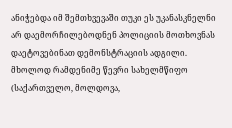ანიჭებდა იმ შემთხვევაში თუკი ეს უკანასკნელნი არ დაემორჩილებოდნენ პოლიციის მოთხოვნას დაეტოვებინათ დემონსტრაციის ადგილი. მხოლოდ რამდენიმე წევრი სახელმწიფო (საქართველო, მოლდოვა,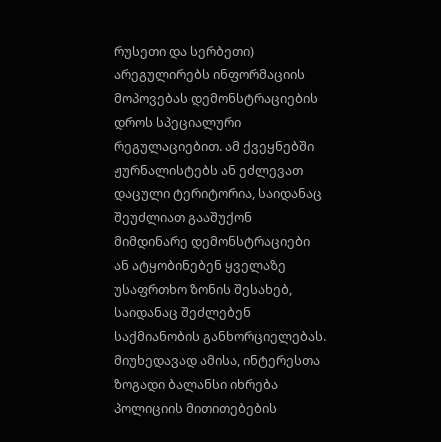რუსეთი და სერბეთი) არეგულირებს ინფორმაციის მოპოვებას დემონსტრაციების დროს სპეციალური რეგულაციებით. ამ ქვეყნებში ჟურნალისტებს ან ეძლევათ დაცული ტერიტორია, საიდანაც შეუძლიათ გააშუქონ მიმდინარე დემონსტრაციები ან ატყობინებენ ყველაზე უსაფრთხო ზონის შესახებ, საიდანაც შეძლებენ საქმიანობის განხორციელებას. მიუხედავად ამისა, ინტერესთა ზოგადი ბალანსი იხრება პოლიციის მითითებების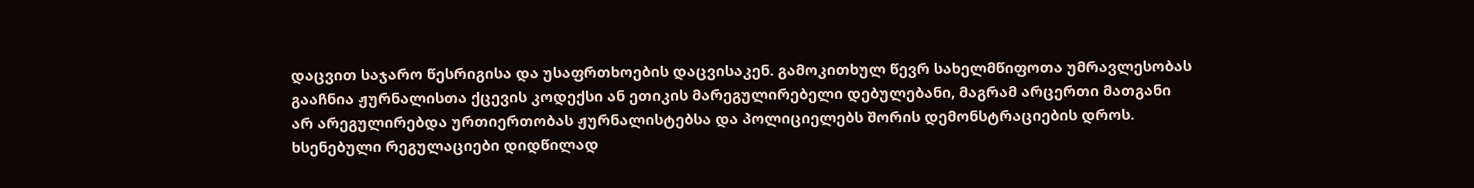დაცვით საჯარო წესრიგისა და უსაფრთხოების დაცვისაკენ. გამოკითხულ წევრ სახელმწიფოთა უმრავლესობას გააჩნია ჟურნალისთა ქცევის კოდექსი ან ეთიკის მარეგულირებელი დებულებანი, მაგრამ არცერთი მათგანი არ არეგულირებდა ურთიერთობას ჟურნალისტებსა და პოლიციელებს შორის დემონსტრაციების დროს. ხსენებული რეგულაციები დიდწილად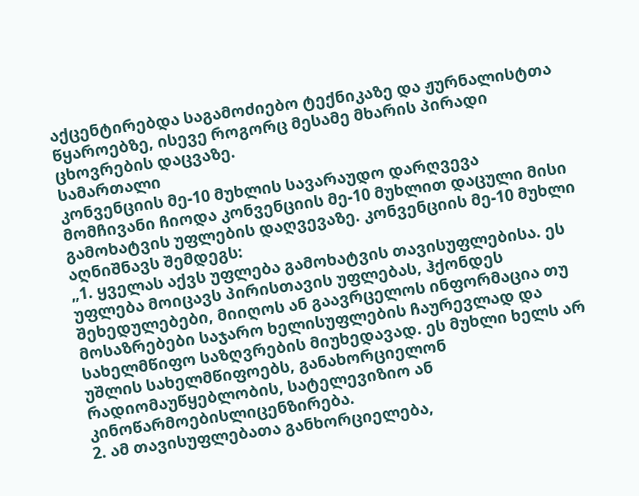აქცენტირებდა საგამოძიებო ტექნიკაზე და ჟურნალისტთა წყაროებზე, ისევე როგორც მესამე მხარის პირადი ცხოვრების დაცვაზე.
სამართალი
კონვენციის მე-10 მუხლის სავარაუდო დარღვევა
მომჩივანი ჩიოდა კონვენციის მე-10 მუხლით დაცული მისი გამოხატვის უფლების დაღვევაზე. კონვენციის მე-10 მუხლი აღნიშნავს შემდეგს:
„1. ყველას აქვს უფლება გამოხატვის თავისუფლებისა. ეს უფლება მოიცავს პირისთავის უფლებას, ჰქონდეს შეხედულებები, მიიღოს ან გაავრცელოს ინფორმაცია თუ მოსაზრებები საჯარო ხელისუფლების ჩაურევლად და სახელმწიფო საზღვრების მიუხედავად. ეს მუხლი ხელს არ უშლის სახელმწიფოებს, განახორციელონ რადიომაუწყებლობის, სატელევიზიო ან კინოწარმოებისლიცენზირება.
2. ამ თავისუფლებათა განხორციელება,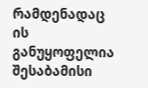რამდენადაც ის განუყოფელია შესაბამისი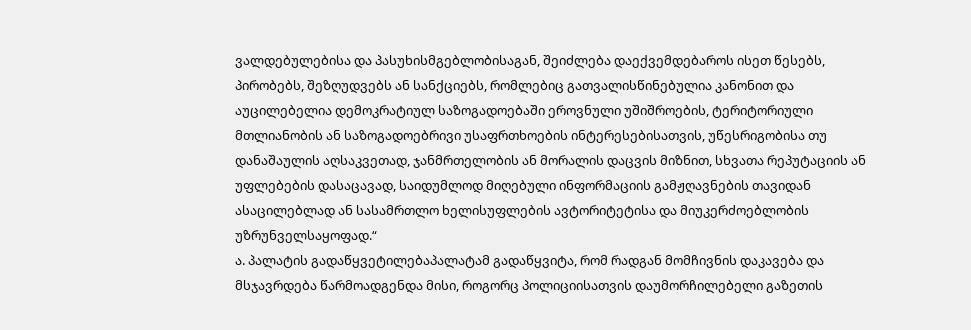ვალდებულებისა და პასუხისმგებლობისაგან, შეიძლება დაექვემდებაროს ისეთ წესებს, პირობებს, შეზღუდვებს ან სანქციებს, რომლებიც გათვალისწინებულია კანონით და აუცილებელია დემოკრატიულ საზოგადოებაში ეროვნული უშიშროების, ტერიტორიული მთლიანობის ან საზოგადოებრივი უსაფრთხოების ინტერესებისათვის, უწესრიგობისა თუ დანაშაულის აღსაკვეთად, ჯანმრთელობის ან მორალის დაცვის მიზნით, სხვათა რეპუტაციის ან უფლებების დასაცავად, საიდუმლოდ მიღებული ინფორმაციის გამჟღავნების თავიდან ასაცილებლად ან სასამრთლო ხელისუფლების ავტორიტეტისა და მიუკერძოებლობის უზრუნველსაყოფად.“
ა. პალატის გადაწყვეტილებაპალატამ გადაწყვიტა, რომ რადგან მომჩივნის დაკავება და მსჯავრდება წარმოადგენდა მისი, როგორც პოლიციისათვის დაუმორჩილებელი გაზეთის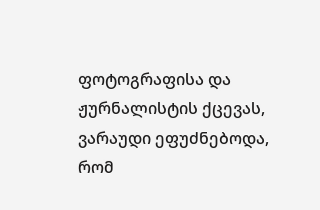ფოტოგრაფისა და ჟურნალისტის ქცევას, ვარაუდი ეფუძნებოდა, რომ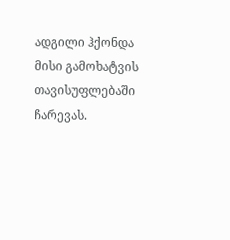ადგილი ჰქონდა მისი გამოხატვის თავისუფლებაში ჩარევას.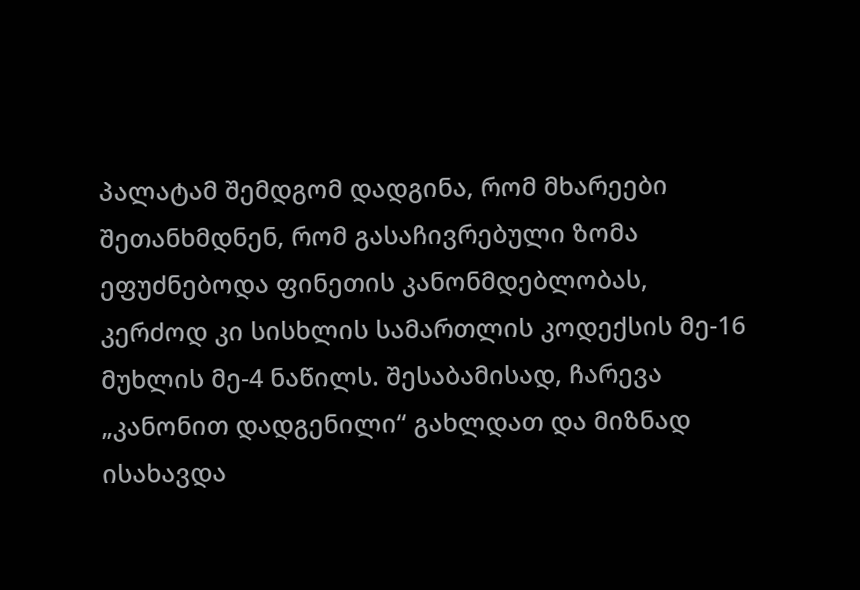პალატამ შემდგომ დადგინა, რომ მხარეები შეთანხმდნენ, რომ გასაჩივრებული ზომა ეფუძნებოდა ფინეთის კანონმდებლობას, კერძოდ კი სისხლის სამართლის კოდექსის მე-16 მუხლის მე-4 ნაწილს. შესაბამისად, ჩარევა „კანონით დადგენილი“ გახლდათ და მიზნად ისახავდა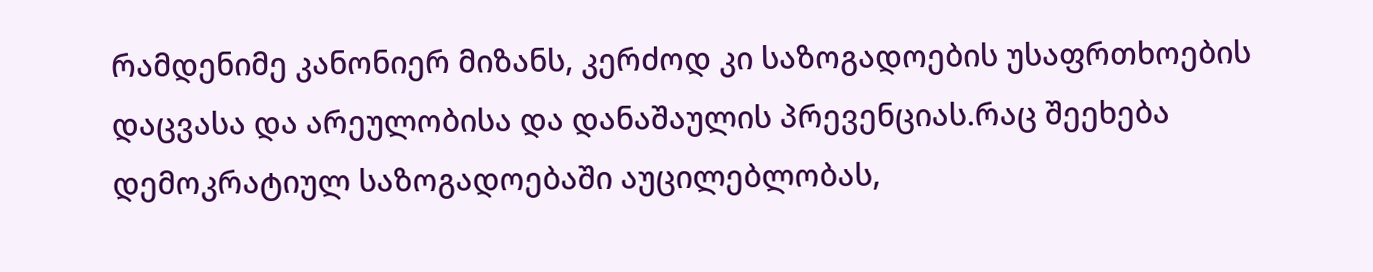რამდენიმე კანონიერ მიზანს, კერძოდ კი საზოგადოების უსაფრთხოების დაცვასა და არეულობისა და დანაშაულის პრევენციას.რაც შეეხება დემოკრატიულ საზოგადოებაში აუცილებლობას,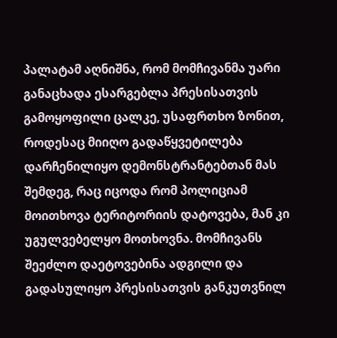პალატამ აღნიშნა, რომ მომჩივანმა უარი განაცხადა ესარგებლა პრესისათვის გამოყოფილი ცალკე, უსაფრთხო ზონით, როდესაც მიიღო გადაწყვეტილება დარჩენილიყო დემონსტრანტებთან მას შემდეგ, რაც იცოდა რომ პოლიციამ მოითხოვა ტერიტორიის დატოვება, მან კი უგულვებელყო მოთხოვნა. მომჩივანს შეეძლო დაეტოვებინა ადგილი და გადასულიყო პრესისათვის განკუთვნილ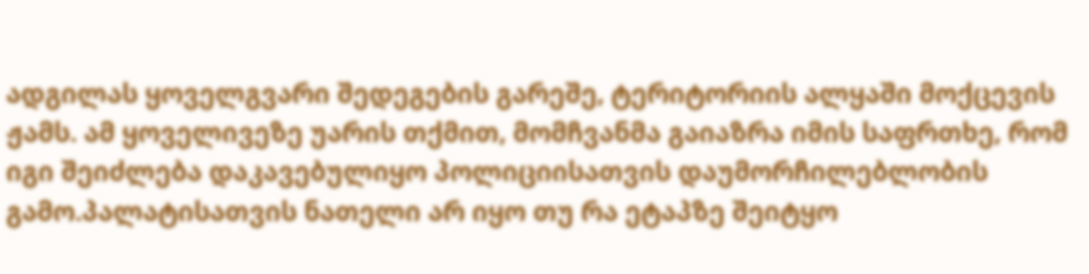ადგილას ყოველგვარი შედეგების გარეშე, ტერიტორიის ალყაში მოქცევის ჟამს. ამ ყოველივეზე უარის თქმით, მომჩვანმა გაიაზრა იმის საფრთხე, რომ იგი შეიძლება დაკავებულიყო პოლიციისათვის დაუმორჩილებლობის გამო.პალატისათვის ნათელი არ იყო თუ რა ეტაპზე შეიტყო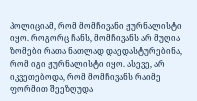პოლიციამ, რომ მომჩივანი ჟურნალისტი იყო. როგორც ჩანს, მომჩივანს არ მუღია ზომები რათა ნათლად დაედასტურებინა, რომ იგი ჟურნალისტი იყო. ასევე, არ იკვეთებოდა, რომ მომჩივანს რაიმე ფორმით შეეზღუდა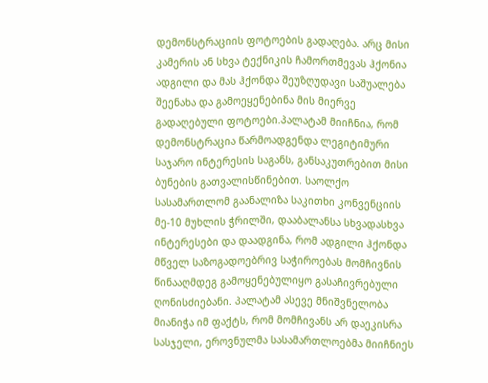დემონსტრაციის ფოტოების გადაღება. არც მისი კამერის ან სხვა ტექნიკის ჩამორთმევას ჰქონია ადგილი და მას ჰქონდა შეუზღუდავი საშუალება შეენახა და გამოეყენებინა მის მიერვე გადაღებული ფოტოები.პალატამ მიიჩნია, რომ დემონსტრაცია წარმოადგენდა ლეგიტიმური საჯარო ინტერესის საგანს, განსაკუთრებით მისი ბუნების გათვალისწინებით. საოლქო სასამართლომ გაანალიზა საკითხი კონვენციის მე-10 მუხლის ჭრილში, დააბალანსა სხვადასხვა ინტერესები და დაადგინა, რომ ადგილი ჰქონდა მწველ საზოგადოებრივ საჭიროებას მომჩივნის წინააღმდეგ გამოყენებულიყო გასაჩივრებული ღონისძიებანი. პალატამ ასევე მნიშვნელობა მიანიჭა იმ ფაქტს, რომ მომჩივანს არ დაეკისრა სასჯელი, ეროვნულმა სასამართლოებმა მიიჩნიეს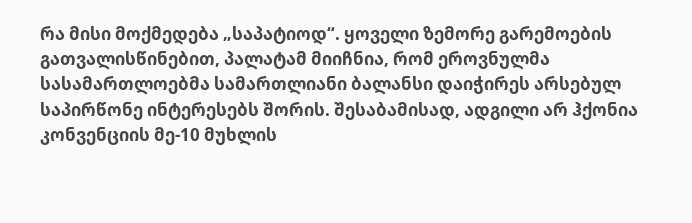რა მისი მოქმედება „საპატიოდ“. ყოველი ზემორე გარემოების გათვალისწინებით, პალატამ მიიჩნია, რომ ეროვნულმა სასამართლოებმა სამართლიანი ბალანსი დაიჭირეს არსებულ საპირწონე ინტერესებს შორის. შესაბამისად, ადგილი არ ჰქონია კონვენციის მე-10 მუხლის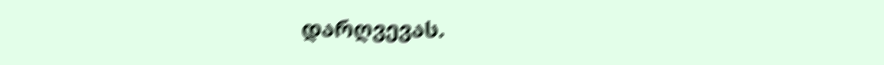დარღვევას.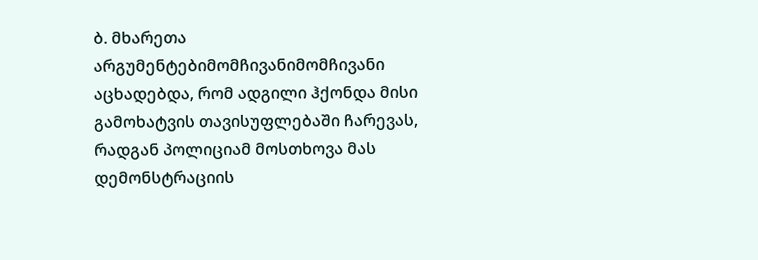ბ. მხარეთა არგუმენტებიმომჩივანიმომჩივანი აცხადებდა, რომ ადგილი ჰქონდა მისი გამოხატვის თავისუფლებაში ჩარევას, რადგან პოლიციამ მოსთხოვა მას დემონსტრაციის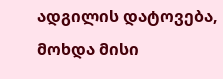ადგილის დატოვება, მოხდა მისი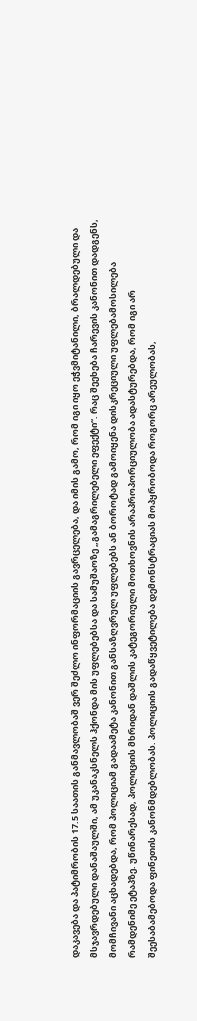დაკავება და პატიმრობის 17.5 საათის განმავლობაშ ვერ შეძლო ინფორმაციის გავრცელება, და იმის გამო, რომ იგი იყო ეჭვმიტანილი, ბრალდებული და მსჯავრდებული დანაშაულში, ამ უკანაკსნელს ჰქონდა მის უფლებებსა და სამუშაოზე „გამაგრილებელი ეფექტი“. რაც შეეხება ჩარევის კანონით დადგენს, მომჩივანი აცხადებდა, რომ პოლიციამ გადაამეტა კანონით განსაზღვრულ უფლებებს ან ბოროტად გამოიყენა დისკრეციული უფლებამოსილება რამდენიმე ეტაპზე. უწინარესად, პოლიციის მხრიდან დაშლის კატეგორიული მოთხოვნის არაპროპორციულობა ადასტურებდა, რომ იგი არ შეესაბამებოდა ფინეთის კანონმდებლობას. პოლიციის გადაწყვეტილება დემონსტრაციას მოპყრობოდა როგორც არეულობას,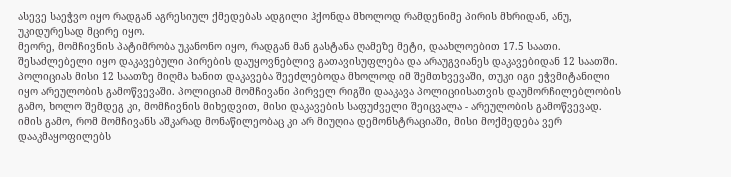ასევე საეჭვო იყო რადგან აგრესიულ ქმედებას ადგილი ჰქონდა მხოლოდ რამდენიმე პირის მხრიდან, ანუ, უკიდურესად მცირე იყო.
მეორე, მომჩივნის პატიმრობა უკანონო იყო, რადგან მან გასტანა ღამეზე მეტი, დაახლოებით 17.5 საათი. შესაძლებელი იყო დაკავებული პირების დაუყოვნებლივ გათავისუფლება და არაუგვიანეს დაკავებიდან 12 საათში. პოლიციას მისი 12 საათზე მიღმა ხანით დაკავება შეეძლებოდა მხოლოდ იმ შემთხვევაში, თუკი იგი ეჭვმიტანილი იყო არეულობის გამოწვევაში. პოლიციამ მომჩივანი პირველ რიგში დააკავა პოლიციისათვის დაუმორჩილებლობის გამო, ხოლო შემდეგ კი, მომჩივნის მიხედვით, მისი დაკავების საფუძველი შეიცვალა - არეულობის გამოწვევად. იმის გამო, რომ მომჩივანს აშკარად მონაწილეობაც კი არ მიუღია დემონსტრაციაში, მისი მოქმედება ვერ დააკმაყოფილებს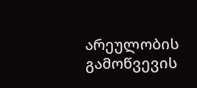არეულობის გამოწვევის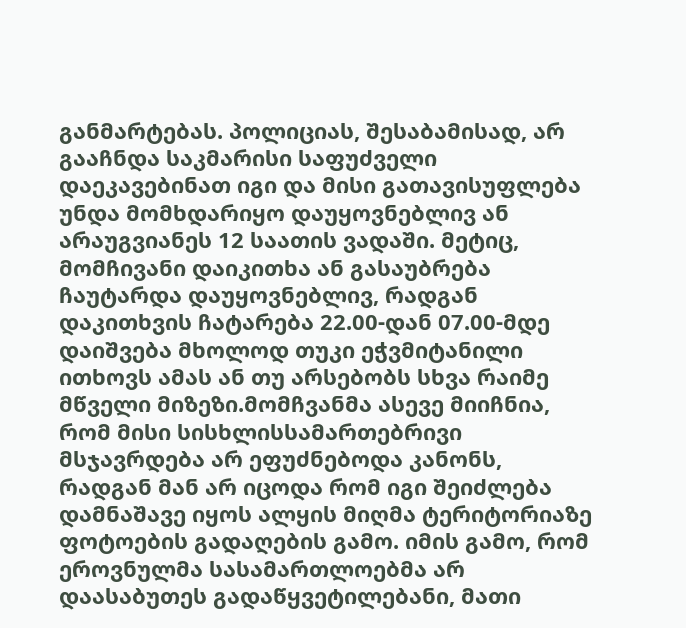განმარტებას. პოლიციას, შესაბამისად, არ გააჩნდა საკმარისი საფუძველი დაეკავებინათ იგი და მისი გათავისუფლება უნდა მომხდარიყო დაუყოვნებლივ ან არაუგვიანეს 12 საათის ვადაში. მეტიც, მომჩივანი დაიკითხა ან გასაუბრება ჩაუტარდა დაუყოვნებლივ, რადგან დაკითხვის ჩატარება 22.00-დან 07.00-მდე დაიშვება მხოლოდ თუკი ეჭვმიტანილი ითხოვს ამას ან თუ არსებობს სხვა რაიმე მწველი მიზეზი.მომჩვანმა ასევე მიიჩნია, რომ მისი სისხლისსამართებრივი მსჯავრდება არ ეფუძნებოდა კანონს, რადგან მან არ იცოდა რომ იგი შეიძლება დამნაშავე იყოს ალყის მიღმა ტერიტორიაზე ფოტოების გადაღების გამო. იმის გამო, რომ ეროვნულმა სასამართლოებმა არ დაასაბუთეს გადაწყვეტილებანი, მათი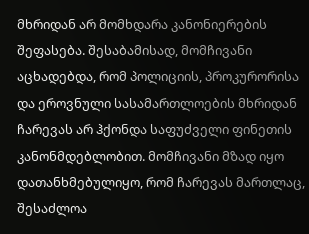მხრიდან არ მომხდარა კანონიერების შეფასება. შესაბამისად, მომჩივანი აცხადებდა, რომ პოლიციის, პროკურორისა და ეროვნული სასამართლოების მხრიდან ჩარევას არ ჰქონდა საფუძველი ფინეთის კანონმდებლობით. მომჩივანი მზად იყო დათანხმებულიყო, რომ ჩარევას მართლაც, შესაძლოა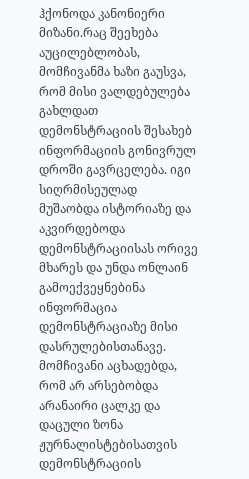ჰქონოდა კანონიერი მიზანი.რაც შეეხება აუცილებლობას, მომჩივანმა ხაზი გაუსვა, რომ მისი ვალდებულება გახლდათ დემონსტრაციის შესახებ ინფორმაციის გონივრულ დროში გავრცელება. იგი სიღრმისეულად მუშაობდა ისტორიაზე და აკვირდებოდა დემონსტრაციისას ორივე მხარეს და უნდა ონლაინ გამოექვეყნებინა ინფორმაცია დემონსტრაციაზე მისი დასრულებისთანავე. მომჩივანი აცხადებდა, რომ არ არსებობდა არანაირი ცალკე და დაცული ზონა ჟურნალისტებისათვის დემონსტრაციის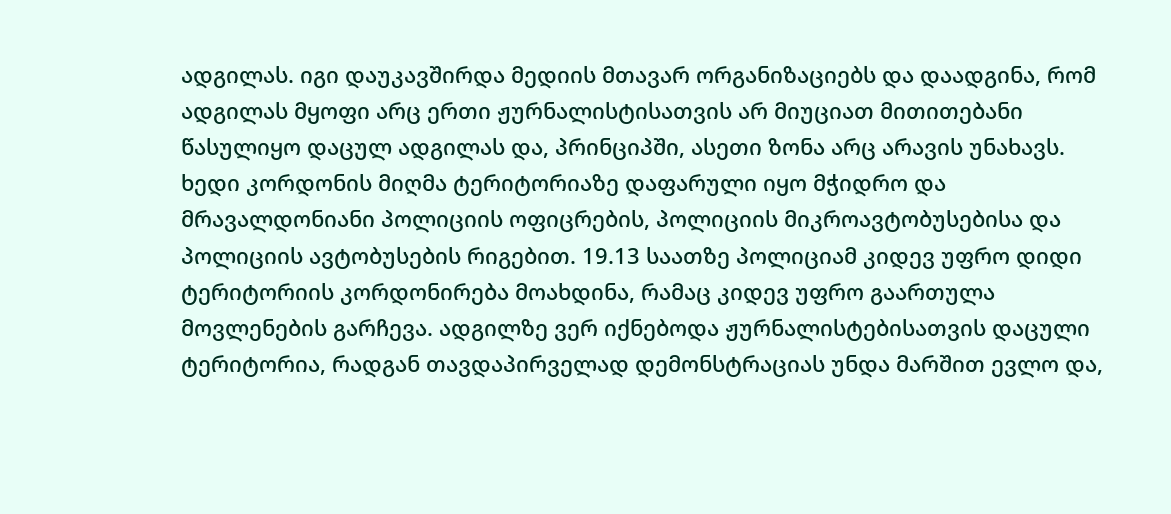ადგილას. იგი დაუკავშირდა მედიის მთავარ ორგანიზაციებს და დაადგინა, რომ ადგილას მყოფი არც ერთი ჟურნალისტისათვის არ მიუციათ მითითებანი წასულიყო დაცულ ადგილას და, პრინციპში, ასეთი ზონა არც არავის უნახავს. ხედი კორდონის მიღმა ტერიტორიაზე დაფარული იყო მჭიდრო და მრავალდონიანი პოლიციის ოფიცრების, პოლიციის მიკროავტობუსებისა და პოლიციის ავტობუსების რიგებით. 19.13 საათზე პოლიციამ კიდევ უფრო დიდი ტერიტორიის კორდონირება მოახდინა, რამაც კიდევ უფრო გაართულა მოვლენების გარჩევა. ადგილზე ვერ იქნებოდა ჟურნალისტებისათვის დაცული ტერიტორია, რადგან თავდაპირველად დემონსტრაციას უნდა მარშით ევლო და,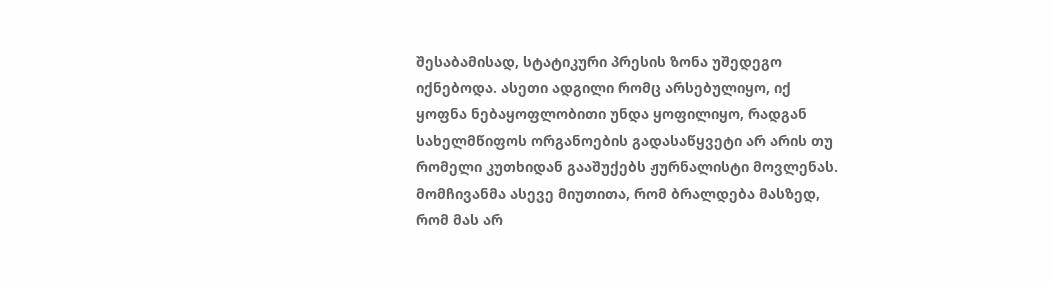შესაბამისად, სტატიკური პრესის ზონა უშედეგო იქნებოდა. ასეთი ადგილი რომც არსებულიყო, იქ ყოფნა ნებაყოფლობითი უნდა ყოფილიყო, რადგან სახელმწიფოს ორგანოების გადასაწყვეტი არ არის თუ რომელი კუთხიდან გააშუქებს ჟურნალისტი მოვლენას. მომჩივანმა ასევე მიუთითა, რომ ბრალდება მასზედ, რომ მას არ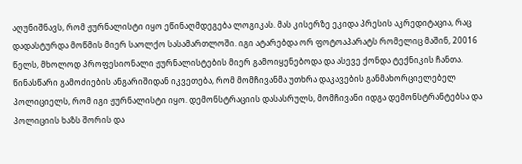აღუნიშნავს, რომ ჟურნალისტი იყო ეწინაღმდეგება ლოგიკას. მას კისერზე ეკიდა პრესის აკრედიტაცია, რაც დადასტურდა მოწმის მიერ საოლქო სასამართლოში. იგი ატარებდა ორ ფოტოაპარატს რომელიც მაშინ, 20016 წელს, მხოლოდ პროფესიონალი ჟურნალისტების მიერ გამოიყენებოდა და ასევე ქონდა ტექნიკის ჩანთა. წინასწარი გამოძიების ანგარიშიდან იკვეთება, რომ მომჩივანმა უთხრა დაკავების განმახორციელებელ პოლიციელს, რომ იგი ჟურნალისტი იყო. დემონსტრაციის დასასრულს, მომჩივანი იდგა დემონსტრანტებსა და პოლიციის ხაზს შორის და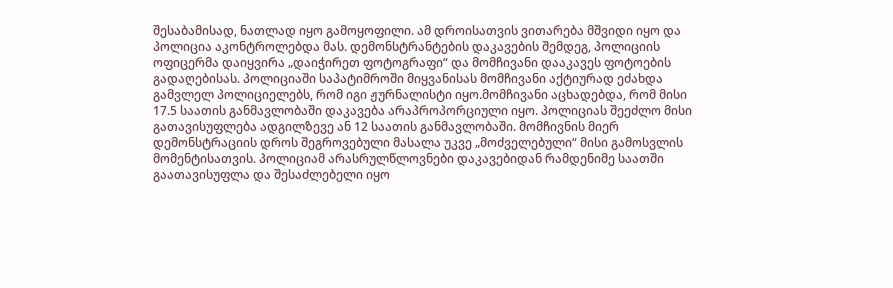შესაბამისად, ნათლად იყო გამოყოფილი. ამ დროისათვის ვითარება მშვიდი იყო და პოლიცია აკონტროლებდა მას. დემონსტრანტების დაკავების შემდეგ, პოლიციის ოფიცერმა დაიყვირა „დაიჭირეთ ფოტოგრაფი“ და მომჩივანი დააკავეს ფოტოების გადაღებისას. პოლიციაში საპატიმროში მიყვანისას მომჩივანი აქტიურად ეძახდა გამვლელ პოლიციელებს, რომ იგი ჟურნალისტი იყო.მომჩივანი აცხადებდა, რომ მისი 17.5 საათის განმავლობაში დაკავება არაპროპორციული იყო. პოლიციას შეეძლო მისი გათავისუფლება ადგილზევე ან 12 საათის განმავლობაში. მომჩივნის მიერ დემონსტრაციის დროს შეგროვებული მასალა უკვე „მოძველებული“ მისი გამოსვლის მომენტისათვის. პოლიციამ არასრულწლოვნები დაკავებიდან რამდენიმე საათში გაათავისუფლა და შესაძლებელი იყო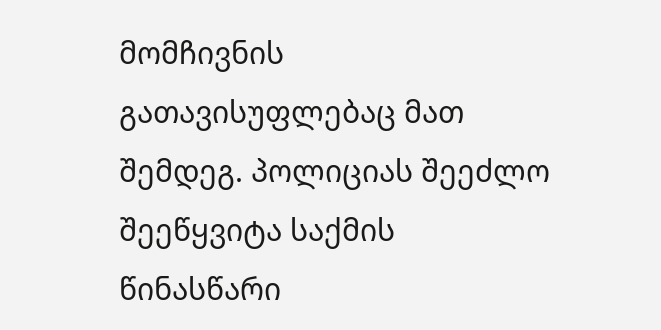მომჩივნის გათავისუფლებაც მათ შემდეგ. პოლიციას შეეძლო შეეწყვიტა საქმის წინასწარი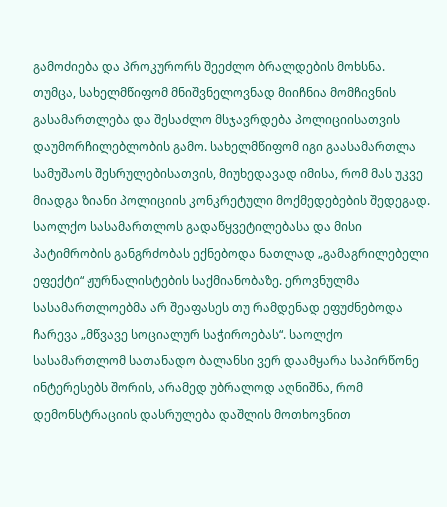გამოძიება და პროკურორს შეეძლო ბრალდების მოხსნა. თუმცა, სახელმწიფომ მნიშვნელოვნად მიიჩნია მომჩივნის გასამართლება და შესაძლო მსჯავრდება პოლიციისათვის დაუმორჩილებლობის გამო. სახელმწიფომ იგი გაასამართლა სამუშაოს შესრულებისათვის, მიუხედავად იმისა, რომ მას უკვე მიადგა ზიანი პოლიციის კონკრეტული მოქმედებების შედეგად. საოლქო სასამართლოს გადაწყვეტილებასა და მისი პატიმრობის განგრძობას ექნებოდა ნათლად „გამაგრილებელი ეფექტი“ ჟურნალისტების საქმიანობაზე. ეროვნულმა სასამართლოებმა არ შეაფასეს თუ რამდენად ეფუძნებოდა ჩარევა „მწვავე სოციალურ საჭიროებას“. საოლქო სასამართლომ სათანადო ბალანსი ვერ დაამყარა საპირწონე ინტერესებს შორის, არამედ უბრალოდ აღნიშნა, რომ დემონსტრაციის დასრულება დაშლის მოთხოვნით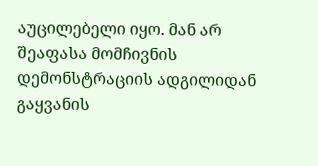აუცილებელი იყო. მან არ შეაფასა მომჩივნის დემონსტრაციის ადგილიდან გაყვანის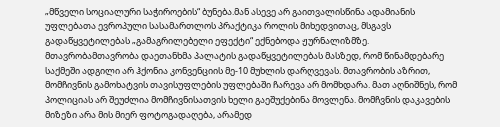„მწველი სოციალური საჭიროების“ ბუნება.მან ასევე არ გაითვალისწინა ადამიანის უფლებათა ევროპული სასამართლოს პრაქტიკა როლის მიხედვითაც, მსგავს გადაწყვეტილებას „გამაგრილებელი ეფექტი“ ექნებოდა ჟურნალიზმზე.
მთავრობამთავრობა დაეთანხმა პალატის გადაწყვეტილებას მასზედ, რომ წინამდებარე საქმეში ადგილი არ ჰქონია კონვენციის მე-10 მუხლის დარღვევას. მთავრობის აზრით, მომჩივნის გამოხატვის თავისუფლების უფლებაში ჩარევა არ მომხდარა. მათ აღნიშნეს, რომ პოლიციას არ შეუძლია მომჩივნისათვის ხელი გაეშუქებინა მოვლენა. მომჩვნის დაკავების მიზეზი არა მის მიერ ფოტოგადაღება, არამედ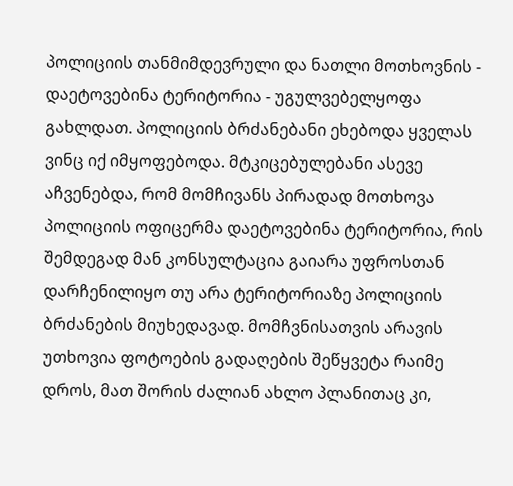პოლიციის თანმიმდევრული და ნათლი მოთხოვნის - დაეტოვებინა ტერიტორია - უგულვებელყოფა გახლდათ. პოლიციის ბრძანებანი ეხებოდა ყველას ვინც იქ იმყოფებოდა. მტკიცებულებანი ასევე აჩვენებდა, რომ მომჩივანს პირადად მოთხოვა პოლიციის ოფიცერმა დაეტოვებინა ტერიტორია, რის შემდეგად მან კონსულტაცია გაიარა უფროსთან დარჩენილიყო თუ არა ტერიტორიაზე პოლიციის ბრძანების მიუხედავად. მომჩვნისათვის არავის უთხოვია ფოტოების გადაღების შეწყვეტა რაიმე დროს, მათ შორის ძალიან ახლო პლანითაც კი,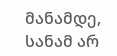მანამდე, სანამ არ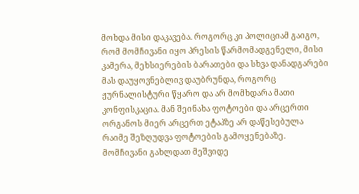მოხდა მისი დაკავება. როგორც კი პოლიციამ გაიგო, რომ მომჩივანი იყო პრესის წარმომადგენელი, მისი კამერა, მეხსიერების ბარათები და სხვა დანადგარები მას დაუყოვნებლივ დაუბრუნდა, როგორც ჟურნალისტური წყარო და არ მომხდარა მათი კონფისკაცია. მან შეინახა ფოტოები და არცერთი ორგანოს მიერ არცერთ ეტაპზე არ დაწესებულა რაიმე შეზღუდვა ფოტოების გამოყენებაზე. მომჩივანი გახლდათ მეშვიდე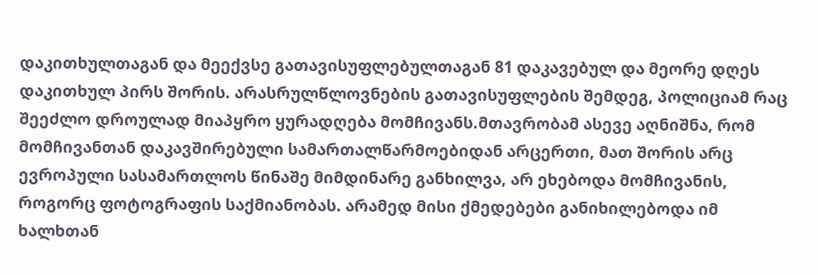დაკითხულთაგან და მეექვსე გათავისუფლებულთაგან 81 დაკავებულ და მეორე დღეს დაკითხულ პირს შორის. არასრულწლოვნების გათავისუფლების შემდეგ, პოლიციამ რაც შეეძლო დროულად მიაპყრო ყურადღება მომჩივანს.მთავრობამ ასევე აღნიშნა, რომ მომჩივანთან დაკავშირებული სამართალწარმოებიდან არცერთი, მათ შორის არც ევროპული სასამართლოს წინაშე მიმდინარე განხილვა, არ ეხებოდა მომჩივანის, როგორც ფოტოგრაფის საქმიანობას. არამედ მისი ქმედებები განიხილებოდა იმ ხალხთან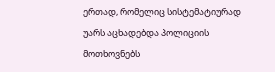ერთად, რომელიც სისტემატიურად უარს აცხადებდა პოლიციის მოთხოვნებს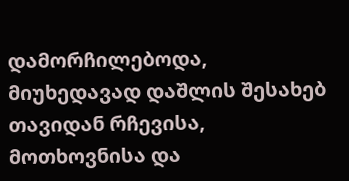დამორჩილებოდა, მიუხედავად დაშლის შესახებ თავიდან რჩევისა, მოთხოვნისა და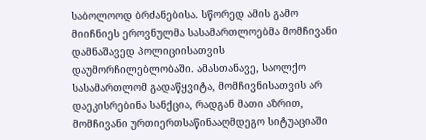საბოლოოდ ბრძანებისა. სწორედ ამის გამო მიიჩნიეს ეროვნულმა სასამართლოებმა მომჩივანი დამნაშავედ პოლიციისათვის დაუმორჩილებლობაში. ამასთანავე, საოლქო სასამართლომ გადაწყვიტა, მომჩივნისათვის არ დაეკისრებინა სანქცია, რადგან მათი აზრით, მომჩივანი ურთიერთსაწინააღმდეგო სიტუაციაში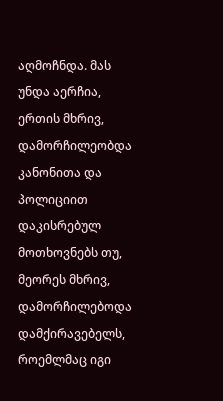აღმოჩნდა. მას უნდა აერჩია, ერთის მხრივ, დამორჩილეობდა კანონითა და პოლიციით დაკისრებულ მოთხოვნებს თუ, მეორეს მხრივ, დამორჩილებოდა დამქირავებელს, როემლმაც იგი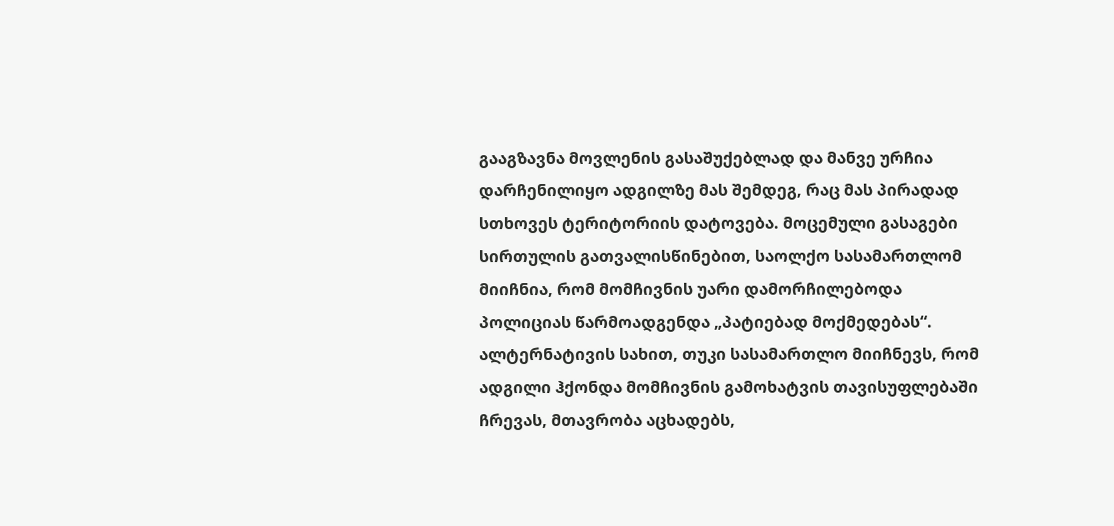გააგზავნა მოვლენის გასაშუქებლად და მანვე ურჩია დარჩენილიყო ადგილზე მას შემდეგ, რაც მას პირადად სთხოვეს ტერიტორიის დატოვება. მოცემული გასაგები სირთულის გათვალისწინებით, საოლქო სასამართლომ მიიჩნია, რომ მომჩივნის უარი დამორჩილებოდა პოლიციას წარმოადგენდა „პატიებად მოქმედებას“. ალტერნატივის სახით, თუკი სასამართლო მიიჩნევს, რომ ადგილი ჰქონდა მომჩივნის გამოხატვის თავისუფლებაში ჩრევას, მთავრობა აცხადებს,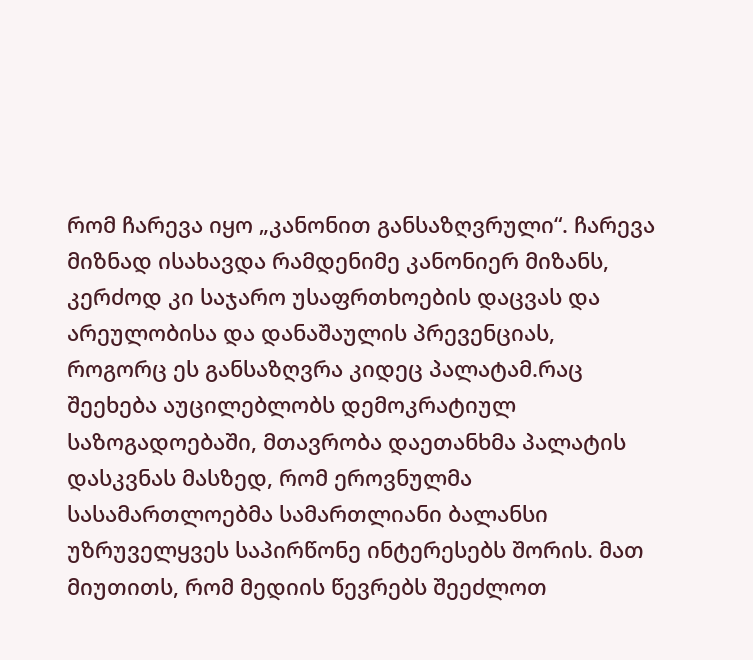რომ ჩარევა იყო „კანონით განსაზღვრული“. ჩარევა მიზნად ისახავდა რამდენიმე კანონიერ მიზანს, კერძოდ კი საჯარო უსაფრთხოების დაცვას და არეულობისა და დანაშაულის პრევენციას, როგორც ეს განსაზღვრა კიდეც პალატამ.რაც შეეხება აუცილებლობს დემოკრატიულ საზოგადოებაში, მთავრობა დაეთანხმა პალატის დასკვნას მასზედ, რომ ეროვნულმა სასამართლოებმა სამართლიანი ბალანსი უზრუველყვეს საპირწონე ინტერესებს შორის. მათ მიუთითს, რომ მედიის წევრებს შეეძლოთ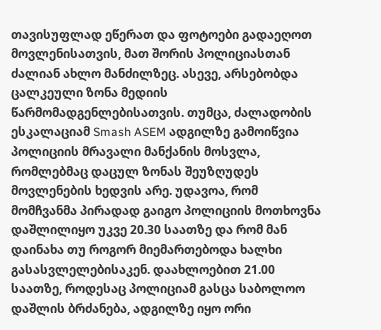თავისუფლად ეწერათ და ფოტოები გადაეღოთ მოვლენისათვის, მათ შორის პოლიციასთან ძალიან ახლო მანძილზეც. ასევე, არსებობდა ცალკეული ზონა მედიის წარმომადგენლებისათვის. თუმცა, ძალადობის ესკალაციამ Smash ASEM ადგილზე გამოიწვია პოლიციის მრავალი მანქანის მოსვლა, რომლებმაც დაცულ ზონას შეუზღუდეს მოვლენების ხედვის არე. უდავოა, რომ მომჩვანმა პირადად გაიგო პოლიციის მოთხოვნა დაშლილიყო უკვე 20.30 საათზე და რომ მან დაინახა თუ როგორ მიემართებოდა ხალხი გასასვლელებისაკენ. დაახლოებით 21.00 საათზე, როდესაც პოლიციამ გასცა საბოლოო დაშლის ბრძანება, ადგილზე იყო ორი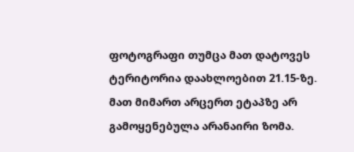ფოტოგრაფი თუმცა მათ დატოვეს ტერიტორია დაახლოებით 21.15-ზე. მათ მიმართ არცერთ ეტაპზე არ გამოყენებულა არანაირი ზომა.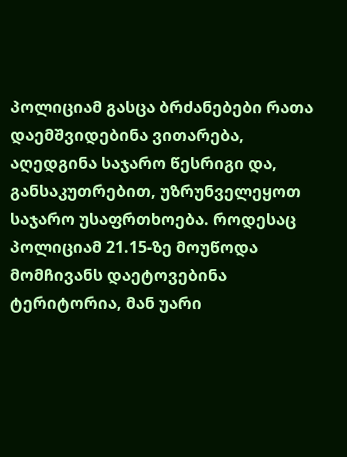პოლიციამ გასცა ბრძანებები რათა დაემშვიდებინა ვითარება, აღედგინა საჯარო წესრიგი და, განსაკუთრებით, უზრუნველეყოთ საჯარო უსაფრთხოება. როდესაც პოლიციამ 21.15-ზე მოუწოდა მომჩივანს დაეტოვებინა ტერიტორია, მან უარი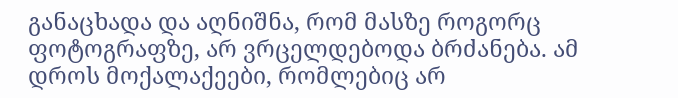განაცხადა და აღნიშნა, რომ მასზე როგორც ფოტოგრაფზე, არ ვრცელდებოდა ბრძანება. ამ დროს მოქალაქეები, რომლებიც არ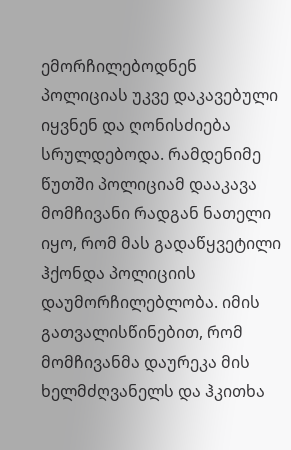ემორჩილებოდნენ პოლიციას უკვე დაკავებული იყვნენ და ღონისძიება სრულდებოდა. რამდენიმე წუთში პოლიციამ დააკავა მომჩივანი რადგან ნათელი იყო, რომ მას გადაწყვეტილი ჰქონდა პოლიციის დაუმორჩილებლობა. იმის გათვალისწინებით, რომ მომჩივანმა დაურეკა მის ხელმძღვანელს და ჰკითხა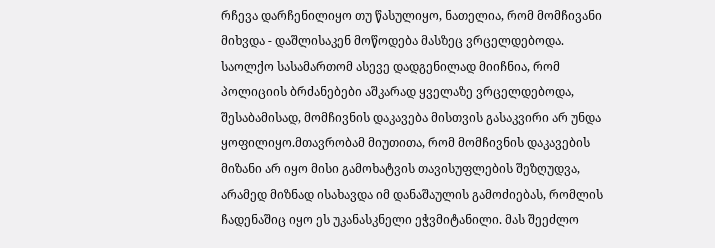რჩევა დარჩენილიყო თუ წასულიყო, ნათელია, რომ მომჩივანი მიხვდა - დაშლისაკენ მოწოდება მასზეც ვრცელდებოდა. საოლქო სასამართომ ასევე დადგენილად მიიჩნია, რომ პოლიციის ბრძანებები აშკარად ყველაზე ვრცელდებოდა, შესაბამისად, მომჩივნის დაკავება მისთვის გასაკვირი არ უნდა ყოფილიყო.მთავრობამ მიუთითა, რომ მომჩივნის დაკავების მიზანი არ იყო მისი გამოხატვის თავისუფლების შეზღუდვა, არამედ მიზნად ისახავდა იმ დანაშაულის გამოძიებას, რომლის ჩადენაშიც იყო ეს უკანასკნელი ეჭვმიტანილი. მას შეეძლო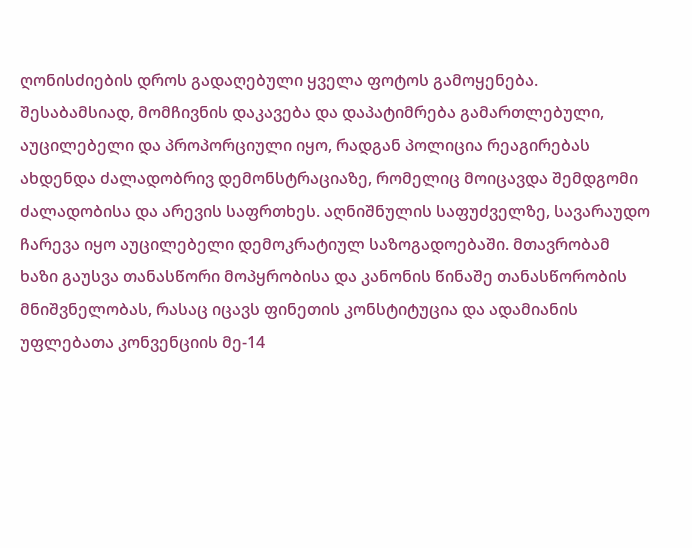ღონისძიების დროს გადაღებული ყველა ფოტოს გამოყენება. შესაბამსიად, მომჩივნის დაკავება და დაპატიმრება გამართლებული, აუცილებელი და პროპორციული იყო, რადგან პოლიცია რეაგირებას ახდენდა ძალადობრივ დემონსტრაციაზე, რომელიც მოიცავდა შემდგომი ძალადობისა და არევის საფრთხეს. აღნიშნულის საფუძველზე, სავარაუდო ჩარევა იყო აუცილებელი დემოკრატიულ საზოგადოებაში. მთავრობამ ხაზი გაუსვა თანასწორი მოპყრობისა და კანონის წინაშე თანასწორობის მნიშვნელობას, რასაც იცავს ფინეთის კონსტიტუცია და ადამიანის უფლებათა კონვენციის მე-14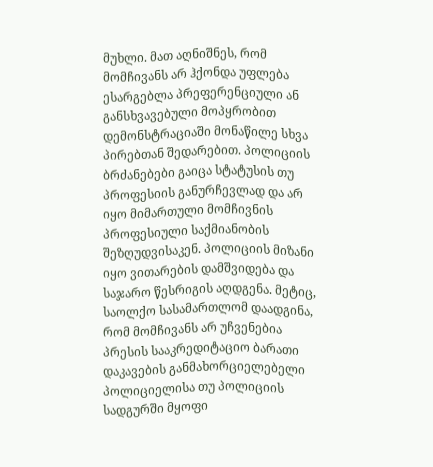მუხლი. მათ აღნიშნეს, რომ მომჩივანს არ ჰქონდა უფლება ესარგებლა პრეფერენციული ან განსხვავებული მოპყრობით დემონსტრაციაში მონაწილე სხვა პირებთან შედარებით. პოლიციის ბრძანებები გაიცა სტატუსის თუ პროფესიის განურჩევლად და არ იყო მიმართული მომჩივნის პროფესიული საქმიანობის შეზღუდვისაკენ. პოლიციის მიზანი იყო ვითარების დამშვიდება და საჯარო წესრიგის აღდგენა. მეტიც, საოლქო სასამართლომ დაადგინა, რომ მომჩივანს არ უჩვენებია პრესის სააკრედიტაციო ბარათი დაკავების განმახორციელებელი პოლიციელისა თუ პოლიციის სადგურში მყოფი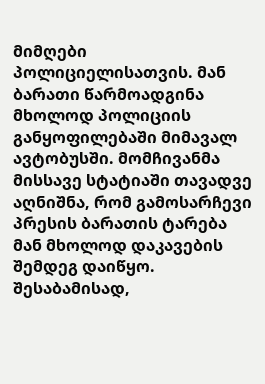მიმღები პოლიციელისათვის. მან ბარათი წარმოადგინა მხოლოდ პოლიციის განყოფილებაში მიმავალ ავტობუსში. მომჩივანმა მისსავე სტატიაში თავადვე აღნიშნა, რომ გამოსარჩევი პრესის ბარათის ტარება მან მხოლოდ დაკავების შემდეგ დაიწყო. შესაბამისად,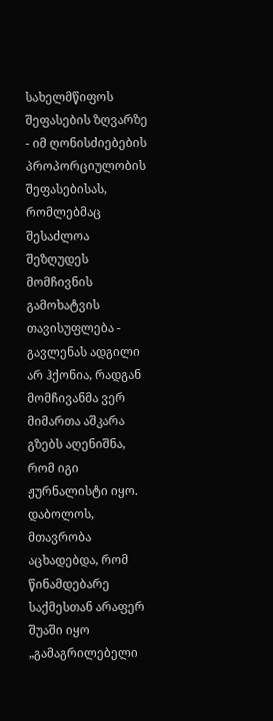სახელმწიფოს შეფასების ზღვარზე - იმ ღონისძიებების პროპორციულობის შეფასებისას, რომლებმაც შესაძლოა შეზღუდეს მომჩივნის გამოხატვის თავისუფლება - გავლენას ადგილი არ ჰქონია, რადგან მომჩივანმა ვერ მიმართა აშკარა გზებს აღენიშნა, რომ იგი ჟურნალისტი იყო. დაბოლოს, მთავრობა აცხადებდა, რომ წინამდებარე საქმესთან არაფერ შუაში იყო „გამაგრილებელი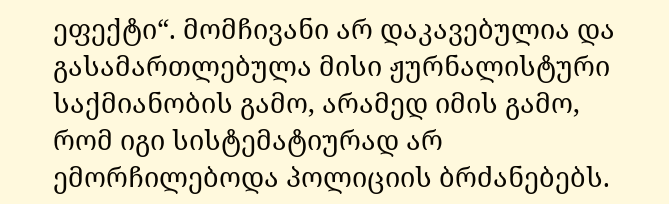ეფექტი“. მომჩივანი არ დაკავებულია და გასამართლებულა მისი ჟურნალისტური საქმიანობის გამო, არამედ იმის გამო, რომ იგი სისტემატიურად არ ემორჩილებოდა პოლიციის ბრძანებებს.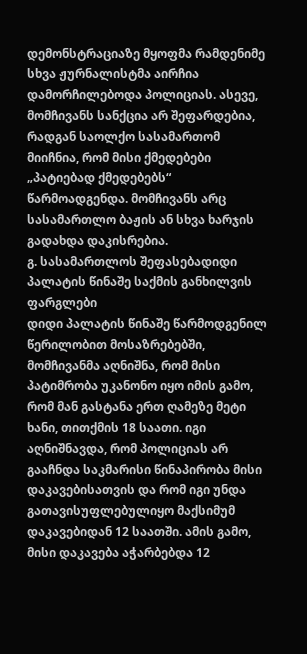დემონსტრაციაზე მყოფმა რამდენიმე სხვა ჟურნალისტმა აირჩია დამორჩილებოდა პოლიციას. ასევე, მომჩივანს სანქცია არ შეფარდებია, რადგან საოლქო სასამართომ მიიჩნია, რომ მისი ქმედებები „პატიებად ქმედებებს“ წარმოადგენდა. მომჩივანს არც სასამართლო ბაჟის ან სხვა ხარჯის გადახდა დაკისრებია.
გ. სასამართლოს შეფასებადიდი პალატის წინაშე საქმის განხილვის ფარგლები
დიდი პალატის წინაშე წარმოდგენილ წერილობით მოსაზრებებში, მომჩივანმა აღნიშნა, რომ მისი პატიმრობა უკანონო იყო იმის გამო, რომ მან გასტანა ერთ ღამეზე მეტი ხანი, თითქმის 18 საათი. იგი აღნიშნავდა, რომ პოლიციას არ გააჩნდა საკმარისი წინაპირობა მისი დაკავებისათვის და რომ იგი უნდა გათავისუფლებულიყო მაქსიმუმ დაკავებიდან 12 საათში. ამის გამო, მისი დაკავება აჭარბებდა 12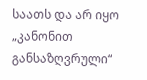საათს და არ იყო „კანონით განსაზღვრული“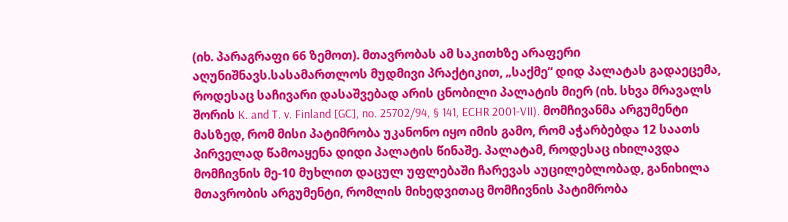(იხ. პარაგრაფი 66 ზემოთ). მთავრობას ამ საკითხზე არაფერი აღუნიშნავს.სასამართლოს მუდმივი პრაქტიკით, „საქმე“ დიდ პალატას გადაეცემა, როდესაც საჩივარი დასაშვებად არის ცნობილი პალატის მიერ (იხ. სხვა მრავალს შორის K. and T. v. Finland [GC], no. 25702/94, § 141, ECHR 2001‑VII). მომჩივანმა არგუმენტი მასზედ, რომ მისი პატიმრობა უკანონო იყო იმის გამო, რომ აჭარბებდა 12 საათს პირველად წამოაყენა დიდი პალატის წინაშე. პალატამ, როდესაც იხილავდა მომჩივნის მე-10 მუხლით დაცულ უფლებაში ჩარევას აუცილებლობად, განიხილა მთავრობის არგუმენტი, რომლის მიხედვითაც მომჩივნის პატიმრობა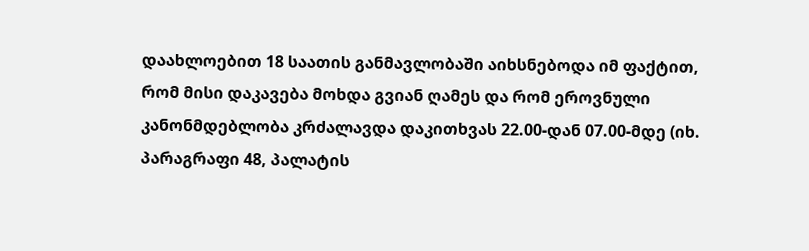დაახლოებით 18 საათის განმავლობაში აიხსნებოდა იმ ფაქტით, რომ მისი დაკავება მოხდა გვიან ღამეს და რომ ეროვნული კანონმდებლობა კრძალავდა დაკითხვას 22.00-დან 07.00-მდე (იხ. პარაგრაფი 48, პალატის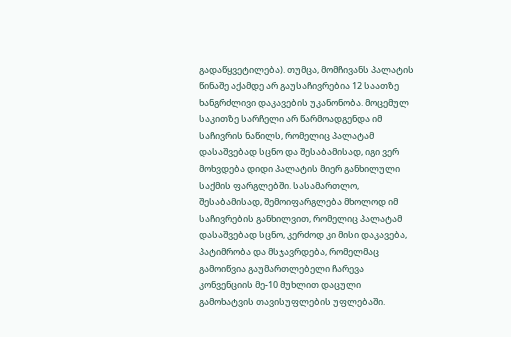გადაწყვეტილება). თუმცა, მომჩივანს პალატის წინაშე აქამდე არ გაუსაჩივრებია 12 საათზე ხანგრძლივი დაკავების უკანონობა. მოცემულ საკითზე სარჩელი არ წარმოადგენდა იმ საჩივრის ნაწილს, რომელიც პალატამ დასაშვებად სცნო და შესაბამისად, იგი ვერ მოხვდება დიდი პალატის მიერ განხილული საქმის ფარგლებში. სასამართლო, შესაბამისად, შემოიფარგლება მხოლოდ იმ საჩივრების განხილვით, რომელიც პალატამ დასაშვებად სცნო, კერძოდ კი მისი დაკავება, პატიმრობა და მსჯავრდება, რომელმაც გამოიწვია გაუმართლებელი ჩარევა კონვენციის მე-10 მუხლით დაცული გამოხატვის თავისუფლების უფლებაში.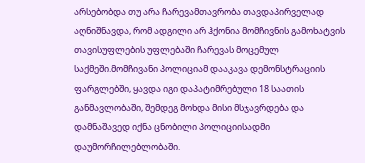არსებობდა თუ არა ჩარევამთავრობა თავდაპირველად აღნიშნავდა, რომ ადგილი არ ჰქონია მომჩივნის გამოხატვის თავისუფლების უფლებაში ჩარევას მოცემულ საქმეში.მომჩივანი პოლიციამ დააკავა დემონსტრაციის ფარგლებში, ყავდა იგი დაპატიმრებული 18 საათის განმავლობაში, შემდეგ მოხდა მისი მსჯავრდება და დამნაშავედ იქნა ცნობილი პოლიციისადმი დაუმორჩილებლობაში.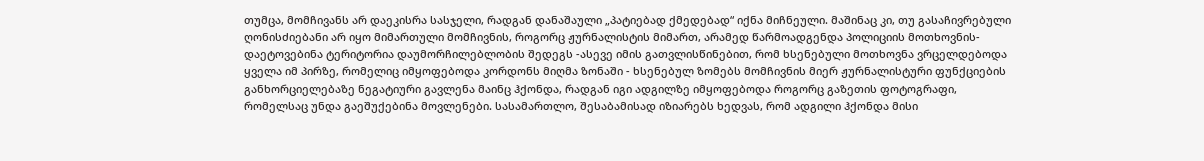თუმცა, მომჩივანს არ დაეკისრა სასჯელი, რადგან დანაშაული „პატიებად ქმედებად“ იქნა მიჩნეული. მაშინაც კი, თუ გასაჩივრებული ღონისძიებანი არ იყო მიმართული მომჩივნის, როგორც ჟურნალისტის მიმართ, არამედ წარმოადგენდა პოლიციის მოთხოვნის-დაეტოვებინა ტერიტორია დაუმორჩილებლობის შედეგს -ასევე იმის გათვლისწინებით, რომ ხსენებული მოთხოვნა ვრცელდებოდა ყველა იმ პირზე, რომელიც იმყოფებოდა კორდონს მიღმა ზონაში - ხსენებულ ზომებს მომჩივნის მიერ ჟურნალისტური ფუნქციების განხორციელებაზე ნეგატიური გავლენა მაინც ჰქონდა, რადგან იგი ადგილზე იმყოფებოდა როგორც გაზეთის ფოტოგრაფი, რომელსაც უნდა გაეშუქებინა მოვლენები. სასამართლო, შესაბამისად იზიარებს ხედვას, რომ ადგილი ჰქონდა მისი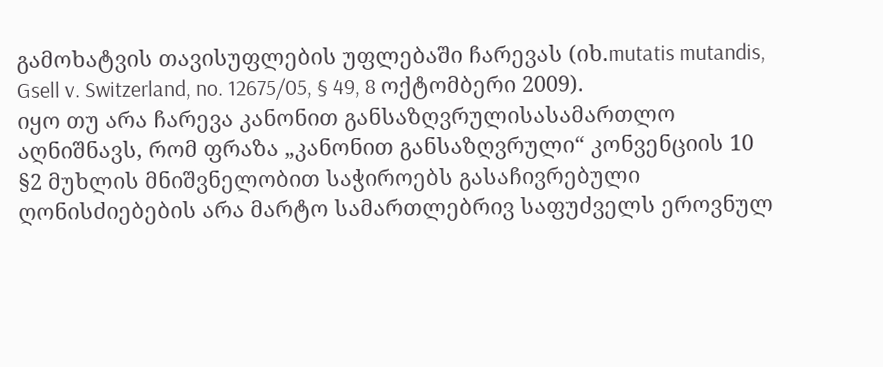გამოხატვის თავისუფლების უფლებაში ჩარევას (იხ.mutatis mutandis, Gsell v. Switzerland, no. 12675/05, § 49, 8 ოქტომბერი 2009).
იყო თუ არა ჩარევა კანონით განსაზღვრულისასამართლო აღნიშნავს, რომ ფრაზა „კანონით განსაზღვრული“ კონვენციის 10 §2 მუხლის მნიშვნელობით საჭიროებს გასაჩივრებული ღონისძიებების არა მარტო სამართლებრივ საფუძველს ეროვნულ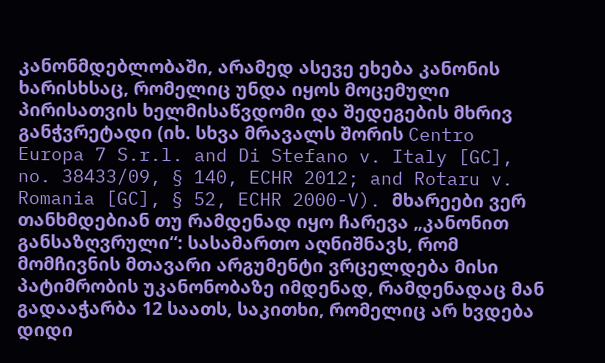კანონმდებლობაში, არამედ ასევე ეხება კანონის ხარისხსაც, რომელიც უნდა იყოს მოცემული პირისათვის ხელმისაწვდომი და შედეგების მხრივ განჭვრეტადი (იხ. სხვა მრავალს შორის Centro Europa 7 S.r.l. and Di Stefano v. Italy [GC], no. 38433/09, § 140, ECHR 2012; and Rotaru v. Romania [GC], § 52, ECHR 2000-V). მხარეები ვერ თანხმდებიან თუ რამდენად იყო ჩარევა „კანონით განსაზღვრული“: სასამართო აღნიშნავს, რომ მომჩივნის მთავარი არგუმენტი ვრცელდება მისი პატიმრობის უკანონობაზე იმდენად, რამდენადაც მან გადააჭარბა 12 საათს, საკითხი, რომელიც არ ხვდება დიდი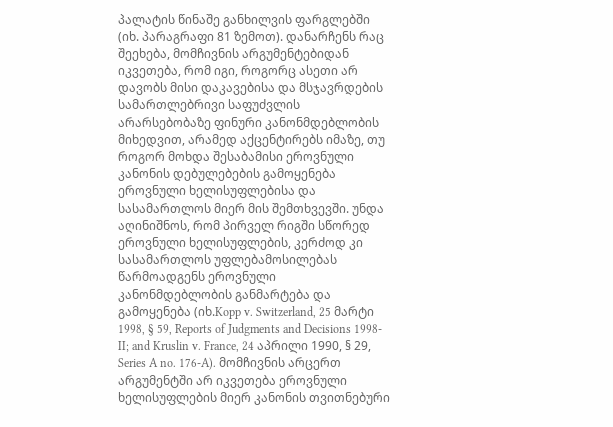პალატის წინაშე განხილვის ფარგლებში (იხ. პარაგრაფი 81 ზემოთ). დანარჩენს რაც შეეხება, მომჩივნის არგუმენტებიდან იკვეთება, რომ იგი, როგორც ასეთი არ დავობს მისი დაკავებისა და მსჯავრდების სამართლებრივი საფუძვლის არარსებობაზე ფინური კანონმდებლობის მიხედვით, არამედ აქცენტირებს იმაზე, თუ როგორ მოხდა შესაბამისი ეროვნული კანონის დებულებების გამოყენება ეროვნული ხელისუფლებისა და სასამართლოს მიერ მის შემთხვევში. უნდა აღინიშნოს, რომ პირველ რიგში სწორედ ეროვნული ხელისუფლების, კერძოდ კი სასამართლოს უფლებამოსილებას წარმოადგენს ეროვნული კანონმდებლობის განმარტება და გამოყენება (იხ.Kopp v. Switzerland, 25 მარტი 1998, § 59, Reports of Judgments and Decisions 1998-II; and Kruslin v. France, 24 აპრილი 1990, § 29, Series A no. 176-A). მომჩივნის არცერთ არგუმენტში არ იკვეთება ეროვნული ხელისუფლების მიერ კანონის თვითნებური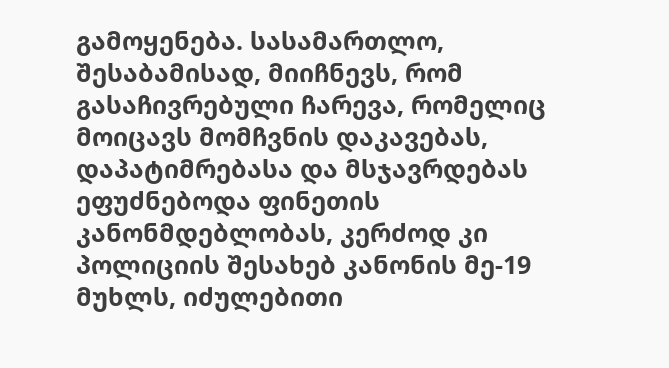გამოყენება. სასამართლო, შესაბამისად, მიიჩნევს, რომ გასაჩივრებული ჩარევა, რომელიც მოიცავს მომჩვნის დაკავებას, დაპატიმრებასა და მსჯავრდებას ეფუძნებოდა ფინეთის კანონმდებლობას, კერძოდ კი პოლიციის შესახებ კანონის მე-19 მუხლს, იძულებითი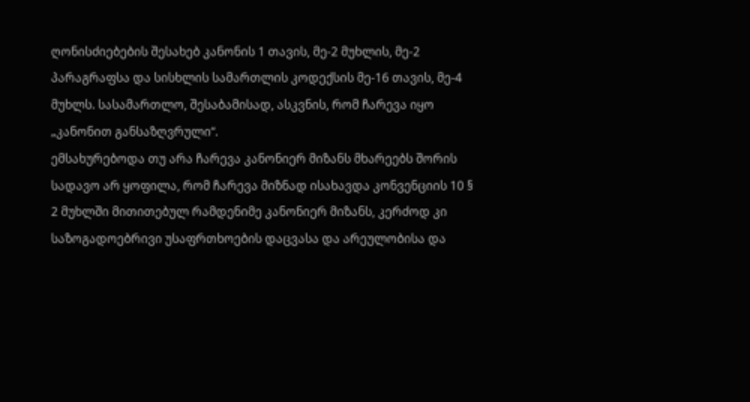ღონისძიებების შესახებ კანონის 1 თავის, მე-2 მუხლის, მე-2 პარაგრაფსა და სისხლის სამართლის კოდექსის მე-16 თავის, მე-4 მუხლს. სასამართლო, შესაბამისად, ასკვნის, რომ ჩარევა იყო „კანონით განსაზღვრული“.
ემსახურებოდა თუ არა ჩარევა კანონიერ მიზანს მხარეებს შორის სადავო არ ყოფილა, რომ ჩარევა მიზნად ისახავდა კონვენციის 10 § 2 მუხლში მითითებულ რამდენიმე კანონიერ მიზანს, კერძოდ კი საზოგადოებრივი უსაფრთხოების დაცვასა და არეულობისა და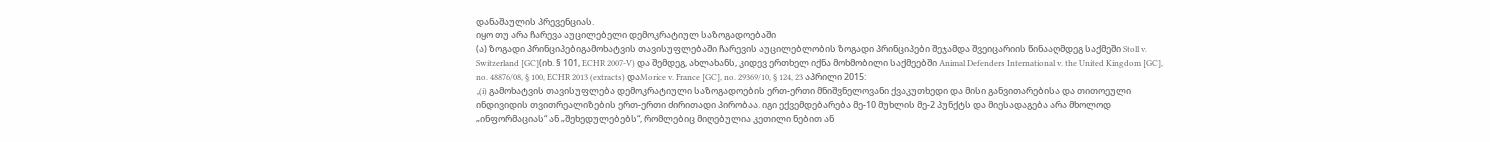დანაშაულის პრევენციას.
იყო თუ არა ჩარევა აუცილებელი დემოკრატიულ საზოგადოებაში
(ა) ზოგადი პრინციპებიგამოხატვის თავისუფლებაში ჩარევის აუცილებლობის ზოგადი პრინციპები შეჯამდა შვეიცარიის წინააღმდეგ საქმეში Stoll v. Switzerland [GC](იხ. § 101, ECHR 2007‑V) და შემდეგ, ახლახანს, კიდევ ერთხელ იქნა მოხმობილი საქმეებში Animal Defenders International v. the United Kingdom [GC], no. 48876/08, § 100, ECHR 2013 (extracts) დაMorice v. France [GC], no. 29369/10, § 124, 23 აპრილი 2015:
„(i) გამოხატვის თავისუფლება დემოკრატიული საზოგადოების ერთ-ერთი მნიშვნელოვანი ქვაკუთხედი და მისი განვითარებისა და თითოეული ინდივიდის თვითრეალიზების ერთ-ერთი ძირითადი პირობაა. იგი ექვემდებარება მე-10 მუხლის მე-2 პუნქტს და მიესადაგება არა მხოლოდ „ინფორმაციას“ ან „შეხედულებებს“, რომლებიც მიღებულია კეთილი ნებით ან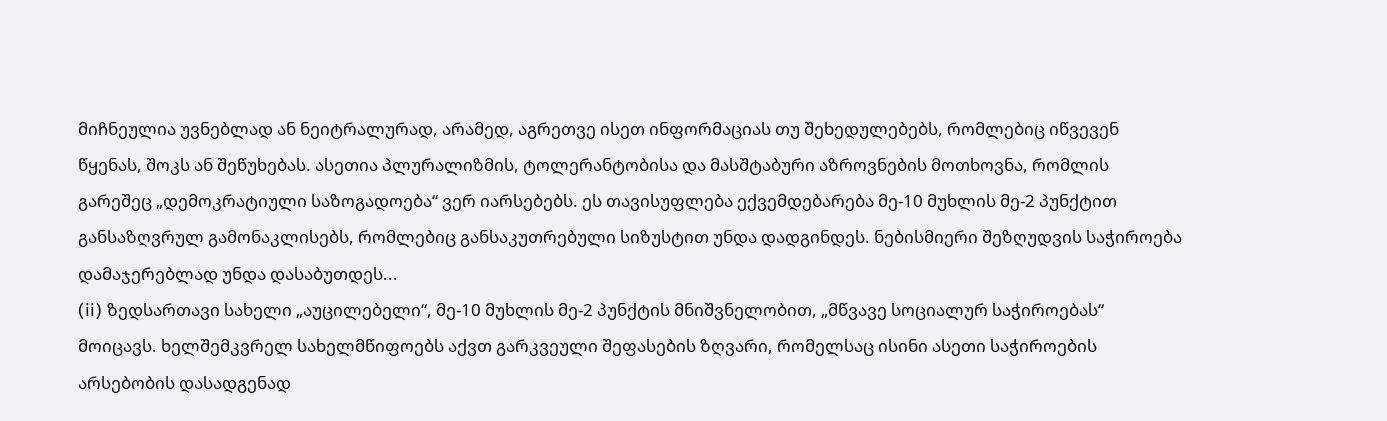მიჩნეულია უვნებლად ან ნეიტრალურად, არამედ, აგრეთვე ისეთ ინფორმაციას თუ შეხედულებებს, რომლებიც იწვევენ წყენას, შოკს ან შეწუხებას. ასეთია პლურალიზმის, ტოლერანტობისა და მასშტაბური აზროვნების მოთხოვნა, რომლის გარეშეც „დემოკრატიული საზოგადოება“ ვერ იარსებებს. ეს თავისუფლება ექვემდებარება მე-10 მუხლის მე-2 პუნქტით განსაზღვრულ გამონაკლისებს, რომლებიც განსაკუთრებული სიზუსტით უნდა დადგინდეს. ნებისმიერი შეზღუდვის საჭიროება დამაჯერებლად უნდა დასაბუთდეს...
(ii) ზედსართავი სახელი „აუცილებელი“, მე-10 მუხლის მე-2 პუნქტის მნიშვნელობით, „მწვავე სოციალურ საჭიროებას“ მოიცავს. ხელშემკვრელ სახელმწიფოებს აქვთ გარკვეული შეფასების ზღვარი, რომელსაც ისინი ასეთი საჭიროების არსებობის დასადგენად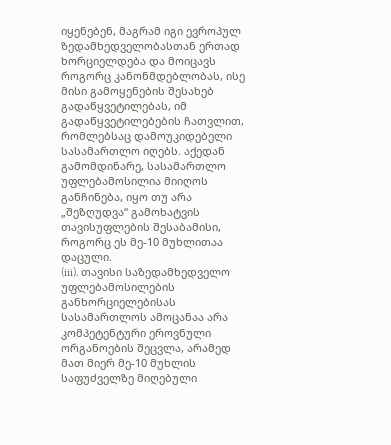იყენებენ, მაგრამ იგი ევროპულ ზედამხედველობასთან ერთად ხორციელდება და მოიცავს როგორც კანონმდებლობას, ისე მისი გამოყენების შესახებ გადაწყვეტილებას, იმ გადაწყვეტილებების ჩათვლით, რომლებსაც დამოუკიდებელი სასამართლო იღებს. აქედან გამომდინარე, სასამართლო უფლებამოსილია მიიღოს განჩინება, იყო თუ არა „შეზღუდვა“ გამოხატვის თავისუფლების შესაბამისი, როგორც ეს მე-10 მუხლითაა დაცული.
(iii). თავისი საზედამხედველო უფლებამოსილების განხორციელებისას სასამართლოს ამოცანაა არა კომპეტენტური ეროვნული ორგანოების შეცვლა, არამედ მათ მიერ მე-10 მუხლის საფუძველზე მიღებული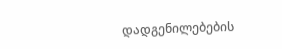დადგენილებების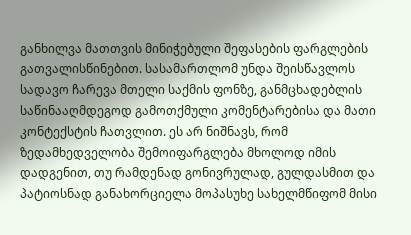განხილვა მათთვის მინიჭებული შეფასების ფარგლების გათვალისწინებით. სასამართლომ უნდა შეისწავლოს სადავო ჩარევა მთელი საქმის ფონზე, განმცხადებლის საწინააღმდეგოდ გამოთქმული კომენტარებისა და მათი კონტექსტის ჩათვლით. ეს არ ნიშნავს, რომ ზედამხედველობა შემოიფარგლება მხოლოდ იმის დადგენით, თუ რამდენად გონივრულად, გულდასმით და პატიოსნად განახორციელა მოპასუხე სახელმწიფომ მისი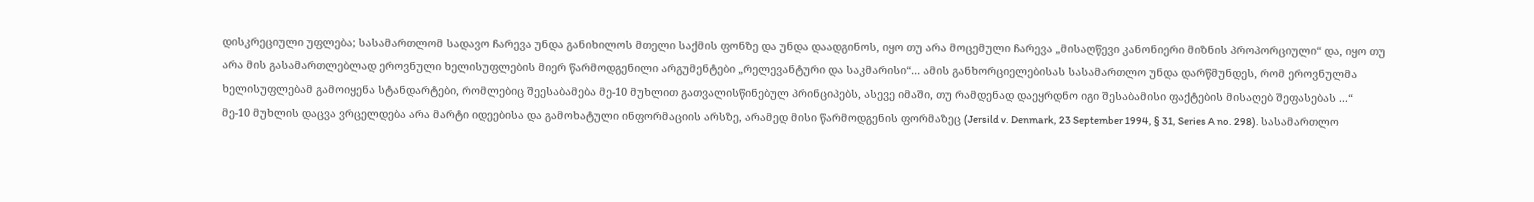დისკრეციული უფლება; სასამართლომ სადავო ჩარევა უნდა განიხილოს მთელი საქმის ფონზე და უნდა დაადგინოს, იყო თუ არა მოცემული ჩარევა „მისაღწევი კანონიერი მიზნის პროპორციული“ და, იყო თუ არა მის გასამართლებლად ეროვნული ხელისუფლების მიერ წარმოდგენილი არგუმენტები „რელევანტური და საკმარისი“... ამის განხორციელებისას სასამართლო უნდა დარწმუნდეს, რომ ეროვნულმა ხელისუფლებამ გამოიყენა სტანდარტები, რომლებიც შეესაბამება მე-10 მუხლით გათვალისწინებულ პრინციპებს, ასევე იმაში, თუ რამდენად დაეყრდნო იგი შესაბამისი ფაქტების მისაღებ შეფასებას ...“
მე-10 მუხლის დაცვა ვრცელდება არა მარტი იდეებისა და გამოხატული ინფორმაციის არსზე, არამედ მისი წარმოდგენის ფორმაზეც (Jersild v. Denmark, 23 September 1994, § 31, Series A no. 298). სასამართლო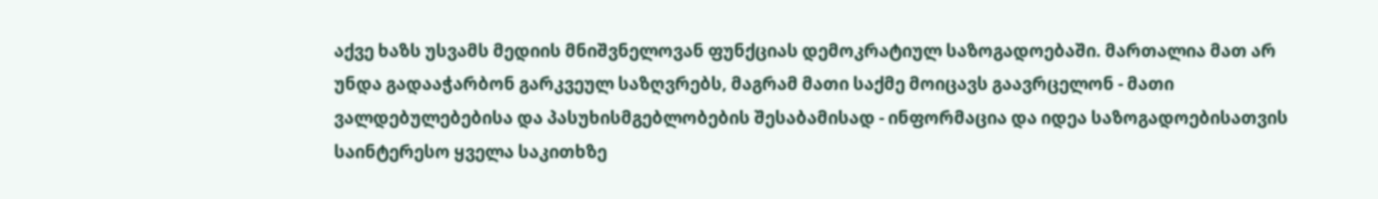აქვე ხაზს უსვამს მედიის მნიშვნელოვან ფუნქციას დემოკრატიულ საზოგადოებაში. მართალია მათ არ უნდა გადააჭარბონ გარკვეულ საზღვრებს, მაგრამ მათი საქმე მოიცავს გაავრცელონ - მათი ვალდებულებებისა და პასუხისმგებლობების შესაბამისად - ინფორმაცია და იდეა საზოგადოებისათვის საინტერესო ყველა საკითხზე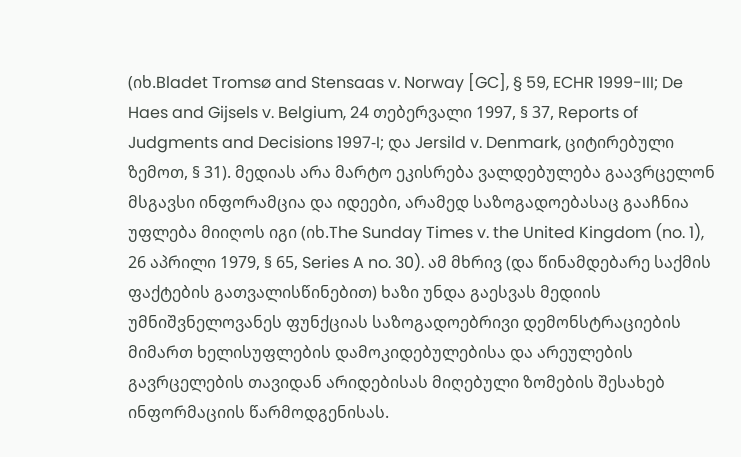(იხ.Bladet Tromsø and Stensaas v. Norway [GC], § 59, ECHR 1999-III; De Haes and Gijsels v. Belgium, 24 თებერვალი 1997, § 37, Reports of Judgments and Decisions 1997‑I; და Jersild v. Denmark, ციტირებული ზემოთ, § 31). მედიას არა მარტო ეკისრება ვალდებულება გაავრცელონ მსგავსი ინფორამცია და იდეები, არამედ საზოგადოებასაც გააჩნია უფლება მიიღოს იგი (იხ.The Sunday Times v. the United Kingdom (no. 1), 26 აპრილი 1979, § 65, Series A no. 30). ამ მხრივ (და წინამდებარე საქმის ფაქტების გათვალისწინებით) ხაზი უნდა გაესვას მედიის უმნიშვნელოვანეს ფუნქციას საზოგადოებრივი დემონსტრაციების მიმართ ხელისუფლების დამოკიდებულებისა და არეულების გავრცელების თავიდან არიდებისას მიღებული ზომების შესახებ ინფორმაციის წარმოდგენისას.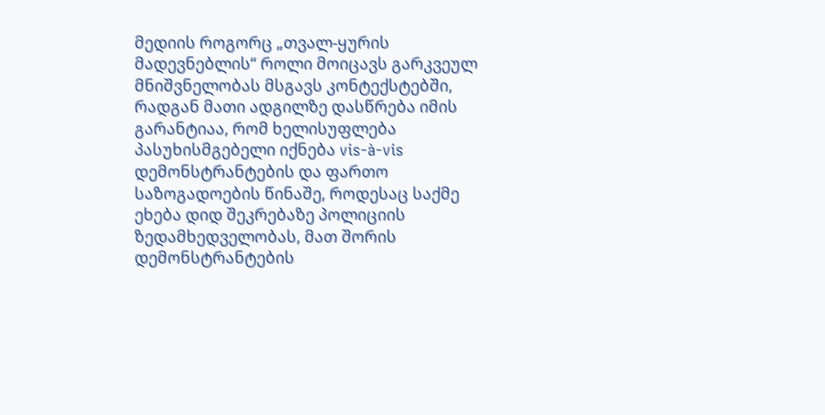მედიის როგორც „თვალ-ყურის მადევნებლის“ როლი მოიცავს გარკვეულ მნიშვნელობას მსგავს კონტექსტებში, რადგან მათი ადგილზე დასწრება იმის გარანტიაა, რომ ხელისუფლება პასუხისმგებელი იქნება vis-à-vis დემონსტრანტების და ფართო საზოგადოების წინაშე, როდესაც საქმე ეხება დიდ შეკრებაზე პოლიციის ზედამხედველობას, მათ შორის დემონსტრანტების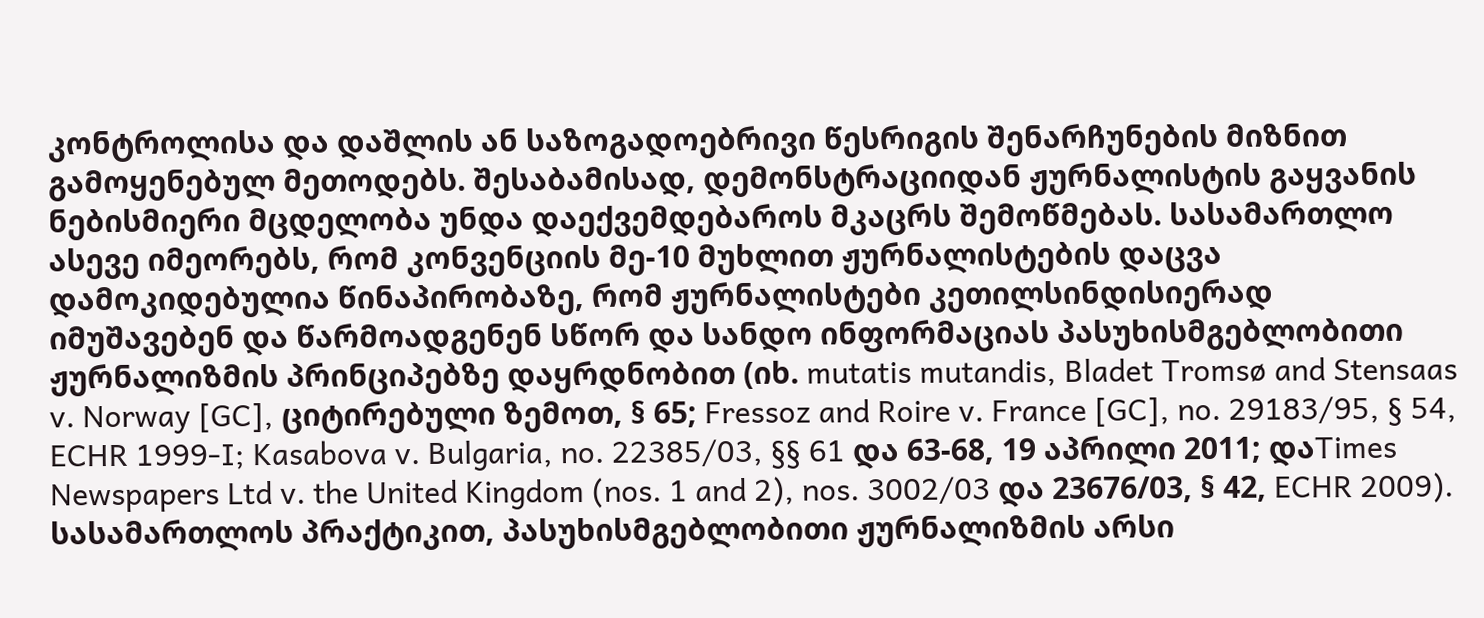კონტროლისა და დაშლის ან საზოგადოებრივი წესრიგის შენარჩუნების მიზნით გამოყენებულ მეთოდებს. შესაბამისად, დემონსტრაციიდან ჟურნალისტის გაყვანის ნებისმიერი მცდელობა უნდა დაექვემდებაროს მკაცრს შემოწმებას. სასამართლო ასევე იმეორებს, რომ კონვენციის მე-10 მუხლით ჟურნალისტების დაცვა დამოკიდებულია წინაპირობაზე, რომ ჟურნალისტები კეთილსინდისიერად იმუშავებენ და წარმოადგენენ სწორ და სანდო ინფორმაციას პასუხისმგებლობითი ჟურნალიზმის პრინციპებზე დაყრდნობით (იხ. mutatis mutandis, Bladet Tromsø and Stensaas v. Norway [GC], ციტირებული ზემოთ, § 65; Fressoz and Roire v. France [GC], no. 29183/95, § 54, ECHR 1999‑I; Kasabova v. Bulgaria, no. 22385/03, §§ 61 და 63-68, 19 აპრილი 2011; დაTimes Newspapers Ltd v. the United Kingdom (nos. 1 and 2), nos. 3002/03 და 23676/03, § 42, ECHR 2009). სასამართლოს პრაქტიკით, პასუხისმგებლობითი ჟურნალიზმის არსი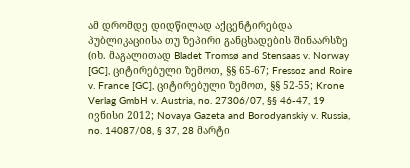ამ დრომდე დიდწილად აქცენტირებდა პუბლიკაციისა თუ ზეპირი განცხადების შინაარსზე (იხ. მაგალითად Bladet Tromsø and Stensaas v. Norway [GC], ციტირებული ზემოთ, §§ 65-67; Fressoz and Roire v. France [GC], ციტირებული ზემოთ, §§ 52-55; Krone Verlag GmbH v. Austria, no. 27306/07, §§ 46-47, 19 ივნისი 2012; Novaya Gazeta and Borodyanskiy v. Russia, no. 14087/08, § 37, 28 მარტი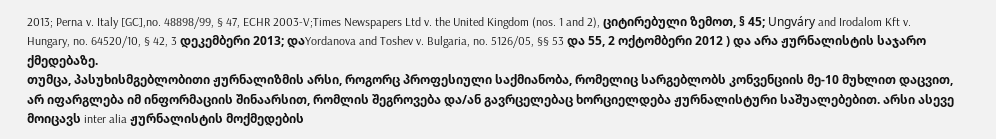2013; Perna v. Italy [GC],no. 48898/99, § 47, ECHR 2003‑V;Times Newspapers Ltd v. the United Kingdom (nos. 1 and 2), ციტირებული ზემოთ, § 45; Ungváry and Irodalom Kft v. Hungary, no. 64520/10, § 42, 3 დეკემბერი 2013; დაYordanova and Toshev v. Bulgaria, no. 5126/05, §§ 53 და 55, 2 ოქტომბერი 2012 ) და არა ჟურნალისტის საჯარო ქმედებაზე.
თუმცა, პასუხისმგებლობითი ჟურნალიზმის არსი, როგორც პროფესიული საქმიანობა, რომელიც სარგებლობს კონვენციის მე-10 მუხლით დაცვით, არ იფარგლება იმ ინფორმაციის შინაარსით, რომლის შეგროვება და/ან გავრცელებაც ხორციელდება ჟურნალისტური საშუალებებით. არსი ასევე მოიცავს inter alia ჟურნალისტის მოქმედების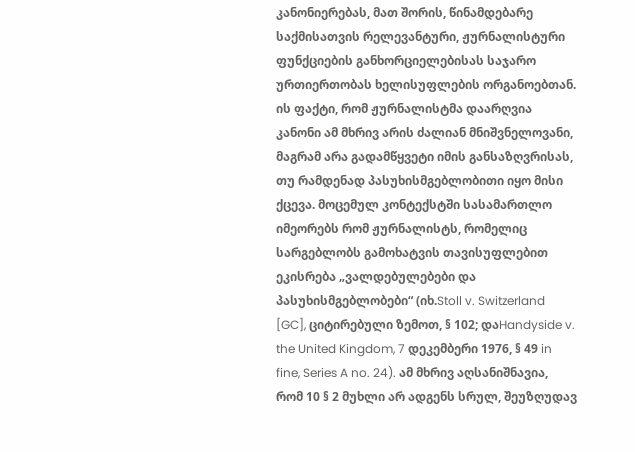კანონიერებას, მათ შორის, წინამდებარე საქმისათვის რელევანტური, ჟურნალისტური ფუნქციების განხორციელებისას საჯარო ურთიერთობას ხელისუფლების ორგანოებთან. ის ფაქტი, რომ ჟურნალისტმა დაარღვია კანონი ამ მხრივ არის ძალიან მნიშვნელოვანი, მაგრამ არა გადამწყვეტი იმის განსაზღვრისას, თუ რამდენად პასუხისმგებლობითი იყო მისი ქცევა. მოცემულ კონტექსტში სასამართლო იმეორებს რომ ჟურნალისტს, რომელიც სარგებლობს გამოხატვის თავისუფლებით ეკისრება „ვალდებულებები და პასუხისმგებლობები“ (იხ.Stoll v. Switzerland [GC], ციტირებული ზემოთ, § 102; დაHandyside v. the United Kingdom, 7 დეკემბერი 1976, § 49 in fine, Series A no. 24). ამ მხრივ აღსანიშნავია, რომ 10 § 2 მუხლი არ ადგენს სრულ, შეუზღუდავ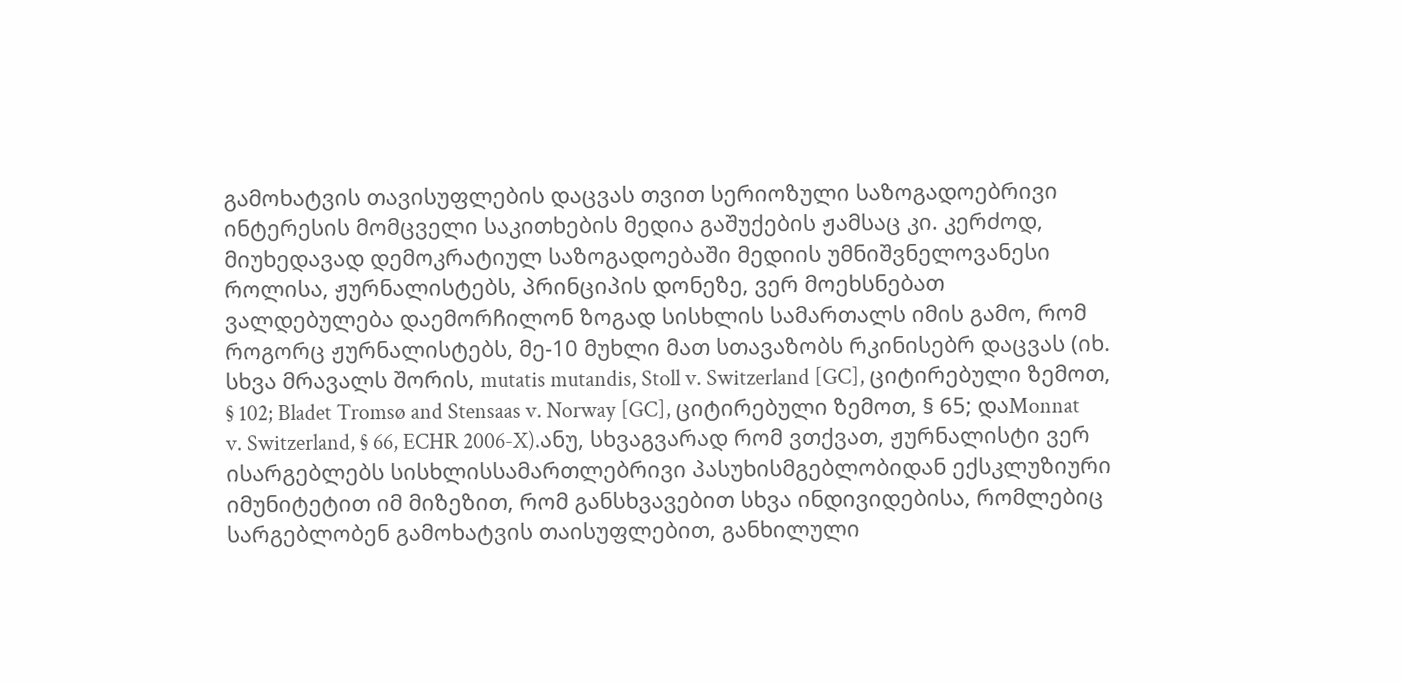გამოხატვის თავისუფლების დაცვას თვით სერიოზული საზოგადოებრივი ინტერესის მომცველი საკითხების მედია გაშუქების ჟამსაც კი. კერძოდ, მიუხედავად დემოკრატიულ საზოგადოებაში მედიის უმნიშვნელოვანესი როლისა, ჟურნალისტებს, პრინციპის დონეზე, ვერ მოეხსნებათ ვალდებულება დაემორჩილონ ზოგად სისხლის სამართალს იმის გამო, რომ როგორც ჟურნალისტებს, მე-10 მუხლი მათ სთავაზობს რკინისებრ დაცვას (იხ. სხვა მრავალს შორის, mutatis mutandis, Stoll v. Switzerland [GC], ციტირებული ზემოთ, § 102; Bladet Tromsø and Stensaas v. Norway [GC], ციტირებული ზემოთ, § 65; დაMonnat v. Switzerland, § 66, ECHR 2006-X).ანუ, სხვაგვარად რომ ვთქვათ, ჟურნალისტი ვერ ისარგებლებს სისხლისსამართლებრივი პასუხისმგებლობიდან ექსკლუზიური იმუნიტეტით იმ მიზეზით, რომ განსხვავებით სხვა ინდივიდებისა, რომლებიც სარგებლობენ გამოხატვის თაისუფლებით, განხილული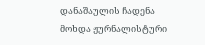დანაშაულის ჩადენა მოხდა ჟურნალისტური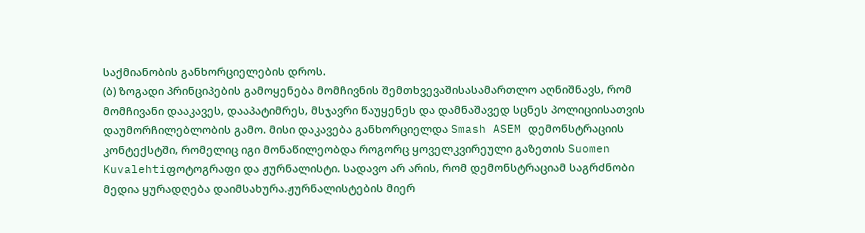საქმიანობის განხორციელების დროს.
(ბ) ზოგადი პრინციპების გამოყენება მომჩივნის შემთხვევაშისასამართლო აღნიშნავს, რომ მომჩივანი დააკავეს, დააპატიმრეს, მსჯავრი წაუყენეს და დამნაშავედ სცნეს პოლიციისათვის დაუმორჩილებლობის გამო. მისი დაკავება განხორციელდა Smash ASEM დემონსტრაციის კონტექსტში, რომელიც იგი მონაწილეობდა როგორც ყოველკვირეული გაზეთის Suomen Kuvalehtiფოტოგრაფი და ჟურნალისტი. სადავო არ არის, რომ დემონსტრაციამ საგრძნობი მედია ყურადღება დაიმსახურა.ჟურნალისტების მიერ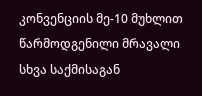კონვენციის მე-10 მუხლით წარმოდგენილი მრავალი სხვა საქმისაგან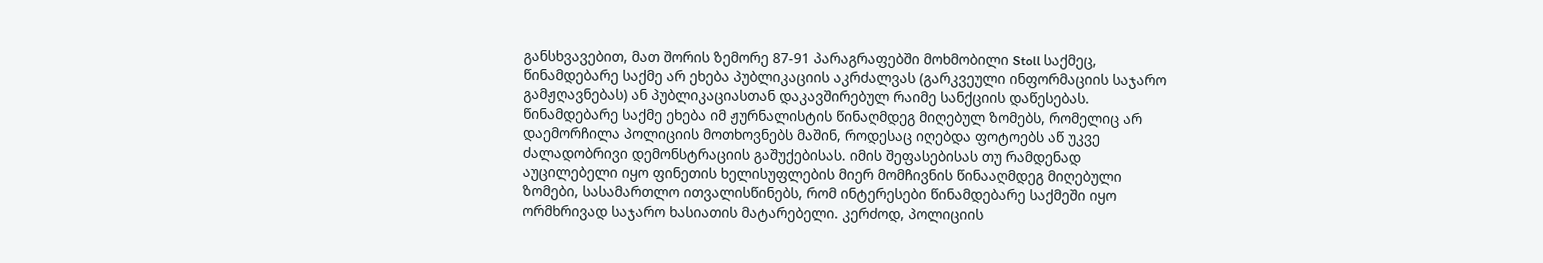განსხვავებით, მათ შორის ზემორე 87-91 პარაგრაფებში მოხმობილი Stoll საქმეც, წინამდებარე საქმე არ ეხება პუბლიკაციის აკრძალვას (გარკვეული ინფორმაციის საჯარო გამჟღავნებას) ან პუბლიკაციასთან დაკავშირებულ რაიმე სანქციის დაწესებას. წინამდებარე საქმე ეხება იმ ჟურნალისტის წინაღმდეგ მიღებულ ზომებს, რომელიც არ დაემორჩილა პოლიციის მოთხოვნებს მაშინ, როდესაც იღებდა ფოტოებს აწ უკვე ძალადობრივი დემონსტრაციის გაშუქებისას. იმის შეფასებისას თუ რამდენად აუცილებელი იყო ფინეთის ხელისუფლების მიერ მომჩივნის წინააღმდეგ მიღებული ზომები, სასამართლო ითვალისწინებს, რომ ინტერესები წინამდებარე საქმეში იყო ორმხრივად საჯარო ხასიათის მატარებელი. კერძოდ, პოლიციის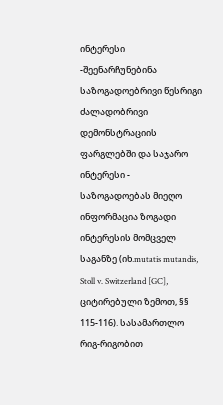ინტერესი -შეენარჩუნებინა საზოგადოებრივი წესრიგი ძალადობრივი დემონსტრაციის ფარგლებში და საჯარო ინტერესი - საზოგადოებას მიეღო ინფორმაცია ზოგადი ინტერესის მომცველ საგანზე (იხ.mutatis mutandis, Stoll v. Switzerland [GC], ციტირებული ზემოთ, §§ 115-116). სასამართლო რიგ-რიგობით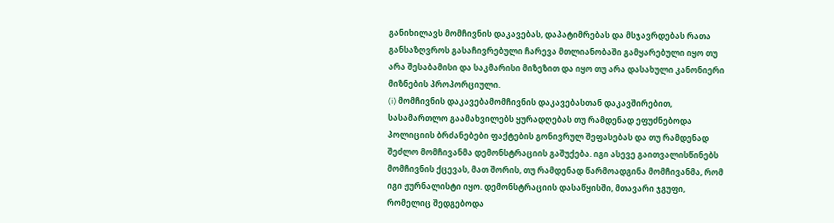განიხილავს მომჩივნის დაკავებას, დაპატიმრებას და მსჯავრდებას რათა განსაზღვროს გასაჩივრებული ჩარევა მთლიანობაში გამყარებული იყო თუ არა შესაბამისი და საკმარისი მიზეზით და იყო თუ არა დასახული კანონიერი მიზნების პროპორციული.
(i) მომჩივნის დაკავებამომჩივნის დაკავებასთან დაკავშირებით, სასამართლო გაამახვილებს ყურადღებას თუ რამდენად ეფუძნებოდა პოლიციის ბრძანებები ფაქტების გონივრულ შეფასებას და თუ რამდენად შეძლო მომჩივანმა დემონსტრაციის გაშუქება. იგი ასევე გაითვალისწინებს მომჩივნის ქცევას, მათ შორის, თუ რამდენად წარმოადგინა მომჩივანმა, რომ იგი ჟურნალისტი იყო. დემონსტრაციის დასაწყისში, მთავარი ჯგუფი, რომელიც შედგებოდა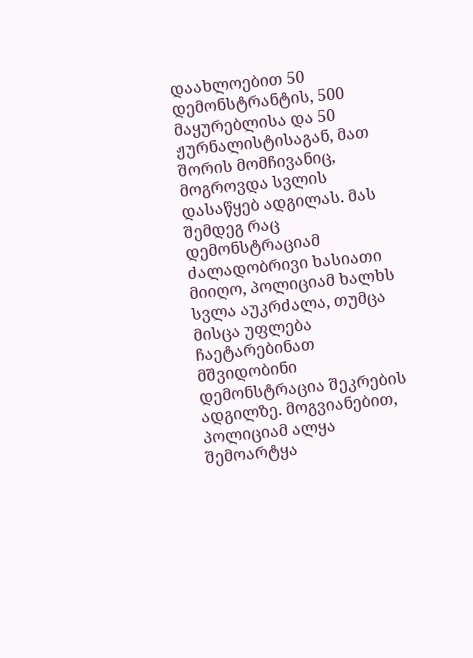დაახლოებით 50 დემონსტრანტის, 500 მაყურებლისა და 50 ჟურნალისტისაგან, მათ შორის მომჩივანიც, მოგროვდა სვლის დასაწყებ ადგილას. მას შემდეგ რაც დემონსტრაციამ ძალადობრივი ხასიათი მიიღო, პოლიციამ ხალხს სვლა აუკრძალა, თუმცა მისცა უფლება ჩაეტარებინათ მშვიდობინი დემონსტრაცია შეკრების ადგილზე. მოგვიანებით, პოლიციამ ალყა შემოარტყა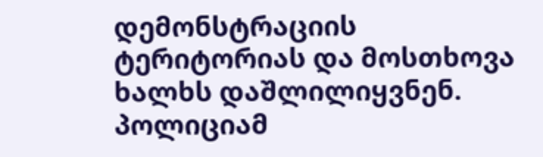დემონსტრაციის ტერიტორიას და მოსთხოვა ხალხს დაშლილიყვნენ. პოლიციამ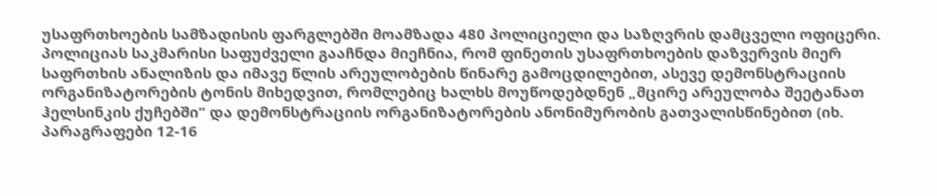უსაფრთხოების სამზადისის ფარგლებში მოამზადა 480 პოლიციელი და საზღვრის დამცველი ოფიცერი. პოლიციას საკმარისი საფუძველი გააჩნდა მიეჩნია, რომ ფინეთის უსაფრთხოების დაზვერვის მიერ საფრთხის ანალიზის და იმავე წლის არეულობების წინარე გამოცდილებით, ასევე დემონსტრაციის ორგანიზატორების ტონის მიხედვით, რომლებიც ხალხს მოუწოდებდნენ „მცირე არეულობა შეეტანათ ჰელსინკის ქუჩებში“ და დემონსტრაციის ორგანიზატორების ანონიმურობის გათვალისწინებით (იხ. პარაგრაფები 12-16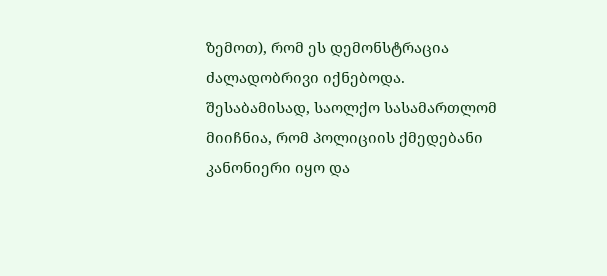ზემოთ), რომ ეს დემონსტრაცია ძალადობრივი იქნებოდა. შესაბამისად, საოლქო სასამართლომ მიიჩნია, რომ პოლიციის ქმედებანი კანონიერი იყო და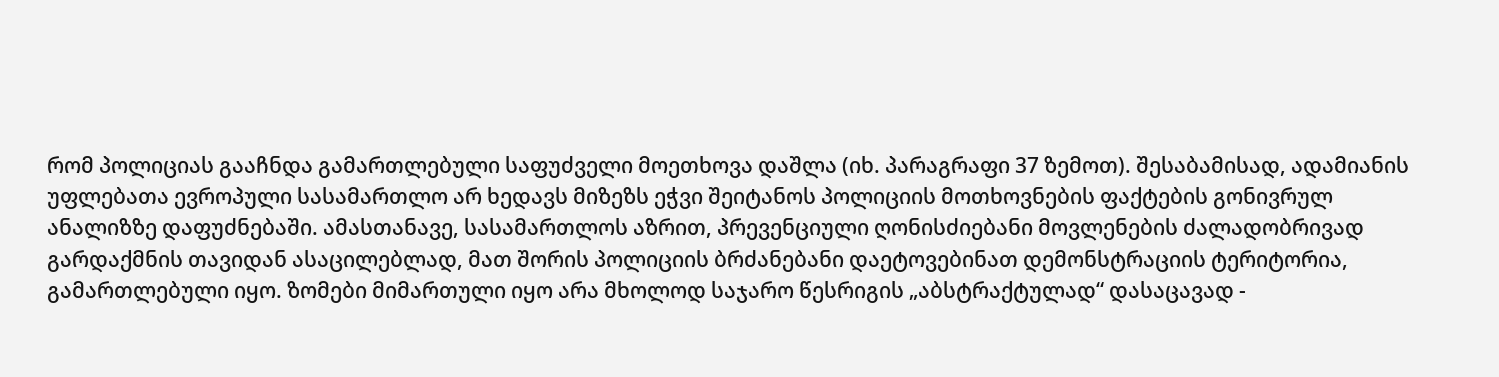რომ პოლიციას გააჩნდა გამართლებული საფუძველი მოეთხოვა დაშლა (იხ. პარაგრაფი 37 ზემოთ). შესაბამისად, ადამიანის უფლებათა ევროპული სასამართლო არ ხედავს მიზეზს ეჭვი შეიტანოს პოლიციის მოთხოვნების ფაქტების გონივრულ ანალიზზე დაფუძნებაში. ამასთანავე, სასამართლოს აზრით, პრევენციული ღონისძიებანი მოვლენების ძალადობრივად გარდაქმნის თავიდან ასაცილებლად, მათ შორის პოლიციის ბრძანებანი დაეტოვებინათ დემონსტრაციის ტერიტორია, გამართლებული იყო. ზომები მიმართული იყო არა მხოლოდ საჯარო წესრიგის „აბსტრაქტულად“ დასაცავად -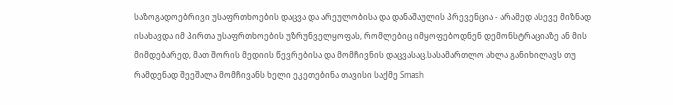საზოგადოებრივი უსაფრთხოების დაცვა და არეულობისა და დანაშაულის პრევენცია - არამედ ასევე მიზნად ისახავდა იმ პირთა უსაფრთხოების უზრუნველყოფას, რომლებიც იმყოფებოდნენ დემონსტრაციაზე ან მის მიმდებარედ, მათ შორის მედიის წევრებისა და მომჩივნის დაცვასაც.სასამართლო ახლა განიხილავს თუ რამდენად შეეშალა მომჩივანს ხელი ეკეთებინა თავისი საქმე Smash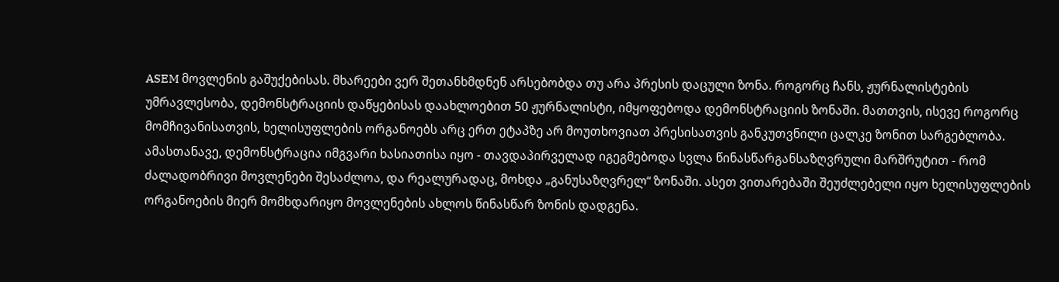ASEM მოვლენის გაშუქებისას. მხარეები ვერ შეთანხმდნენ არსებობდა თუ არა პრესის დაცული ზონა. როგორც ჩანს, ჟურნალისტების უმრავლესობა, დემონსტრაციის დაწყებისას დაახლოებით 50 ჟურნალისტი, იმყოფებოდა დემონსტრაციის ზონაში. მათთვის, ისევე როგორც მომჩივანისათვის, ხელისუფლების ორგანოებს არც ერთ ეტაპზე არ მოუთხოვიათ პრესისათვის განკუთვნილი ცალკე ზონით სარგებლობა. ამასთანავე, დემონსტრაცია იმგვარი ხასიათისა იყო - თავდაპირველად იგეგმებოდა სვლა წინასწარგანსაზღვრული მარშრუტით - რომ ძალადობრივი მოვლენები შესაძლოა, და რეალურადაც, მოხდა „განუსაზღვრელ“ ზონაში. ასეთ ვითარებაში შეუძლებელი იყო ხელისუფლების ორგანოების მიერ მომხდარიყო მოვლენების ახლოს წინასწარ ზონის დადგენა.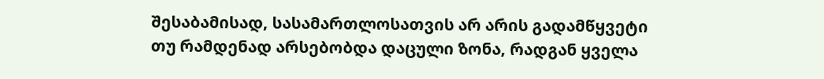შესაბამისად, სასამართლოსათვის არ არის გადამწყვეტი თუ რამდენად არსებობდა დაცული ზონა, რადგან ყველა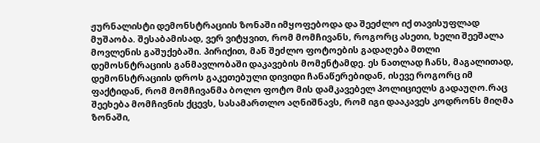ჟურნალისტი დემონსტრაციის ზონაში იმყოფებოდა და შეეძლო იქ თავისუფლად მუშაობა. შესაბამისად, ვერ ვიტყვით, რომ მომჩივანს, როგორც ასეთი, ხელი შეეშალა მოვლენის გაშუქებაში. პირიქით, მან შეძლო ფოტოების გადაღება მთლი დემოსნტრაციის განმავლობაში დაკავების მომენტამდე. ეს ნათლად ჩანს, მაგალითად, დემონსტრაციის დროს გაკეთებული დივიდი ჩანაწერებიდან, ისევე როგორც იმ ფაქტიდან, რომ მომჩივანმა ბოლო ფოტო მის დამკავებელ პოლიციელს გადაუღო.რაც შეეხება მომჩივნის ქცევს, სასამართლო აღნიშნავს, რომ იგი დააკავეს კოდრონს მიღმა ზონაში,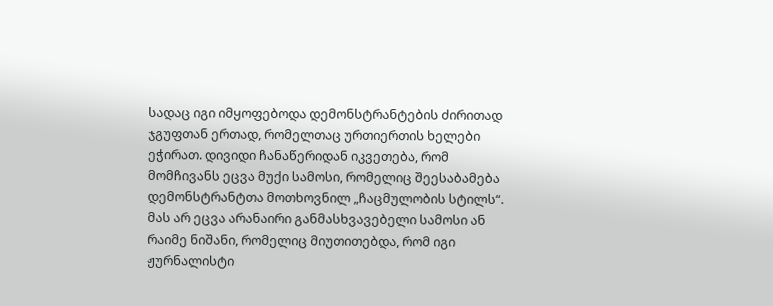სადაც იგი იმყოფებოდა დემონსტრანტების ძირითად ჯგუფთან ერთად, რომელთაც ურთიერთის ხელები ეჭირათ. დივიდი ჩანაწერიდან იკვეთება, რომ მომჩივანს ეცვა მუქი სამოსი, რომელიც შეესაბამება დემონსტრანტთა მოთხოვნილ „ჩაცმულობის სტილს“. მას არ ეცვა არანაირი განმასხვავებელი სამოსი ან რაიმე ნიშანი, რომელიც მიუთითებდა, რომ იგი ჟურნალისტი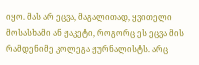იყო. მას არ ეცვა, მაგალითად, ყვითელი მოსასხამი ან ჟაკეტი, როგორც ეს ეცვა მის რამდენიმე კოლეგა ჟურნალისტს. არც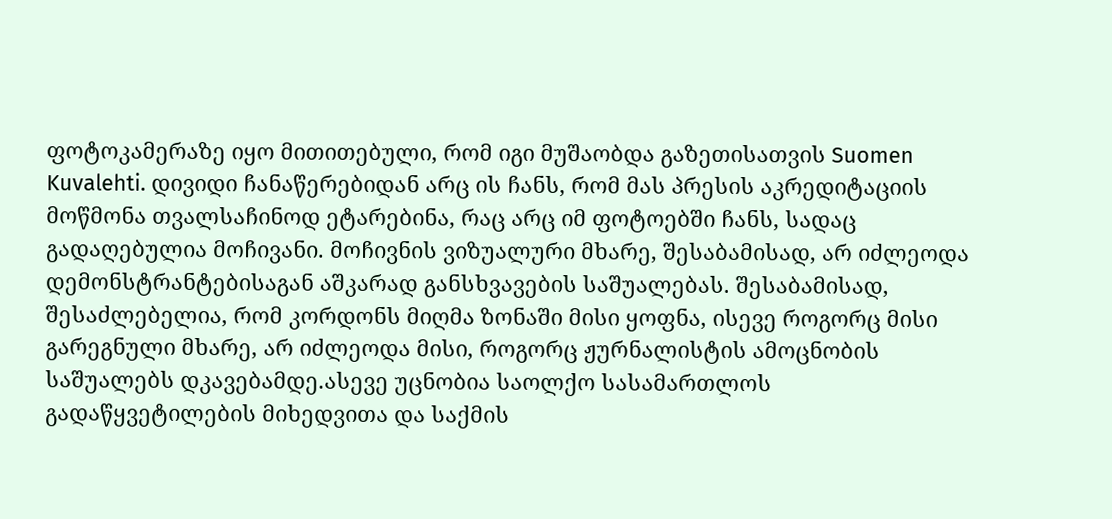ფოტოკამერაზე იყო მითითებული, რომ იგი მუშაობდა გაზეთისათვის Suomen Kuvalehti. დივიდი ჩანაწერებიდან არც ის ჩანს, რომ მას პრესის აკრედიტაციის მოწმონა თვალსაჩინოდ ეტარებინა, რაც არც იმ ფოტოებში ჩანს, სადაც გადაღებულია მოჩივანი. მოჩივნის ვიზუალური მხარე, შესაბამისად, არ იძლეოდა დემონსტრანტებისაგან აშკარად განსხვავების საშუალებას. შესაბამისად, შესაძლებელია, რომ კორდონს მიღმა ზონაში მისი ყოფნა, ისევე როგორც მისი გარეგნული მხარე, არ იძლეოდა მისი, როგორც ჟურნალისტის ამოცნობის საშუალებს დკავებამდე.ასევე უცნობია საოლქო სასამართლოს გადაწყვეტილების მიხედვითა და საქმის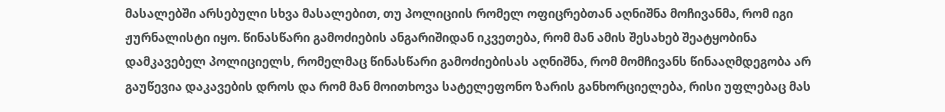მასალებში არსებული სხვა მასალებით, თუ პოლიციის რომელ ოფიცრებთან აღნიშნა მოჩივანმა, რომ იგი ჟურნალისტი იყო. წინასწარი გამოძიების ანგარიშიდან იკვეთება, რომ მან ამის შესახებ შეატყობინა დამკავებელ პოლიციელს, რომელმაც წინასწარი გამოძიებისას აღნიშნა, რომ მომჩივანს წინააღმდეგობა არ გაუწევია დაკავების დროს და რომ მან მოითხოვა სატელეფონო ზარის განხორციელება, რისი უფლებაც მას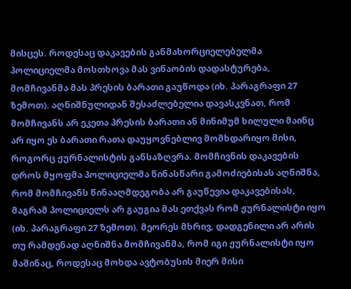მისცეს. როდესაც დაკავების განმახორციელებელმა პოლიციელმა მოსთხოვა მას ვინაობის დადასტურება, მომჩივანმა მას პრესის ბარათი გაუწოდა (იხ. პარაგრაფი 27 ზემოთ). აღნიშნულიდან შესაძლებელია დავასკვნათ, რომ მომჩივანს არ ეკეთა პრესის ბარათი ან მინიმუმ ხილული მაინც არ იყო ეს ბარათი რათა დაუყოვნებლივ მომხდარიყო მისი, როგორც ჟურნალისტის განსაზღვრა. მომჩივნის დაკავების დროს მყოფმა პოლიციელმა წინასწარი გამოძიებისას აღნიშნა, რომ მომჩივანს წინააღმდეგობა არ გაუწევია დაკავებისას, მაგრამ პოლიციელს არ გაუგია მას ეთქვას რომ ჟურნალისტი იყო (იხ. პარაგრაფი 27 ზემოთ). მეორეს მხრივ, დადგენილი არ არის თუ რამდენად აღნიშნა მომჩივანმა, რომ იგი ჟურნალისტი იყო მაშინაც, როდესაც მოხდა ავტობუსის მიერ მისი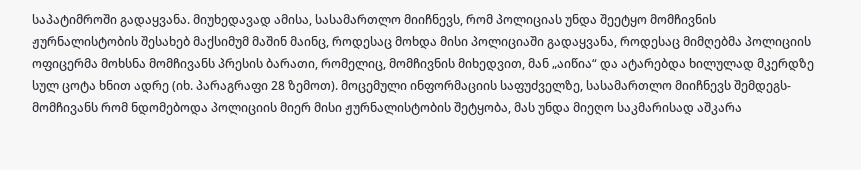საპატიმროში გადაყვანა. მიუხედავად ამისა, სასამართლო მიიჩნევს, რომ პოლიციას უნდა შეეტყო მომჩივნის ჟურნალისტობის შესახებ მაქსიმუმ მაშინ მაინც, როდესაც მოხდა მისი პოლიციაში გადაყვანა, როდესაც მიმღებმა პოლიციის ოფიცერმა მოხსნა მომჩივანს პრესის ბარათი, რომელიც, მომჩივნის მიხედვით, მან „აიწია“ და ატარებდა ხილულად მკერდზე სულ ცოტა ხნით ადრე (იხ. პარაგრაფი 28 ზემოთ). მოცემული ინფორმაციის საფუძველზე, სასამართლო მიიჩნევს შემდეგს- მომჩივანს რომ ნდომებოდა პოლიციის მიერ მისი ჟურნალისტობის შეტყობა, მას უნდა მიეღო საკმარისად აშკარა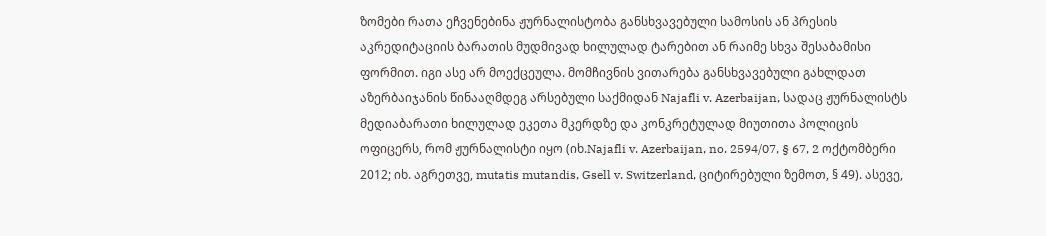ზომები რათა ეჩვენებინა ჟურნალისტობა განსხვავებული სამოსის ან პრესის აკრედიტაციის ბარათის მუდმივად ხილულად ტარებით ან რაიმე სხვა შესაბამისი ფორმით. იგი ასე არ მოექცეულა. მომჩივნის ვითარება განსხვავებული გახლდათ აზერბაიჯანის წინააღმდეგ არსებული საქმიდან Najafli v. Azerbaijan, სადაც ჟურნალისტს მედიაბარათი ხილულად ეკეთა მკერდზე და კონკრეტულად მიუთითა პოლიცის ოფიცერს, რომ ჟურნალისტი იყო (იხ.Najafli v. Azerbaijan, no. 2594/07, § 67, 2 ოქტომბერი 2012; იხ. აგრეთვე, mutatis mutandis, Gsell v. Switzerland, ციტირებული ზემოთ, § 49). ასევე,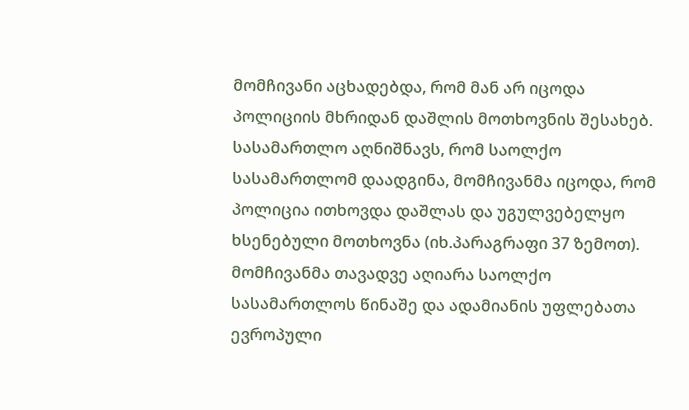მომჩივანი აცხადებდა, რომ მან არ იცოდა პოლიციის მხრიდან დაშლის მოთხოვნის შესახებ. სასამართლო აღნიშნავს, რომ საოლქო სასამართლომ დაადგინა, მომჩივანმა იცოდა, რომ პოლიცია ითხოვდა დაშლას და უგულვებელყო ხსენებული მოთხოვნა (იხ.პარაგრაფი 37 ზემოთ). მომჩივანმა თავადვე აღიარა საოლქო სასამართლოს წინაშე და ადამიანის უფლებათა ევროპული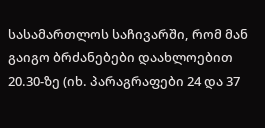სასამართლოს საჩივარში, რომ მან გაიგო ბრძანებები დაახლოებით 20.30-ზე (იხ. პარაგრაფები 24 და 37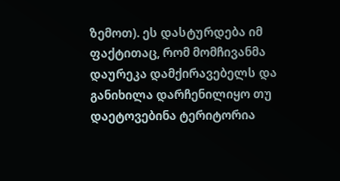ზემოთ). ეს დასტურდება იმ ფაქტითაც, რომ მომჩივანმა დაურეკა დამქირავებელს და განიხილა დარჩენილიყო თუ დაეტოვებინა ტერიტორია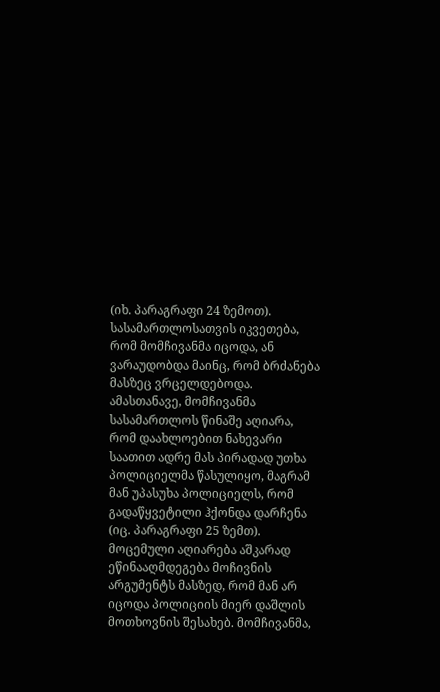(იხ. პარაგრაფი 24 ზემოთ). სასამართლოსათვის იკვეთება, რომ მომჩივანმა იცოდა, ან ვარაუდობდა მაინც, რომ ბრძანება მასზეც ვრცელდებოდა. ამასთანავე, მომჩივანმა სასამართლოს წინაშე აღიარა, რომ დაახლოებით ნახევარი საათით ადრე მას პირადად უთხა პოლიციელმა წასულიყო, მაგრამ მან უპასუხა პოლიციელს, რომ გადაწყვეტილი ჰქონდა დარჩენა (იც. პარაგრაფი 25 ზემთ). მოცემული აღიარება აშკარად ეწინააღმდეგება მოჩივნის არგუმენტს მასზედ, რომ მან არ იცოდა პოლიციის მიერ დაშლის მოთხოვნის შესახებ. მომჩივანმა,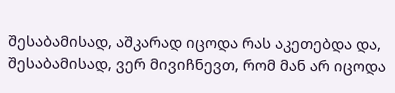შესაბამისად, აშკარად იცოდა რას აკეთებდა და, შესაბამისად, ვერ მივიჩნევთ, რომ მან არ იცოდა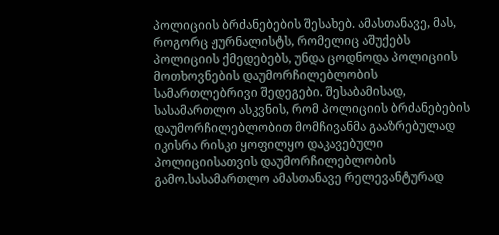პოლიციის ბრძანებების შესახებ. ამასთანავე, მას, როგორც ჟურნალისტს, რომელიც აშუქებს პოლიციის ქმედებებს, უნდა ცოდნოდა პოლიციის მოთხოვნების დაუმორჩილებლობის სამართლებრივი შედეგები. შესაბამისად, სასამართლო ასკვნის, რომ პოლიციის ბრძანებების დაუმორჩილებლობით მომჩივანმა გააზრებულად იკისრა რისკი ყოფილყო დაკავებული პოლიციისათვის დაუმორჩილებლობის გამო.სასამართლო ამასთანავე რელევანტურად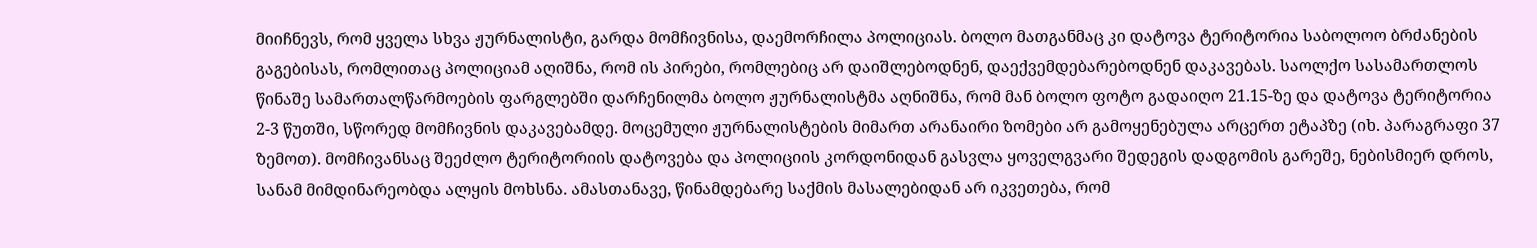მიიჩნევს, რომ ყველა სხვა ჟურნალისტი, გარდა მომჩივნისა, დაემორჩილა პოლიციას. ბოლო მათგანმაც კი დატოვა ტერიტორია საბოლოო ბრძანების გაგებისას, რომლითაც პოლიციამ აღიშნა, რომ ის პირები, რომლებიც არ დაიშლებოდნენ, დაექვემდებარებოდნენ დაკავებას. საოლქო სასამართლოს წინაშე სამართალწარმოების ფარგლებში დარჩენილმა ბოლო ჟურნალისტმა აღნიშნა, რომ მან ბოლო ფოტო გადაიღო 21.15-ზე და დატოვა ტერიტორია 2-3 წუთში, სწორედ მომჩივნის დაკავებამდე. მოცემული ჟურნალისტების მიმართ არანაირი ზომები არ გამოყენებულა არცერთ ეტაპზე (იხ. პარაგრაფი 37 ზემოთ). მომჩივანსაც შეეძლო ტერიტორიის დატოვება და პოლიციის კორდონიდან გასვლა ყოველგვარი შედეგის დადგომის გარეშე, ნებისმიერ დროს, სანამ მიმდინარეობდა ალყის მოხსნა. ამასთანავე, წინამდებარე საქმის მასალებიდან არ იკვეთება, რომ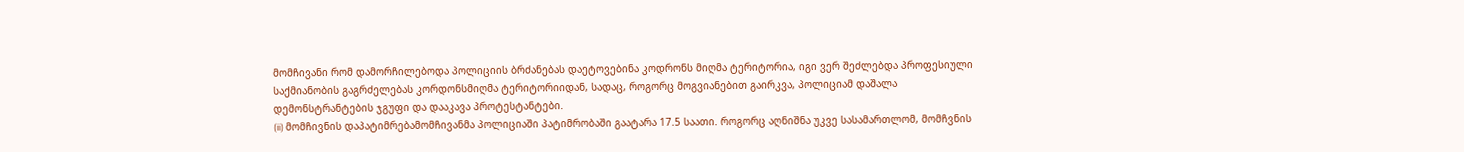მომჩივანი რომ დამორჩილებოდა პოლიციის ბრძანებას დაეტოვებინა კოდრონს მიღმა ტერიტორია, იგი ვერ შეძლებდა პროფესიული საქმიანობის გაგრძელებას კორდონსმიღმა ტერიტორიიდან, სადაც, როგორც მოგვიანებით გაირკვა, პოლიციამ დაშალა დემონსტრანტების ჯგუფი და დააკავა პროტესტანტები.
(ii) მომჩივნის დაპატიმრებამომჩივანმა პოლიციაში პატიმრობაში გაატარა 17.5 საათი. როგორც აღნიშნა უკვე სასამართლომ, მომჩვნის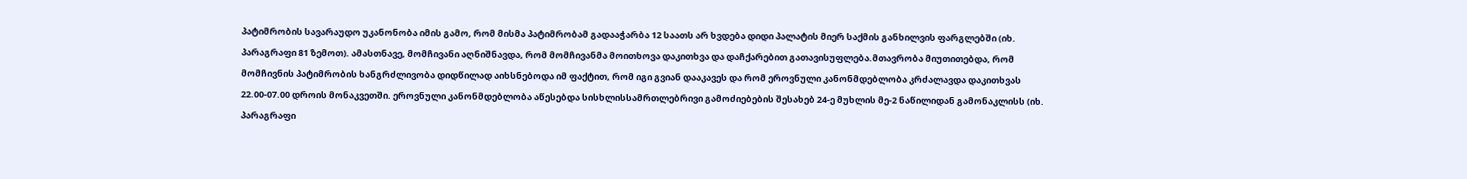პატიმრობის სავარაუდო უკანონობა იმის გამო, რომ მისმა პატიმრობამ გადააჭარბა 12 საათს არ ხვდება დიდი პალატის მიერ საქმის განხილვის ფარგლებში (იხ. პარაგრაფი 81 ზემოთ). ამასთნავე, მომჩივანი აღნიშნავდა, რომ მომჩივანმა მოითხოვა დაკითხვა და დაჩქარებით გათავისუფლება.მთავრობა მიუთითებდა, რომ მომჩივნის პატიმრობის ხანგრძლივობა დიდწილად აიხსნებოდა იმ ფაქტით, რომ იგი გვიან დააკავეს და რომ ეროვნული კანონმდებლობა კრძალავდა დაკითხვას 22.00-07.00 დროის მონაკვეთში. ეროვნული კანონმდებლობა აწესებდა სისხლისსამრთლებრივი გამოძიებების შესახებ 24-ე მუხლის მე-2 ნაწილიდან გამონაკლისს (იხ. პარაგრაფი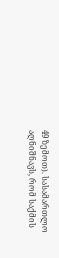49 ზემოთ). სასამართლო აღნიშნავს, რომ საქმის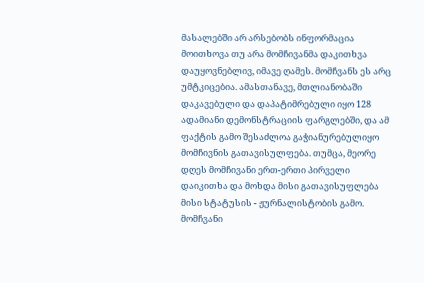მასალებში არ არსებობს ინფორმაცია მოითხოვა თუ არა მომჩივანმა დაკითხვა დაუყოვნებლივ, იმავე ღამეს. მომჩვანს ეს არც უმტკიცებია. ამასთანავე, მთლიანობაში დაკავებული და დაპატიმრებული იყო 128 ადამიანი დემონსტრაციის ფარგლებში, და ამ ფაქტის გამო შესაძლოა გაჭიანურებულიყო მომჩივნის გათავისულფება. თუმცა, მეორე დღეს მომჩივანი ერთ-ერთი პირველი დაიკითხა და მოხდა მისი გათავისუფლება მისი სტატუსის - ჟურნალისტობის გამო. მომჩვანი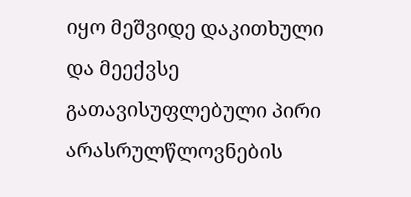იყო მეშვიდე დაკითხული და მეექვსე გათავისუფლებული პირი არასრულწლოვნების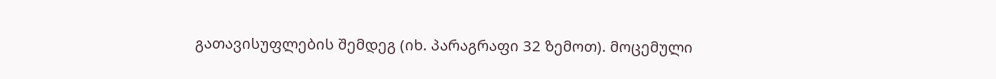გათავისუფლების შემდეგ (იხ. პარაგრაფი 32 ზემოთ). მოცემული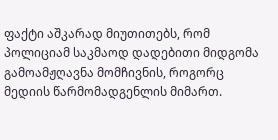ფაქტი აშკარად მიუთითებს, რომ პოლიციამ საკმაოდ დადებითი მიდგომა გამოამჟღავნა მომჩივნის, როგორც მედიის წარმომადგენლის მიმართ.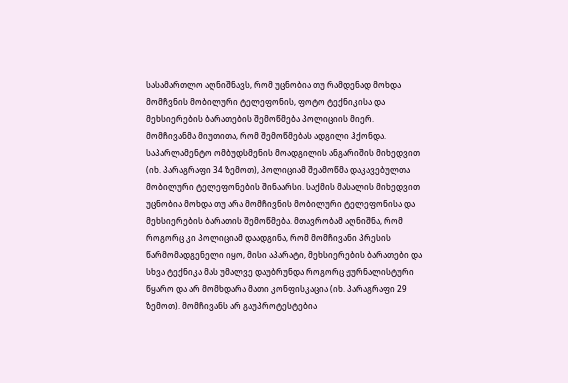სასამართლო აღნიშნავს, რომ უცნობია თუ რამდენად მოხდა მომჩვნის მობილური ტელეფონის, ფოტო ტექნიკისა და მეხსიერების ბარათების შემოწმება პოლიციის მიერ. მომჩივანმა მიუთითა, რომ შემოწმებას ადგილი ჰქონდა. საპარლამენტო ომბუდსმენის მოადგილის ანგარიშის მიხედვით (იხ. პარაგრაფი 34 ზემოთ), პოლიციამ შეამოწმა დაკავებულთა მობილური ტელეფონების შინაარსი. საქმის მასალის მიხედვით უცნობია მოხდა თუ არა მომჩივნის მობილური ტელეფონისა და მეხსიერების ბარათის შემოწმება. მთავრობამ აღნიშნა, რომ როგორც კი პოლიციამ დაადგინა, რომ მომჩივანი პრესის წარმომადგენელი იყო, მისი აპარატი, მეხსიერების ბარათები და სხვა ტექნიკა მას უმალვე დაუბრუნდა როგორც ჟურნალისტური წყარო და არ მომხდარა მათი კონფისკაცია (იხ. პარაგრაფი 29 ზემოთ). მომჩივანს არ გაუპროტესტებია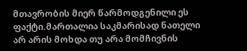მთავრობის მიერ წარმოდგენილი ეს ფაქტი.მართალია საკმარისად ნათელი არ არის მოხდა თუ არა მომჩივნის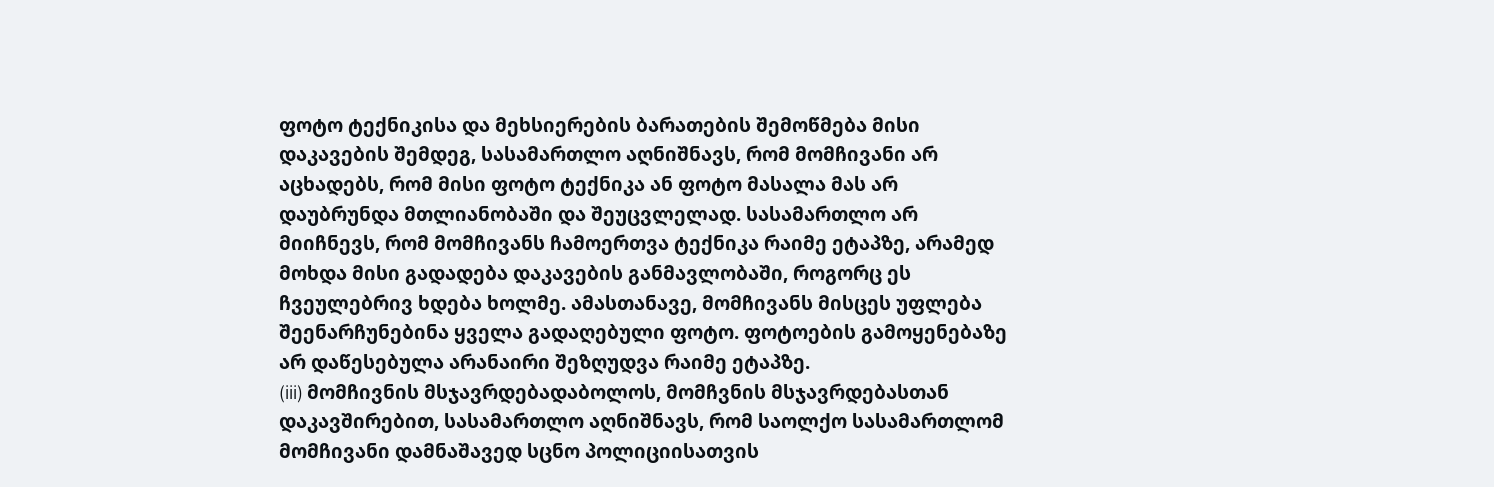ფოტო ტექნიკისა და მეხსიერების ბარათების შემოწმება მისი დაკავების შემდეგ, სასამართლო აღნიშნავს, რომ მომჩივანი არ აცხადებს, რომ მისი ფოტო ტექნიკა ან ფოტო მასალა მას არ დაუბრუნდა მთლიანობაში და შეუცვლელად. სასამართლო არ მიიჩნევს, რომ მომჩივანს ჩამოერთვა ტექნიკა რაიმე ეტაპზე, არამედ მოხდა მისი გადადება დაკავების განმავლობაში, როგორც ეს ჩვეულებრივ ხდება ხოლმე. ამასთანავე, მომჩივანს მისცეს უფლება შეენარჩუნებინა ყველა გადაღებული ფოტო. ფოტოების გამოყენებაზე არ დაწესებულა არანაირი შეზღუდვა რაიმე ეტაპზე.
(iii) მომჩივნის მსჯავრდებადაბოლოს, მომჩვნის მსჯავრდებასთან დაკავშირებით, სასამართლო აღნიშნავს, რომ საოლქო სასამართლომ მომჩივანი დამნაშავედ სცნო პოლიციისათვის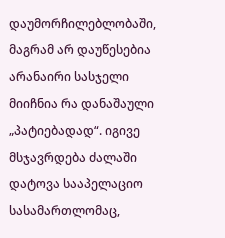დაუმორჩილებლობაში, მაგრამ არ დაუწესებია არანაირი სასჯელი მიიჩნია რა დანაშაული „პატიებადად“. იგივე მსჯავრდება ძალაში დატოვა სააპელაციო სასამართლომაც,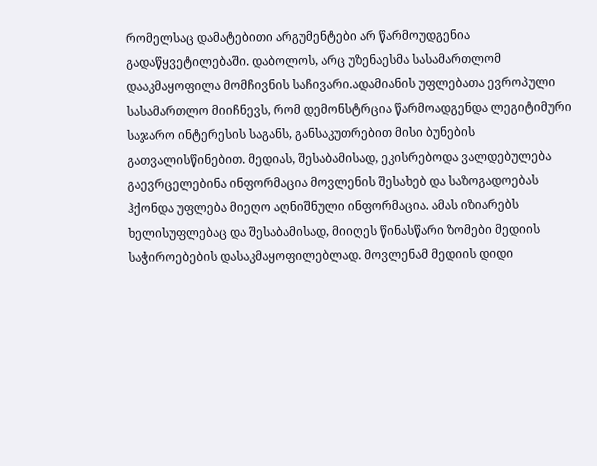რომელსაც დამატებითი არგუმენტები არ წარმოუდგენია გადაწყვეტილებაში. დაბოლოს, არც უზენაესმა სასამართლომ დააკმაყოფილა მომჩივნის საჩივარი.ადამიანის უფლებათა ევროპული სასამართლო მიიჩნევს, რომ დემონსტრცია წარმოადგენდა ლეგიტიმური საჯარო ინტერესის საგანს, განსაკუთრებით მისი ბუნების გათვალისწინებით. მედიას, შესაბამისად, ეკისრებოდა ვალდებულება გაევრცელებინა ინფორმაცია მოვლენის შესახებ და საზოგადოებას ჰქონდა უფლება მიეღო აღნიშნული ინფორმაცია. ამას იზიარებს ხელისუფლებაც და შესაბამისად, მიიღეს წინასწარი ზომები მედიის საჭიროებების დასაკმაყოფილებლად. მოვლენამ მედიის დიდი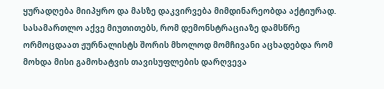ყურადღება მიიპყრო და მასზე დაკვირვება მიმდინარეობდა აქტიურად. სასამართლო აქვე მიუთითებს, რომ დემონსტრაციაზე დამსწრე ორმოცდაათ ჟურნალისტს შორის მხოლოდ მომჩივანი აცხადებდა რომ მოხდა მისი გამოხატვის თავისუფლების დარღვევა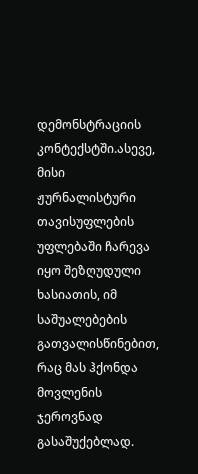დემონსტრაციის კონტექსტში.ასევე, მისი ჟურნალისტური თავისუფლების უფლებაში ჩარევა იყო შეზღუდული ხასიათის, იმ საშუალებების გათვალისწინებით, რაც მას ჰქონდა მოვლენის ჯეროვნად გასაშუქებლად.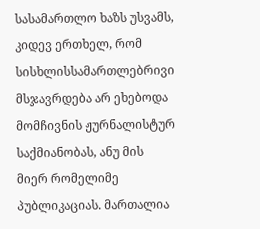სასამართლო ხაზს უსვამს, კიდევ ერთხელ, რომ სისხლისსამართლებრივი მსჯავრდება არ ეხებოდა მომჩივნის ჟურნალისტურ საქმიანობას, ანუ მის მიერ რომელიმე პუბლიკაციას. მართალია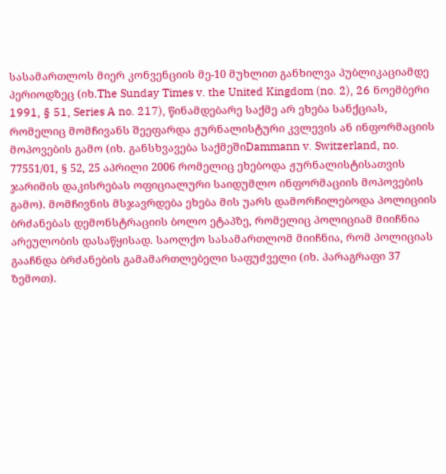სასამართლოს მიერ კონვენციის მე-10 მუხლით განხილვა პუბლიკაციამდე პერიოდზეც (იხ.The Sunday Times v. the United Kingdom (no. 2), 26 ნოემბერი 1991, § 51, Series A no. 217), წინამდებარე საქმე არ ეხება სანქციას, რომელიც მომჩივანს შეეფარდა ჟურნალისტური კვლევის ან ინფორმაციის მოპოვების გამო (იხ. განსხვავება საქმეშიDammann v. Switzerland, no. 77551/01, § 52, 25 აპრილი 2006 რომელიც ეხებოდა ჟურნალისტისათვის ჯარიმის დაკისრებას ოფიციალური საიდუმლო ინფორმაციის მოპოვების გამო). მომჩივნის მსჯავრდება ეხება მის უარს დამორჩილებოდა პოლიციის ბრძანებას დემონსტრაციის ბოლო ეტაპზე, რომელიც პოლიციამ მიიჩნია არეულობის დასაწყისად. საოლქო სასამართლომ მიიჩნია, რომ პოლიციას გააჩნდა ბრძანების გამამართლებელი საფუძველი (იხ. პარაგრაფი 37 ზემოთ).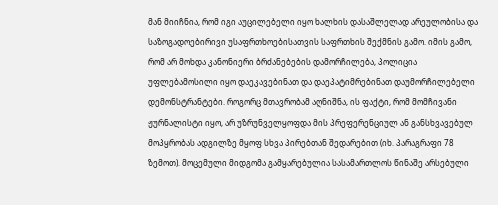მან მიიჩნია, რომ იგი აუცილებელი იყო ხალხის დასაშლელად არეულობისა და საზოგადოებირივი უსაფრთხოებისათვის საფრთხის შექმნის გამო. იმის გამო, რომ არ მოხდა კანონიერი ბრძანებების დამორჩილება, პოლიცია უფლებამოსილი იყო დაეკავებინათ და დაეპატიმრებინათ დაუმორჩილებელი დემონსტრანტები. როგორც მთავრობამ აღნიშნა, ის ფაქტი, რომ მომჩივანი ჟურნალისტი იყო, არ უზრუნველყოფდა მის პრეფერენციულ ან განსხვავებულ მოპყრობას ადგილზე მყოფ სხვა პირებთან შედარებით (იხ. პარაგრაფი 78 ზემოთ). მოცემული მიდგომა გამყარებულია სასამართლოს წინაშე არსებული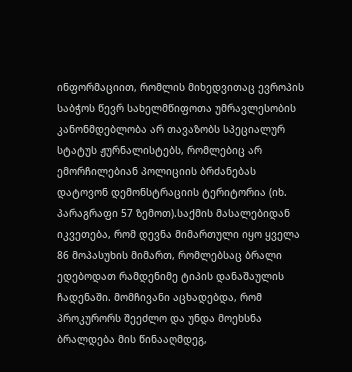ინფორმაციით, რომლის მიხედვითაც ევროპის საბჭოს წევრ სახელმწიფოთა უმრავლესობის კანონმდებლობა არ თავაზობს სპეციალურ სტატუს ჟურნალისტებს, რომლებიც არ ემორჩილებიან პოლიციის ბრძანებას დატოვონ დემონსტრაციის ტერიტორია (იხ. პარაგრაფი 57 ზემოთ).საქმის მასალებიდან იკვეთება, რომ დევნა მიმართული იყო ყველა 86 მოპასუხის მიმართ, რომლებსაც ბრალი ედებოდათ რამდენიმე ტიპის დანაშაულის ჩადენაში. მომჩივანი აცხადებდა, რომ პროკურორს შეეძლო და უნდა მოეხსნა ბრალდება მის წინააღმდეგ,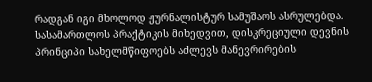რადგან იგი მხოლოდ ჟურნალისტურ სამუშაოს ასრულებდა. სასამართლოს პრაქტიკის მიხედვით, დისკრეციული დევნის პრინციპი სახელმწიფოებს აძლევს მანევრირების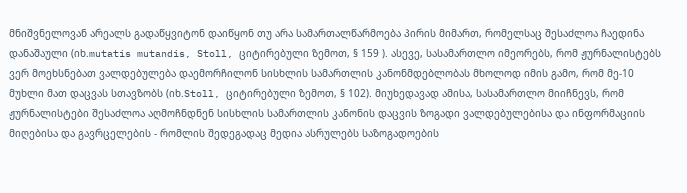მნიშვნელოვან არეალს გადაწყვიტონ დაიწყონ თუ არა სამართალწარმოება პირის მიმართ, რომელსაც შესაძლოა ჩაედინა დანაშაული (იხ.mutatis mutandis, Stoll, ციტირებული ზემოთ, § 159 ). ასევე, სასამართლო იმეორებს, რომ ჟურნალისტებს ვერ მოეხსნებათ ვალდებულება დაემორჩილონ სისხლის სამართლის კანონმდებლობას მხოლოდ იმის გამო, რომ მე-10 მუხლი მათ დაცვას სთავზობს (იხ.Stoll, ციტირებული ზემოთ, § 102). მიუხედავად ამისა, სასამართლო მიიჩნევს, რომ ჟურნალისტები შესაძლოა აღმოჩნდნენ სისხლის სამართლის კანონის დაცვის ზოგადი ვალდებულებისა და ინფორმაციის მიღებისა და გავრცელების - რომლის შედეგადაც მედია ასრულებს საზოგადოების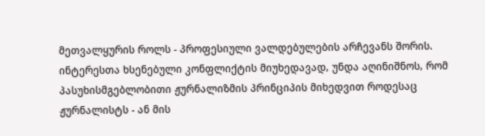მეთვალყურის როლს - პროფესიული ვალდებულების არჩევანს შორის. ინტერესთა ხსენებული კონფლიქტის მიუხედავად, უნდა აღინიშნოს, რომ პასუხისმგებლობითი ჟურნალიზმის პრინციპის მიხედვით როდესაც ჟურნალისტს - ან მის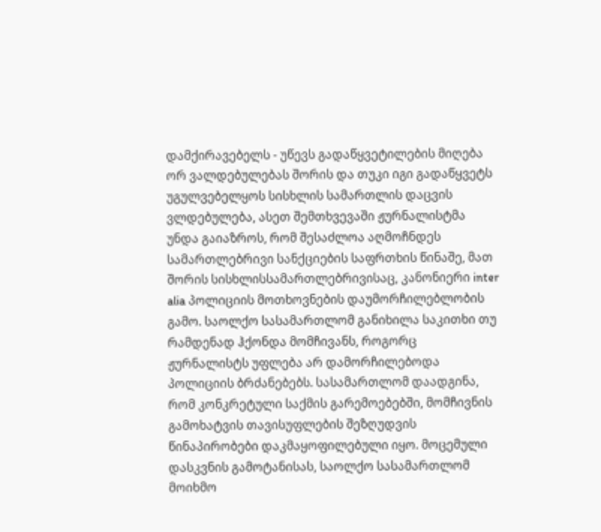დამქირავებელს - უწევს გადაწყვეტილების მიღება ორ ვალდებულებას შორის და თუკი იგი გადაწყვეტს უგულვებელყოს სისხლის სამართლის დაცვის ვლდებულება, ასეთ შემთხვევაში ჟურნალისტმა უნდა გაიაზროს, რომ შესაძლოა აღმოჩნდეს სამართლებრივი სანქციების საფრთხის წინაშე, მათ შორის სისხლისსამართლებრივისაც, კანონიერი inter alia პოლიციის მოთხოვნების დაუმორჩილებლობის გამო. საოლქო სასამართლომ განიხილა საკითხი თუ რამდენად ჰქონდა მომჩივანს, როგორც ჟურნალისტს უფლება არ დამორჩილებოდა პოლიციის ბრძანებებს. სასამართლომ დაადგინა, რომ კონკრეტული საქმის გარემოებებში, მომჩივნის გამოხატვის თავისუფლების შეზღუდვის წინაპირობები დაკმაყოფილებული იყო. მოცემული დასკვნის გამოტანისას, საოლქო სასამართლომ მოიხმო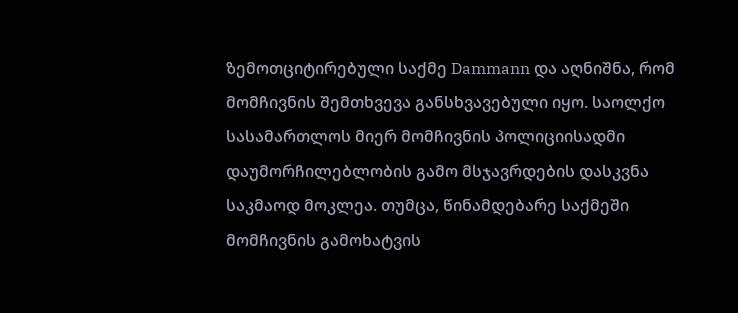ზემოთციტირებული საქმე Dammann და აღნიშნა, რომ მომჩივნის შემთხვევა განსხვავებული იყო. საოლქო სასამართლოს მიერ მომჩივნის პოლიციისადმი დაუმორჩილებლობის გამო მსჯავრდების დასკვნა საკმაოდ მოკლეა. თუმცა, წინამდებარე საქმეში მომჩივნის გამოხატვის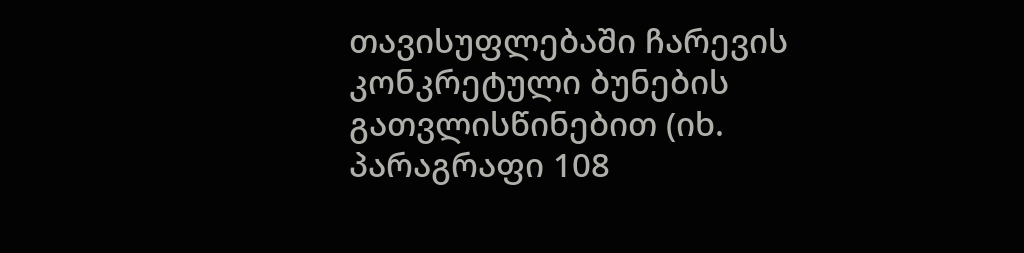თავისუფლებაში ჩარევის კონკრეტული ბუნების გათვლისწინებით (იხ. პარაგრაფი 108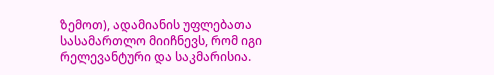ზემოთ), ადამიანის უფლებათა სასამართლო მიიჩნევს, რომ იგი რელევანტური და საკმარისია.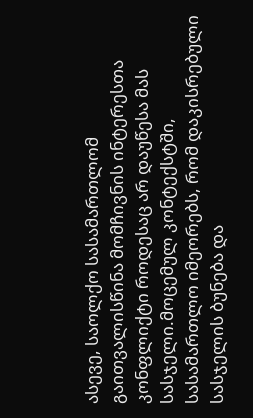ასევე, საოლქო სასამართლომ გაითვალისწინა მომჩივნის ინტერესთა კონფლიქტი როდესაც არ დაუწესა მას სასჯელი.მოცემულ კონტექსტში, სასამართლო იმეორებს, რომ დაკისრებული სასჯელის ბუნება და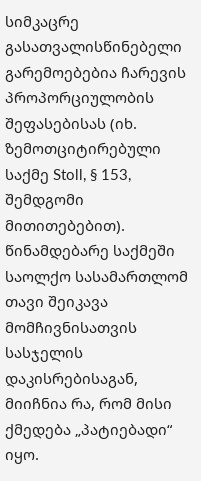სიმკაცრე გასათვალისწინებელი გარემოებებია ჩარევის პროპორციულობის შეფასებისას (იხ. ზემოთციტირებული საქმე Stoll, § 153, შემდგომი მითითებებით). წინამდებარე საქმეში საოლქო სასამართლომ თავი შეიკავა მომჩივნისათვის სასჯელის დაკისრებისაგან, მიიჩნია რა, რომ მისი ქმედება „პატიებადი“ იყო.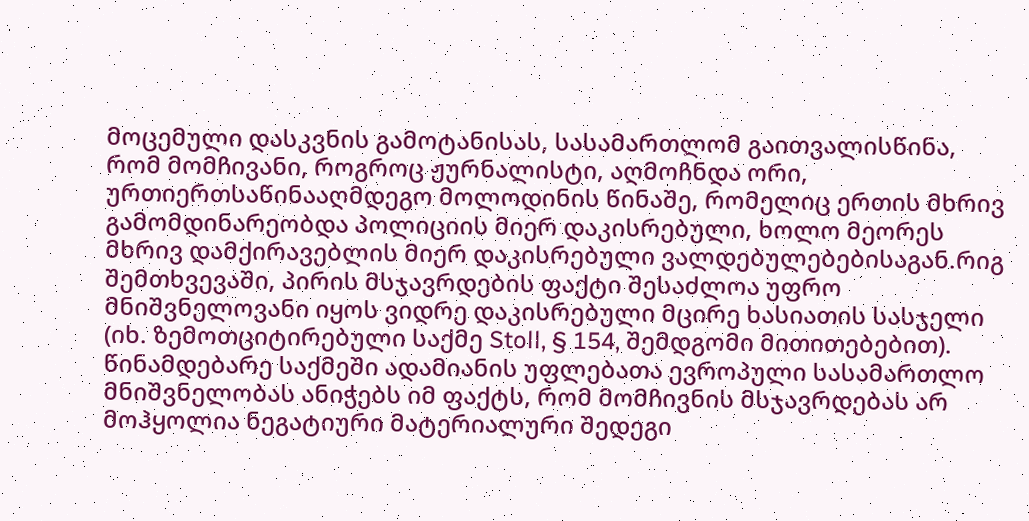მოცემული დასკვნის გამოტანისას, სასამართლომ გაითვალისწინა, რომ მომჩივანი, როგროც ჟურნალისტი, აღმოჩნდა ორი, ურთიერთსაწინააღმდეგო მოლოდინის წინაშე, რომელიც ერთის მხრივ გამომდინარეობდა პოლიციის მიერ დაკისრებული, ხოლო მეორეს მხრივ დამქირავებლის მიერ დაკისრებული ვალდებულებებისაგან.რიგ შემთხვევაში, პირის მსჯავრდების ფაქტი შესაძლოა უფრო მნიშვნელოვანი იყოს ვიდრე დაკისრებული მცირე ხასიათის სასჯელი (იხ. ზემოთციტირებული საქმე Stoll, § 154, შემდგომი მითითებებით). წინამდებარე საქმეში ადამიანის უფლებათა ევროპული სასამართლო მნიშვნელობას ანიჭებს იმ ფაქტს, რომ მომჩივნის მსჯავრდებას არ მოჰყოლია ნეგატიური მატერიალური შედეგი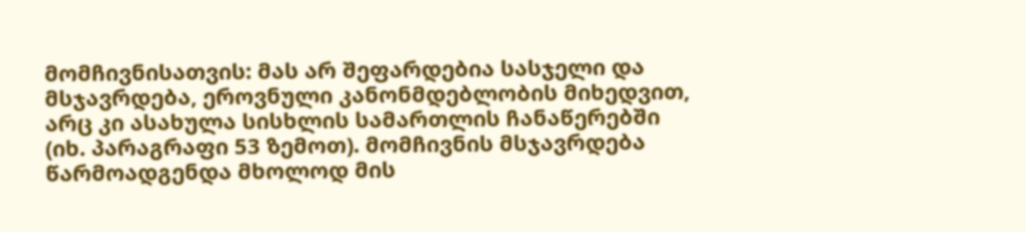მომჩივნისათვის: მას არ შეფარდებია სასჯელი და მსჯავრდება, ეროვნული კანონმდებლობის მიხედვით, არც კი ასახულა სისხლის სამართლის ჩანაწერებში (იხ. პარაგრაფი 53 ზემოთ). მომჩივნის მსჯავრდება წარმოადგენდა მხოლოდ მის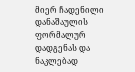მიერ ჩადენილი დანაშაულის ფორმალურ დადგენას და ნაკლებად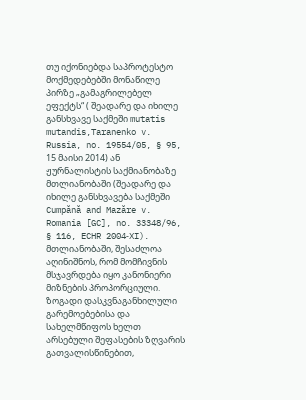თუ იქონიებდა საპროტესტო მოქმედებებში მონაწილე პირზე „გამაგრილებელ ეფექტს“ ( შეადარე და იხილე განსხვავე საქმეში mutatis mutandis,Taranenko v. Russia, no. 19554/05, § 95, 15 მაისი 2014) ან ჟურნალისტის საქმიანობაზე მთლიანობაში (შეადარე და იხილე განსხვავება საქმეში Cumpănă and Mazăre v. Romania [GC], no. 33348/96, § 116, ECHR 2004‑XI). მთლიანობაში, შესაძლოა აღინიშნოს, რომ მომჩივნის მსჯავრდება იყო კანონიერი მიზნების პროპორციული.
ზოგადი დასკვნაგანხილული გარემოებებისა და სახელმწიფოს ხელთ არსებული შეფასების ზღვარის გათვალისწინებით,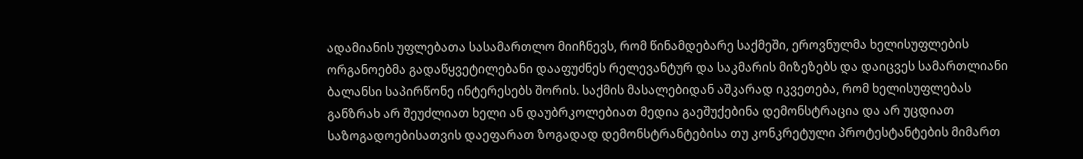ადამიანის უფლებათა სასამართლო მიიჩნევს, რომ წინამდებარე საქმეში, ეროვნულმა ხელისუფლების ორგანოებმა გადაწყვეტილებანი დააფუძნეს რელევანტურ და საკმარის მიზეზებს და დაიცვეს სამართლიანი ბალანსი საპირწონე ინტერესებს შორის. საქმის მასალებიდან აშკარად იკვეთება, რომ ხელისუფლებას განზრახ არ შეუძლიათ ხელი ან დაუბრკოლებიათ მედია გაეშუქებინა დემონსტრაცია და არ უცდიათ საზოგადოებისათვის დაეფარათ ზოგადად დემონსტრანტებისა თუ კონკრეტული პროტესტანტების მიმართ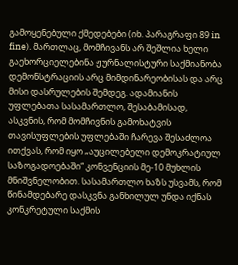გამოყენებული ქმედებები (იხ. პარაგრაფი 89 in fine). მართლაც, მომჩივანს არ შეშლია ხელი გაეხორციელებინა ჟურნალისტური საქმიანობა დემონსტრაციის არც მიმდინარეობისას და არც მისი დასრულების შემდეგ. ადამიანის უფლებათა სასამართლო, შესაბამისად, ასკვნის, რომ მომჩივნის გამოხატვის თავისუფლების უფლებაში ჩარევა შესაძლოა ითქვას, რომ იყო „აუცილებელი დემოკრატიულ საზოგადოებაში“ კონვენციის მე-10 მუხლის მნიშვნელობით. სასამართლო ხაზს უსვამს, რომ წინამდებარე დასკვნა განხილულ უნდა იქნას კონკრეტული საქმის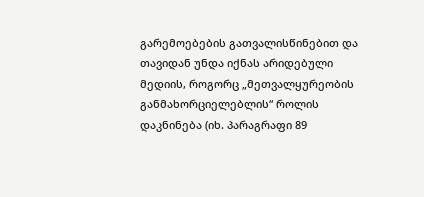გარემოებების გათვალისწინებით და თავიდან უნდა იქნას არიდებული მედიის, როგორც „მეთვალყურეობის განმახორციელებლის“ როლის დაკნინება (იხ. პარაგრაფი 89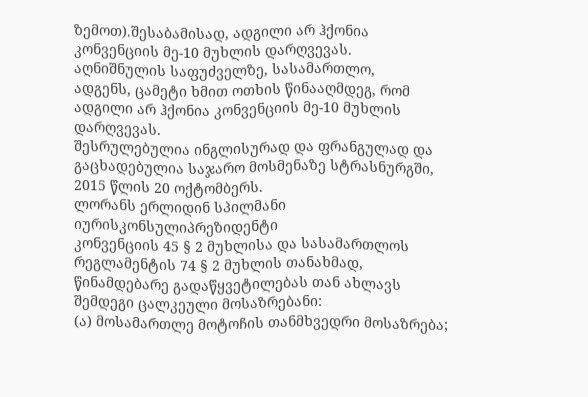ზემოთ).შესაბამისად, ადგილი არ ჰქონია კონვენციის მე-10 მუხლის დარღვევას.
აღნიშნულის საფუძველზე, სასამართლო,
ადგენს, ცამეტი ხმით ოთხის წინააღმდეგ, რომ ადგილი არ ჰქონია კონვენციის მე-10 მუხლის დარღვევას.
შესრულებულია ინგლისურად და ფრანგულად და გაცხადებულია საჯარო მოსმენაზე სტრასნურგში, 2015 წლის 20 ოქტომბერს.
ლორანს ერლიდინ სპილმანი
იურისკონსულიპრეზიდენტი
კონვენციის 45 § 2 მუხლისა და სასამართლოს რეგლამენტის 74 § 2 მუხლის თანახმად, წინამდებარე გადაწყვეტილებას თან ახლავს შემდეგი ცალკეული მოსაზრებანი:
(ა) მოსამართლე მოტოჩის თანმხვედრი მოსაზრება;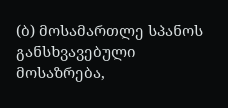(ბ) მოსამართლე სპანოს განსხვავებული მოსაზრება,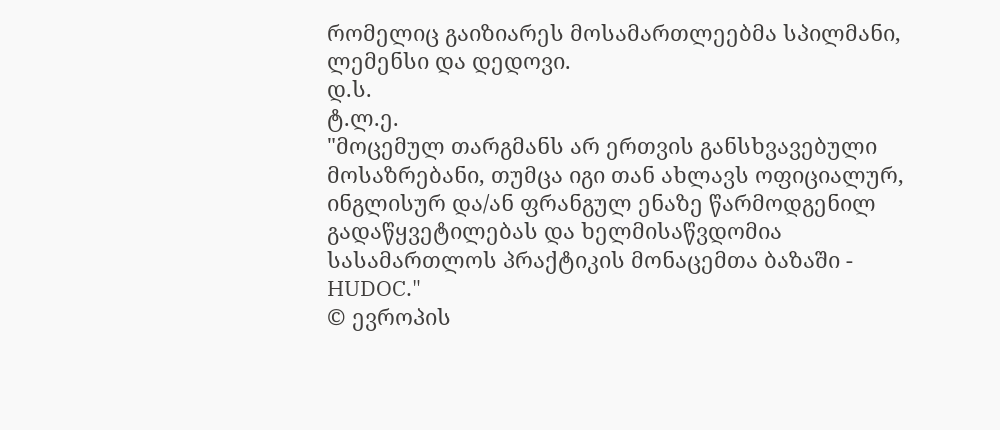რომელიც გაიზიარეს მოსამართლეებმა სპილმანი, ლემენსი და დედოვი.
დ.ს.
ტ.ლ.ე.
"მოცემულ თარგმანს არ ერთვის განსხვავებული მოსაზრებანი, თუმცა იგი თან ახლავს ოფიციალურ, ინგლისურ და/ან ფრანგულ ენაზე წარმოდგენილ გადაწყვეტილებას და ხელმისაწვდომია სასამართლოს პრაქტიკის მონაცემთა ბაზაში - HUDOC."
© ევროპის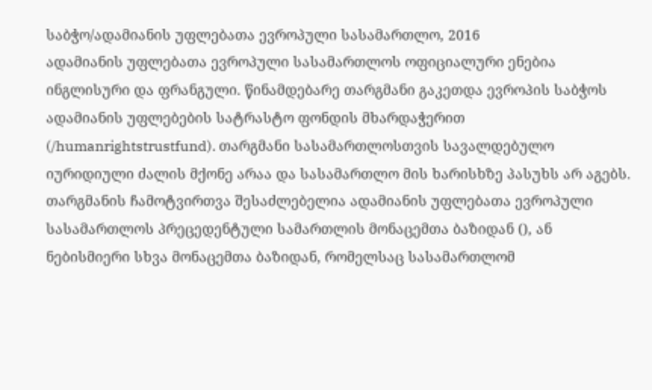საბჭო/ადამიანის უფლებათა ევროპული სასამართლო, 2016
ადამიანის უფლებათა ევროპული სასამართლოს ოფიციალური ენებია ინგლისური და ფრანგული. წინამდებარე თარგმანი გაკეთდა ევროპის საბჭოს ადამიანის უფლებების სატრასტო ფონდის მხარდაჭერით (/humanrightstrustfund). თარგმანი სასამართლოსთვის სავალდებულო იურიდიული ძალის მქონე არაა და სასამართლო მის ხარისხზე პასუხს არ აგებს. თარგმანის ჩამოტვირთვა შესაძლებელია ადამიანის უფლებათა ევროპული სასამართლოს პრეცედენტული სამართლის მონაცემთა ბაზიდან (), ან ნებისმიერი სხვა მონაცემთა ბაზიდან, რომელსაც სასამართლომ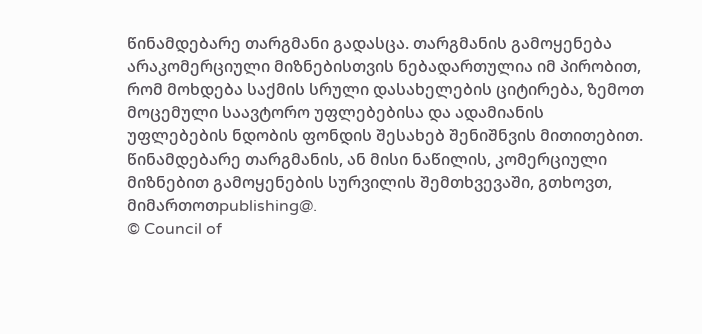წინამდებარე თარგმანი გადასცა. თარგმანის გამოყენება არაკომერციული მიზნებისთვის ნებადართულია იმ პირობით, რომ მოხდება საქმის სრული დასახელების ციტირება, ზემოთ მოცემული საავტორო უფლებებისა და ადამიანის უფლებების ნდობის ფონდის შესახებ შენიშნვის მითითებით. წინამდებარე თარგმანის, ან მისი ნაწილის, კომერციული მიზნებით გამოყენების სურვილის შემთხვევაში, გთხოვთ, მიმართოთpublishing@.
© Council of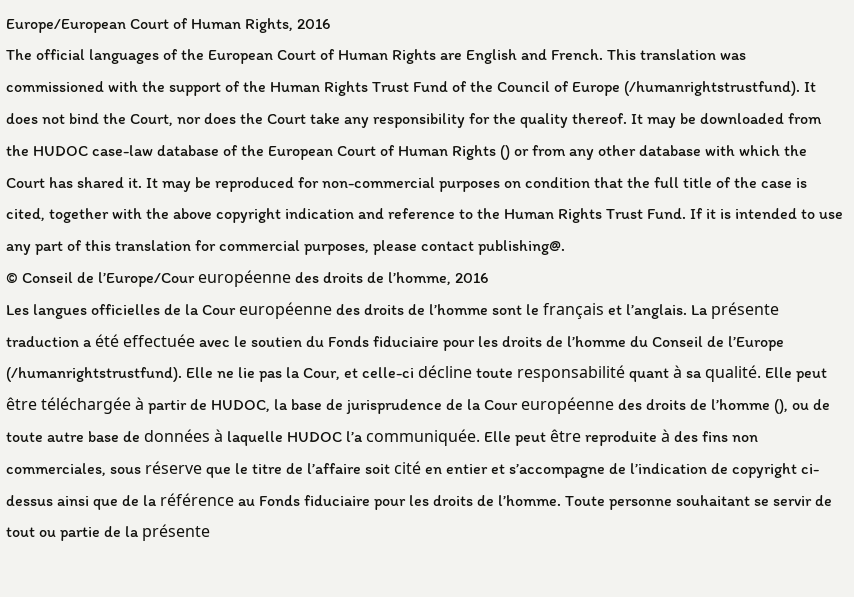Europe/European Court of Human Rights, 2016
The official languages of the European Court of Human Rights are English and French. This translation was commissioned with the support of the Human Rights Trust Fund of the Council of Europe (/humanrightstrustfund). It does not bind the Court, nor does the Court take any responsibility for the quality thereof. It may be downloaded from the HUDOC case-law database of the European Court of Human Rights () or from any other database with which the Court has shared it. It may be reproduced for non-commercial purposes on condition that the full title of the case is cited, together with the above copyright indication and reference to the Human Rights Trust Fund. If it is intended to use any part of this translation for commercial purposes, please contact publishing@.
© Conseil de l’Europe/Cour européenne des droits de l’homme, 2016
Les langues officielles de la Cour européenne des droits de l’homme sont le français et l’anglais. La présente traduction a été effectuée avec le soutien du Fonds fiduciaire pour les droits de l’homme du Conseil de l’Europe (/humanrightstrustfund). Elle ne lie pas la Cour, et celle-ci décline toute responsabilité quant à sa qualité. Elle peut être téléchargée à partir de HUDOC, la base de jurisprudence de la Cour européenne des droits de l’homme (), ou de toute autre base de données à laquelle HUDOC l’a communiquée. Elle peut être reproduite à des fins non commerciales, sous réserve que le titre de l’affaire soit cité en entier et s’accompagne de l’indication de copyright ci-dessus ainsi que de la référence au Fonds fiduciaire pour les droits de l’homme. Toute personne souhaitant se servir de tout ou partie de la présente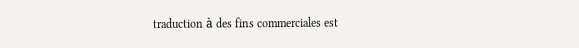traduction à des fins commerciales est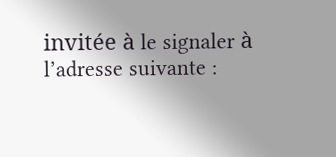invitée à le signaler à l’adresse suivante :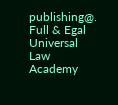publishing@.
Full & Egal Universal Law Academy